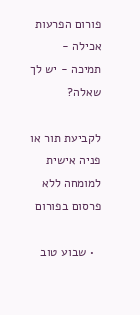פורום הפרעות אכילה - תמיכה - יש לך שאלה?

לקביעת תור או פניה אישית למומחה ללא פרסום בפורום

  • שבוע טוב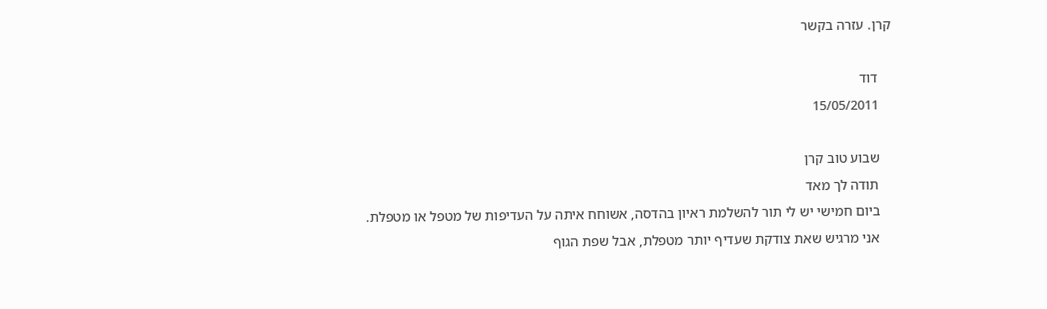קרן. עזרה בקשר

    דוד
    15/05/2011

    שבוע טוב קרן
    תודה לך מאד
    ביום חמישי יש לי תור להשלמת ראיון בהדסה, אשוחח איתה על העדיפות של מטפל או מטפלת.
    אני מרגיש שאת צודקת שעדיף יותר מטפלת, אבל שפת הגוף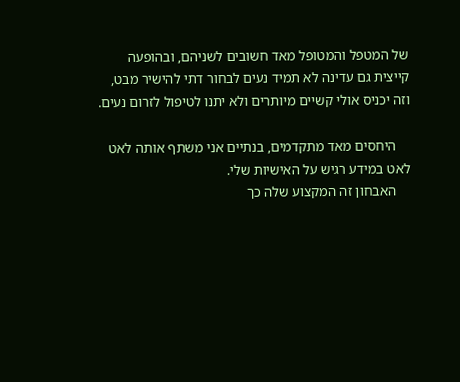של המטפל והמטופל מאד חשובים לשניהם, ובהופעה קייצית גם עדינה לא תמיד נעים לבחור דתי להישיר מבט, וזה יכניס אולי קשיים מיותרים ולא יתנו לטיפול לזרום נעים.

    היחסים מאד מתקדמים, בנתיים אני משתף אותה לאט לאט במידע רגיש על האישיות שלי.
    האבחון זה המקצוע שלה כך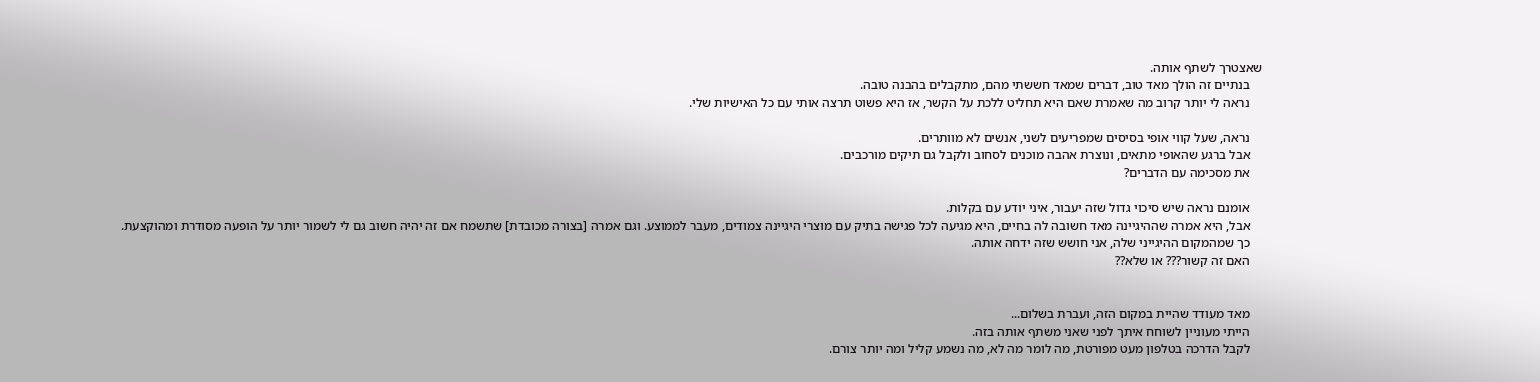שאצטרך לשתף אותה.
    בנתיים זה הולך מאד טוב, דברים שמאד חששתי מהם, מתקבלים בהבנה טובה.
    נראה לי יותר קרוב מה שאמרת שאם היא תחליט ללכת על הקשר, אז היא פשוט תרצה אותי עם כל האישיות שלי.

    נראה, שעל קווי אופי בסיסים שמפריעים לשני, אנשים לא מוותרים.
    אבל ברגע שהאופי מתאים, ונוצרת אהבה מוכנים לסחוב ולקבל גם תיקים מורכבים.
    את מסכימה עם הדברים?

    אומנם נראה שיש סיכוי גדול שזה יעבור, איני יודע עם בקלות.
    אבל, היא אמרה שההיגיינה מאד חשובה לה בחיים, היא מגיעה לכל פגישה בתיק עם מוצרי היגיינה צמודים, מעבר לממוצע. וגם אמרה [בצורה מכובדת] שתשמח אם זה יהיה חשוב גם לי לשמור יותר על הופעה מסודרת ומהוקצעת.
    כך שמהמקום ההיגייני שלה, אני חושש שזה ידחה אותה.
    האם זה קשור??? או שלא??


    מאד מעודד שהיית במקום הזה, ועברת בשלום...
    הייתי מעוניין לשוחח איתך לפני שאני משתף אותה בזה.
    לקבל הדרכה בטלפון מעט מפורטת, מה לומר מה לא, מה נשמע קליל ומה יותר צורם.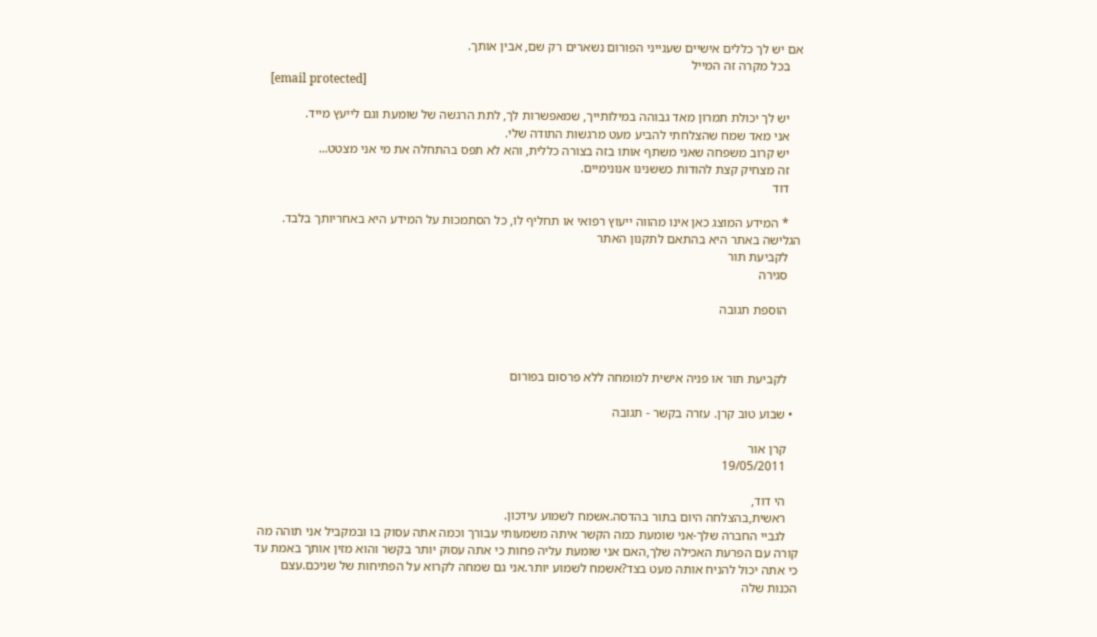אם יש לך כללים אישיים שענייני הפורום נשארים רק שם, אבין אותך.
    בכל מקרה זה המייל
    [email protected]

    יש לך יכולת תמרון מאד גבוהה במילותייך, שמאפשרות לך, לתת הרגשה של שומעת וגם לייעץ מייד.
    אני מאד שמח שהצלחתי להביע מעט מרגשות התודה שלי.
    יש קרוב משפחה שאני משתף אותו בזה בצורה כללית, והא לא תפס בהתחלה את מי אני מצטט...
    זה מצחיק קצת להודות כששנינו אנונימיים.
    דוד

    * המידע המוצג כאן אינו מהווה ייעוץ רפואי או תחליף לו, כל הסתמכות על המידע היא באחריותך בלבד. הגלישה באתר היא בהתאם לתקנון האתר
    לקביעת תור
    סגירה

    הוספת תגובה



    לקביעת תור או פניה אישית למומחה ללא פרסום בפורום

  • שבוע טוב קרן. עזרה בקשר - תגובה

    קרן אור
    19/05/2011

    הי דוד,
    ראשית,בהצלחה היום בתור בהדסה.אשמח לשמוע עידכון.
    לגביי החברה שלך-אני שומעת כמה הקשר איתה משמעותי עבורך וכמה אתה עסוק בו ובמקביל אני תוהה מה קורה עם הפרעת האכילה שלך,האם אני שומעת עליה פחות כי אתה עסוק יותר בקשר והוא מזין אותך באמת עד כי אתה יכול להניח אותה מעט בצד?אשמח לשמוע יותר.אני גם שמחה לקרוא על הפתיחות של שניכם.עצם הכנות שלה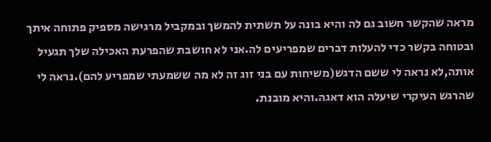מראה שהקשר חשוב גם לה והיא בונה על תשתית להמשך ובמקביל מרגישה מספיק פתוחה איתך ובטוחה בקשר כדי להעלות דברים שמפריעים לה.אני לא חושבת שהפרעת האכילה שלך תגעיל אותה,לא נראה לי ששם הדגש(משיחות עם בני זוג זה לא מה ששמעתי שמפריע להם).נראה לי שהרגש העיקרי שיעלה הוא דאגה.והיא מובנת.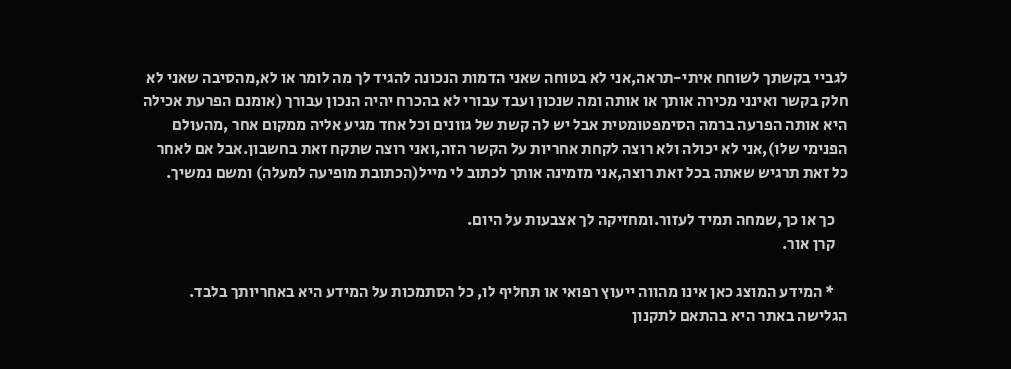לגביי בקשתך לשוחח איתי-תראה,אני לא בטוחה שאני הדמות הנכונה להגיד לך מה לומר או לא,מהסיבה שאני לא חלק בקשר ואינני מכירה אותך או אותה ומה שנכון ועבד עבורי לא בהכרח יהיה הנכון עבורך (אומנם הפרעת אכילה היא אותה הפרעה ברמה הסימפטומטית אבל יש לה קשת של גוונים וכל אחד מגיע אליה ממקום אחר ,מהעולם הפנימי שלו),אני לא יכולה ולא רוצה לקחת אחריות על הקשר הזה,ואני רוצה שתקח זאת בחשבון.אבל אם לאחר כל זאת תרגיש שאתה בכל זאת רוצה,אני מזמינה אותך לכתוב לי מייל(הכתובת מופיעה למעלה) ומשם נמשיך.

    כך או כך,שמחה תמיד לעזור.ומחזיקה לך אצבעות על היום.
    קרן אור.

    * המידע המוצג כאן אינו מהווה ייעוץ רפואי או תחליף לו, כל הסתמכות על המידע היא באחריותך בלבד. הגלישה באתר היא בהתאם לתקנון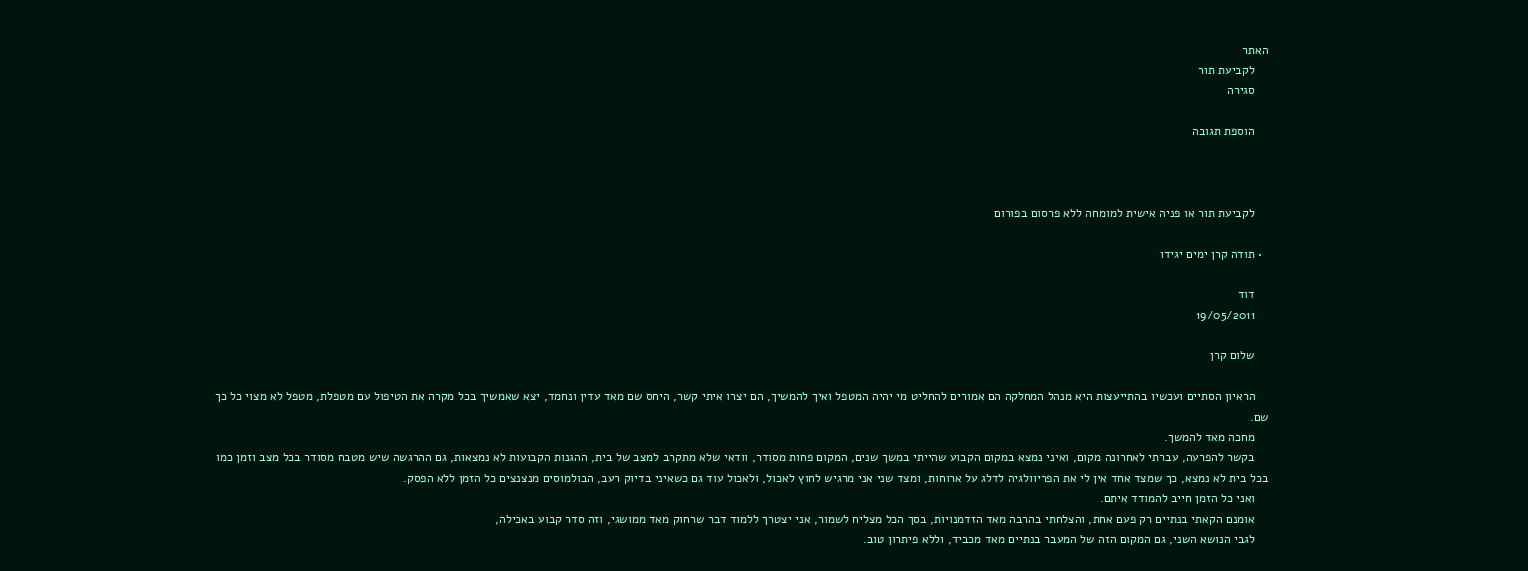האתר
    לקביעת תור
    סגירה

    הוספת תגובה



    לקביעת תור או פניה אישית למומחה ללא פרסום בפורום

  • תודה קרן ימים יגידו

    דוד
    19/05/2011

    שלום קרן

    הראיון הסתיים ועכשיו בהתייעצות היא מנהל המחלקה הם אמורים להחליט מי יהיה המטפל ואיך להמשיך, הם יצרו איתי קשר, היחס שם מאד עדין ונחמד, יצא שאמשיך בכל מקרה את הטיפול עם מטפלת, מטפל לא מצוי כל כך שם.
    מחכה מאד להמשך.
    בקשר להפרעה, עברתי לאחרונה מקום, ואיני נמצא במקום הקבוע שהייתי במשך שנים, המקום פחות מסודר, וודאי שלא מתקרב למצב של בית, ההגנות הקבועות לא נמצאות, גם ההרגשה שיש מטבח מסודר בכל מצב וזמן כמו בכל בית לא נמצא, כך שמצד אחד אין לי את הפריוולגיה לדלג על ארוחות, ומצד שני אני מרגיש לחוץ לאכול, ולאכול עוד גם כשאיני בדיוק רעב, הבולמוסים מנצנצים כל הזמן ללא הפסק.
    ואני כל הזמן חייב להמודד איתם.
    אומנם הקאתי בנתיים רק פעם אחת, והצלחתי בהרבה מאד הזדמנויות, בסך הכל מצליח לשמור, אני יצטרך ללמוד דבר שרחוק מאד ממושגי, וזה סדר קבוע באכילה,
    לגבי הנושא השני, גם המקום הזה של המעבר בנתיים מאד מכביד, וללא פיתרון טוב.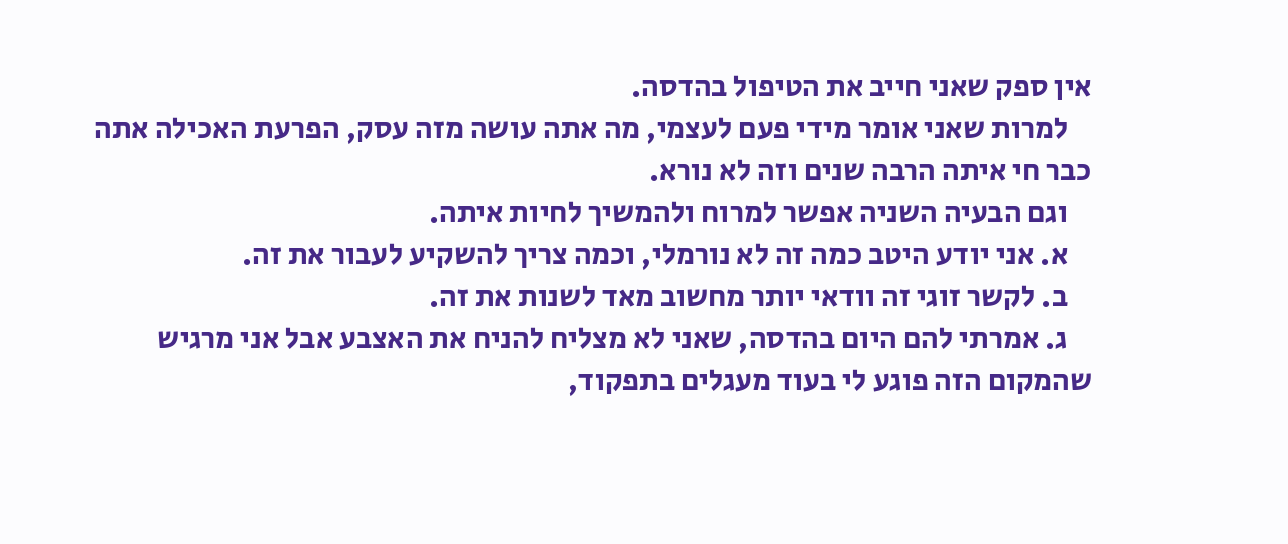אין ספק שאני חייב את הטיפול בהדסה.
    למרות שאני אומר מידי פעם לעצמי, מה אתה עושה מזה עסק, הפרעת האכילה אתה כבר חי איתה הרבה שנים וזה לא נורא.
    וגם הבעיה השניה אפשר למרוח ולהמשיך לחיות איתה.
    א. אני יודע היטב כמה זה לא נורמלי, וכמה צריך להשקיע לעבור את זה.
    ב. לקשר זוגי זה וודאי יותר מחשוב מאד לשנות את זה.
    ג. אמרתי להם היום בהדסה, שאני לא מצליח להניח את האצבע אבל אני מרגיש שהמקום הזה פוגע לי בעוד מעגלים בתפקוד,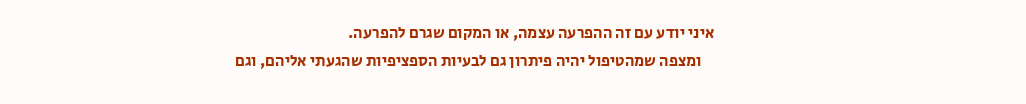איני יודע עם זה ההפרעה עצמה, או המקום שגרם להפרעה.
    ומצפה שמהטיפול יהיה פיתרון גם לבעיות הספציפיות שהגעתי אליהם, וגם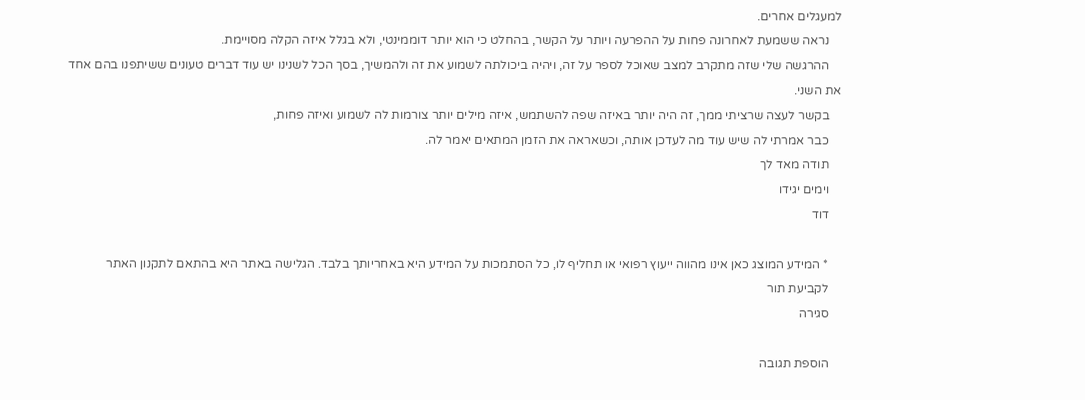למעגלים אחרים.
    נראה ששמעת לאחרונה פחות על ההפרעה ויותר על הקשר, בהחלט כי הוא יותר דוממינטי, ולא בגלל איזה הקלה מסויימת.
    ההרגשה שלי שזה מתקרב למצב שאוכל לספר על זה, ויהיה ביכולתה לשמוע את זה ולהמשיך, בסך הכל לשנינו יש עוד דברים טעונים ששיתפנו בהם אחד את השני.
    בקשר לעצה שרציתי ממך, זה היה יותר באיזה שפה להשתמש, איזה מילים יותר צורמות לה לשמוע ואיזה פחות,
    כבר אמרתי לה שיש עוד מה לעדכן אותה, וכשאראה את הזמן המתאים יאמר לה.
    תודה מאד לך
    וימים יגידו
    דוד

    * המידע המוצג כאן אינו מהווה ייעוץ רפואי או תחליף לו, כל הסתמכות על המידע היא באחריותך בלבד. הגלישה באתר היא בהתאם לתקנון האתר
    לקביעת תור
    סגירה

    הוספת תגובה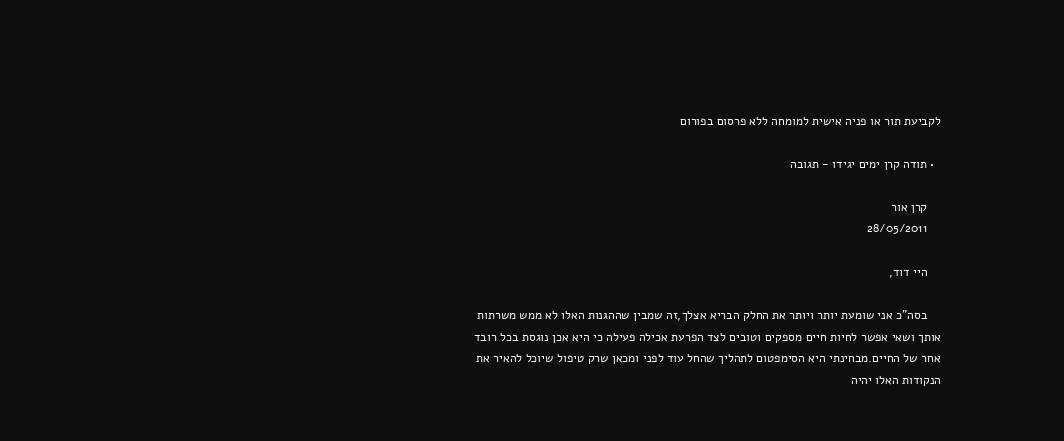לקביעת תור או פניה אישית למומחה ללא פרסום בפורום

  • תודה קרן ימים יגידו - תגובה

    קרן אור
    28/05/2011

    היי דוד,

    בסה"כ אני שומעת יותר ויותר את החלק הבריא אצלך,זה שמבין שההגנות האלו לא ממש משרתות אותך ושאי אפשר לחיות חיים מספקים וטובים לצד הפרעת אכילה פעילה כי היא אכן נוגסת בכל רובד אחר של החיים.מבחינתי היא הסימפטום לתהליך שהחל עוד לפני ומכאן שרק טיפול שיוכל להאיר את הנקודות האלו יהיה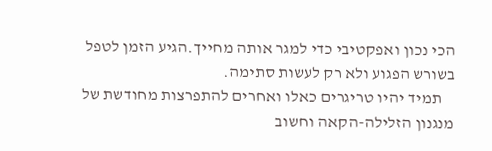הכי נכון ואפקטיבי כדי למגר אותה מחייך.הגיע הזמן לטפל בשורש הפגוע ולא רק לעשות סתימה.
    תמיד יהיו טריגרים כאלו ואחרים להתפרצות מחודשת של מנגנון הזלילה-הקאה וחשוב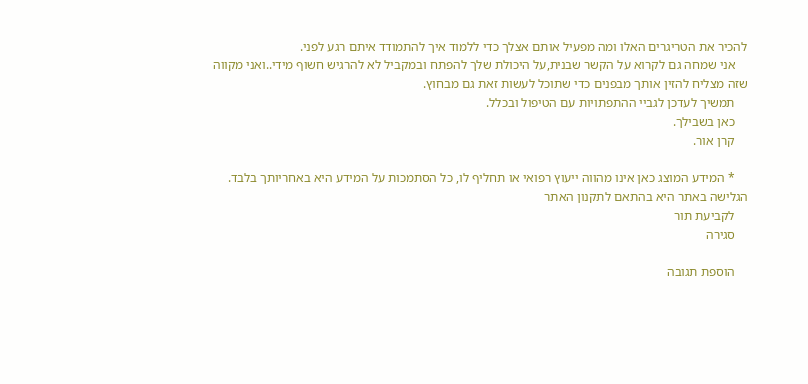להכיר את הטריגרים האלו ומה מפעיל אותם אצלך כדי ללמוד איך להתמודד איתם רגע לפני.
    אני שמחה גם לקרוא על הקשר שבנית,על היכולת שלך להפתח ובמקביל לא להרגיש חשוף מידי..ואני מקווה שזה מצליח להזין אותך מבפנים כדי שתוכל לעשות זאת גם מבחוץ.
    תמשיך לעדכן לגביי ההתפתויות עם הטיפול ובכלל.
    כאן בשבילך.
    קרן אור.

    * המידע המוצג כאן אינו מהווה ייעוץ רפואי או תחליף לו, כל הסתמכות על המידע היא באחריותך בלבד. הגלישה באתר היא בהתאם לתקנון האתר
    לקביעת תור
    סגירה

    הוספת תגובה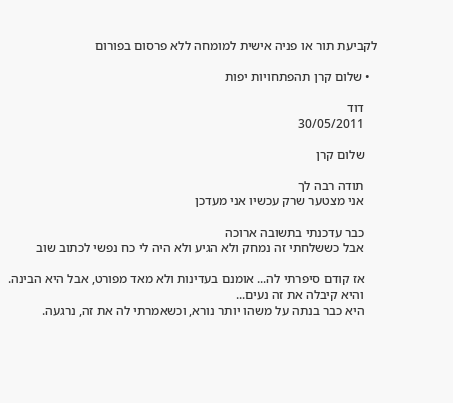לקביעת תור או פניה אישית למומחה ללא פרסום בפורום

  • שלום קרן תהפתחויות יפות

    דוד
    30/05/2011

    שלום קרן

    תודה רבה לך
    אני מצטער שרק עכשיו אני מעדכן

    כבר עדכנתי בתשובה ארוכה
    אבל כששלחתי זה נמחק ולא הגיע ולא היה לי כח נפשי לכתוב שוב

    אז קודם סיפרתי לה... אומנם בעדינות ולא מאד מפורט, אבל היא הבינה.
    והיא קיבלה את זה נעים...
    היא כבר בנתה על משהו יותר נורא, וכשאמרתי לה את זה, נרגעה.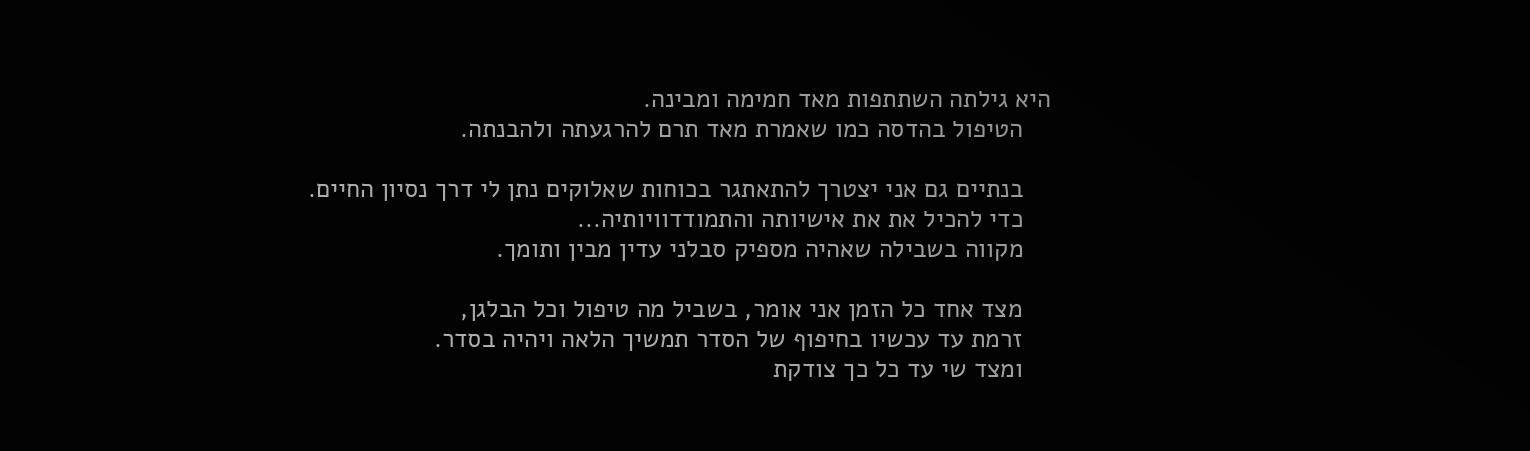היא גילתה השתתפות מאד חמימה ומבינה.
    הטיפול בהדסה כמו שאמרת מאד תרם להרגעתה ולהבנתה.

    בנתיים גם אני יצטרך להתאתגר בכוחות שאלוקים נתן לי דרך נסיון החיים.
    כדי להכיל את את אישיותה והתמודדוויותיה...
    מקווה בשבילה שאהיה מספיק סבלני עדין מבין ותומך.

    מצד אחד כל הזמן אני אומר, בשביל מה טיפול וכל הבלגן,
    זרמת עד עכשיו בחיפוף של הסדר תמשיך הלאה ויהיה בסדר.
    ומצד שי עד כל כך צודקת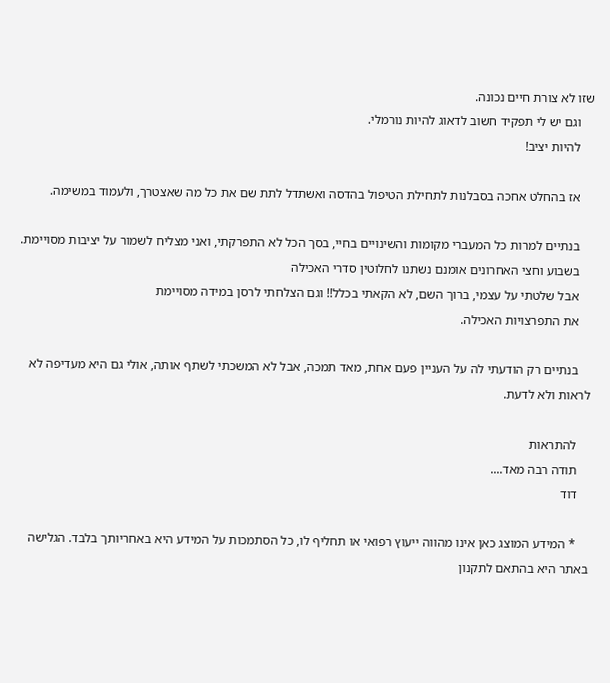שזו לא צורת חיים נכונה.
    וגם יש לי תפקיד חשוב לדאוג להיות נורמלי.
    להיות יציב!

    אז בהחלט אחכה בסבלנות לתחילת הטיפול בהדסה ואשתדל לתת שם את כל מה שאצטרך, ולעמוד במשימה.

    בנתיים למרות כל המעברי מקומות והשינויים בחיי, בסך הכל לא התפרקתי, ואני מצליח לשמור על יציבות מסויימת.
    בשבוע וחצי האחרונים אומנם נשתנו לחלוטין סדרי האכילה
    אבל שלטתי על עצמי, ברוך השם, לא הקאתי בכלל!! וגם הצלחתי לרסן במידה מסויימת
    את התפרצויות האכילה.

    בנתיים רק הודעתי לה על העניין פעם אחת, מאד תמכה, אבל לא המשכתי לשתף אותה, אולי גם היא מעדיפה לא לראות ולא לדעת.

    להתראות
    תודה רבה מאד....
    דוד

    * המידע המוצג כאן אינו מהווה ייעוץ רפואי או תחליף לו, כל הסתמכות על המידע היא באחריותך בלבד. הגלישה באתר היא בהתאם לתקנון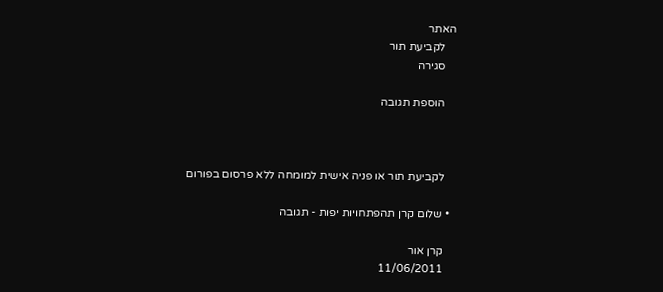האתר
    לקביעת תור
    סגירה

    הוספת תגובה



    לקביעת תור או פניה אישית למומחה ללא פרסום בפורום

  • שלום קרן תהפתחויות יפות - תגובה

    קרן אור
    11/06/2011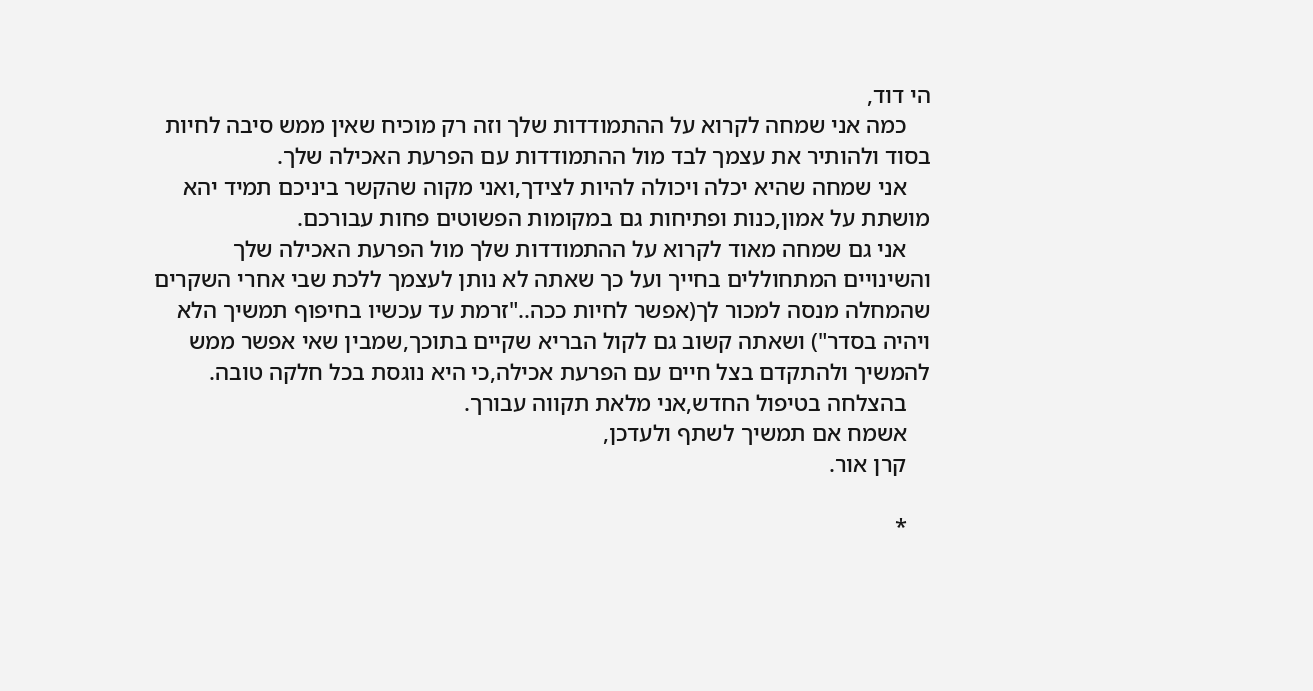הי דוד,
    כמה אני שמחה לקרוא על ההתמודדות שלך וזה רק מוכיח שאין ממש סיבה לחיות בסוד ולהותיר את עצמך לבד מול ההתמודדות עם הפרעת האכילה שלך.
    אני שמחה שהיא יכלה ויכולה להיות לצידך,ואני מקוה שהקשר ביניכם תמיד יהא מושתת על אמון,כנות ופתיחות גם במקומות הפשוטים פחות עבורכם.
    אני גם שמחה מאוד לקרוא על ההתמודדות שלך מול הפרעת האכילה שלך והשינויים המתחוללים בחייך ועל כך שאתה לא נותן לעצמך ללכת שבי אחרי השקרים שהמחלה מנסה למכור לך(אפשר לחיות ככה.."זרמת עד עכשיו בחיפוף תמשיך הלא ויהיה בסדר") ושאתה קשוב גם לקול הבריא שקיים בתוכך,שמבין שאי אפשר ממש להמשיך ולהתקדם בצל חיים עם הפרעת אכילה,כי היא נוגסת בכל חלקה טובה.
    בהצלחה בטיפול החדש,אני מלאת תקווה עבורך.
    אשמח אם תמשיך לשתף ולעדכן,
    קרן אור.

    *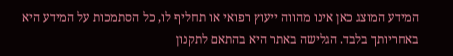המידע המוצג כאן אינו מהווה ייעוץ רפואי או תחליף לו, כל הסתמכות על המידע היא באחריותך בלבד. הגלישה באתר היא בהתאם לתקנון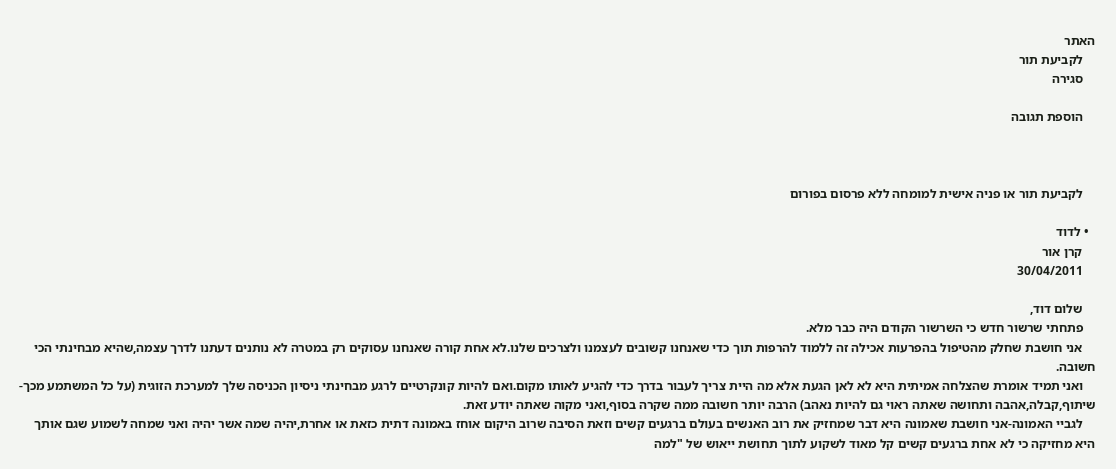האתר
    לקביעת תור
    סגירה

    הוספת תגובה



    לקביעת תור או פניה אישית למומחה ללא פרסום בפורום

  • לדוד
    קרן אור
    30/04/2011

    שלום דוד,
    פתחתי שרשור חדש כי השרשור הקודם היה כבר מלא.
    אני חושבת שחלק מהטיפול בהפרעות אכילה זה ללמוד להרפות תוך כדי שאנחנו קשובים לעצמנו ולצרכים שלנו.לא אחת קורה שאנחנו עסוקים רק במטרה לא נותנים דעתנו לדרך עצמה,שהיא מבחינתי הכי חשובה.
    ואני תמיד אומרת שהצלחה אמיתית היא לא לאן הגעת אלא מה היית צריך לעבור בדרך כדי להגיע לאותו מקום.ואם להיות קונקרטיים לרגע מבחינתי ניסיון הכניסה שלך למערכת הזוגית (על כל המשתמע מכך-שיתוף,קבלה,אהבה ותחושה שאתה ראוי גם להיות נאהב) הרבה יותר חשובה ממה שקרה בסוף,ואני מקוה שאתה יודע זאת.
    לגביי האמונה-אני חושבת שאמונה היא דבר שמחזיק את רוב האנשים בעולם ברגעים קשים וזאת הסיבה שרוב היקום אוחז באמונה דתית כזאת או אחרת,יהיה שמה אשר יהיה ואני שמחה לשמוע שגם אותך היא מחזיקה כי לא אחת ברגעים קשים קל מאוד לשקוע לתוך תחושת ייאוש של "למה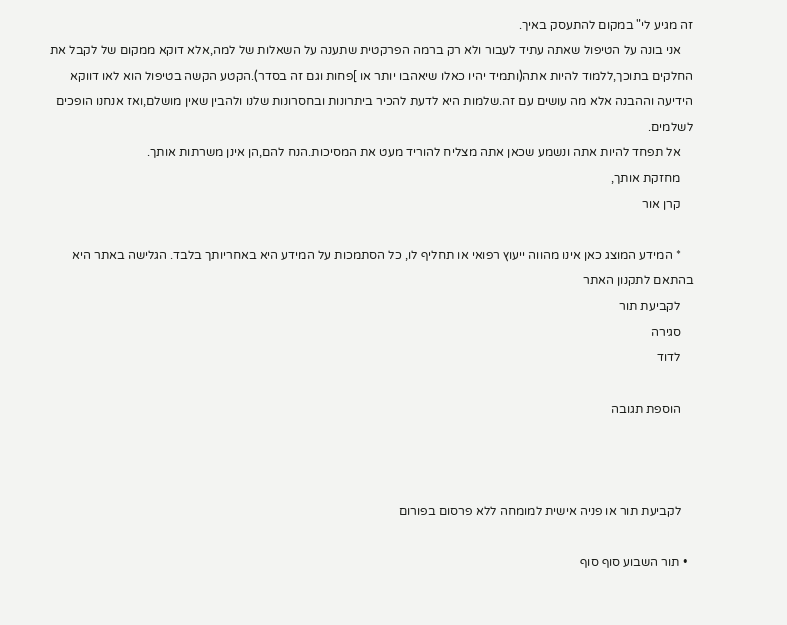זה מגיע לי" במקום להתעסק באיך.
    אני בונה על הטיפול שאתה עתיד לעבור ולא רק ברמה הפרקטית שתענה על השאלות של למה,אלא דוקא ממקום של לקבל את החלקים בתוכך,ללמוד להיות אתה(ותמיד יהיו כאלו שיאהבו יותר או ]פחות וגם זה בסדר).הקטע הקשה בטיפול הוא לאו דווקא הידיעה וההבנה אלא מה עושים עם זה.שלמות היא לדעת להכיר ביתרונות ובחסרונות שלנו ולהבין שאין מושלם,ואז אנחנו הופכים לשלמים.
    אל תפחד להיות אתה ונשמע שכאן אתה מצליח להוריד מעט את המסיכות.הנח להם,הן אינן משרתות אותך.
    מחזקת אותך,
    קרן אור

    * המידע המוצג כאן אינו מהווה ייעוץ רפואי או תחליף לו, כל הסתמכות על המידע היא באחריותך בלבד. הגלישה באתר היא בהתאם לתקנון האתר
    לקביעת תור
    סגירה
    לדוד

    הוספת תגובה



    לקביעת תור או פניה אישית למומחה ללא פרסום בפורום

  • תור השבוע סוף סוף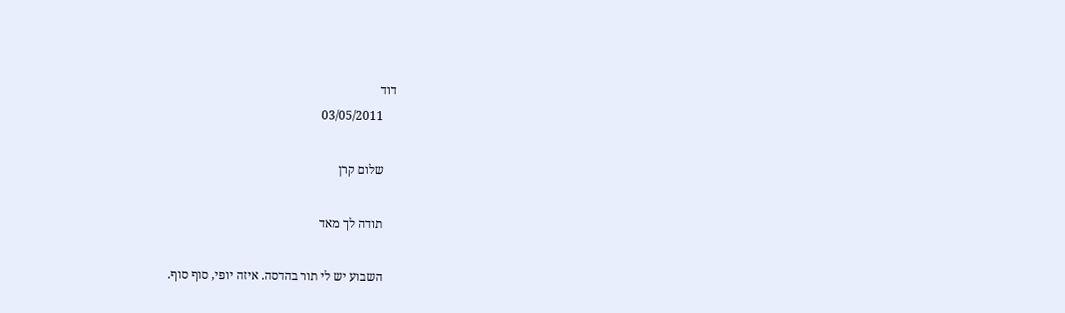דוד
    03/05/2011

    שלום קרן

    תודה לך מאד

    השבוע יש לי תור בהדסה. איזה יופי, סוף סוף.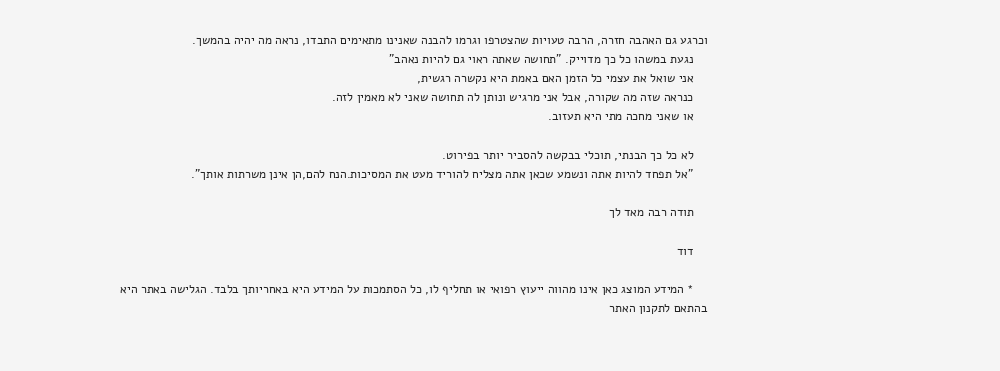וכרגע גם האהבה חזרה, הרבה טעויות שהצטרפו וגרמו להבנה שאנינו מתאימים התבדו, נראה מה יהיה בהמשך.
    נגעת במשהו כל כך מדוייק. "תחושה שאתה ראוי גם להיות נאהב"
    אני שואל את עצמי כל הזמן האם באמת היא נקשרה רגשית,
    כנראה שזה מה שקורה, אבל אני מרגיש ונותן לה תחושה שאני לא מאמין לזה.
    או שאני מחכה מתי היא תעזוב.

    לא כל כך הבנתי, תוכלי בבקשה להסביר יותר בפירוט.
    "אל תפחד להיות אתה ונשמע שכאן אתה מצליח להוריד מעט את המסיכות.הנח להם,הן אינן משרתות אותך".

    תודה רבה מאד לך

    דוד

    * המידע המוצג כאן אינו מהווה ייעוץ רפואי או תחליף לו, כל הסתמכות על המידע היא באחריותך בלבד. הגלישה באתר היא בהתאם לתקנון האתר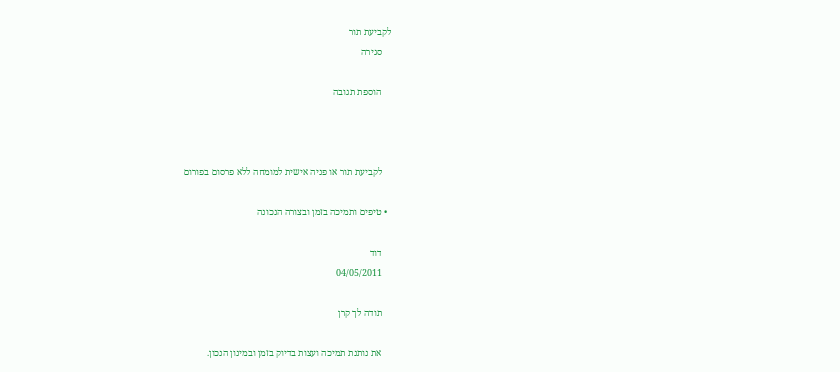לקביעת תור
    סגירה

    הוספת תגובה



    לקביעת תור או פניה אישית למומחה ללא פרסום בפורום

  • טיפים ותמיכה בזמן ובצורה הנכונה

    דוד
    04/05/2011

    תודה לך קרן

    את נותנת תמיכה ועצות בדיוק בזמן ובמינון הנכון.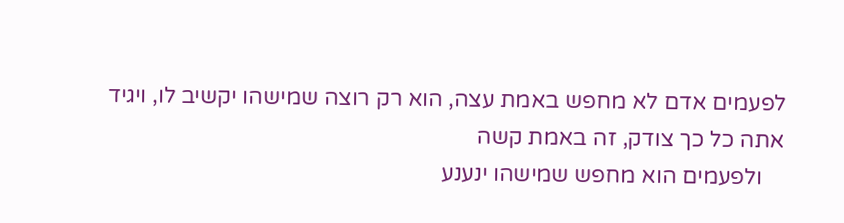לפעמים אדם לא מחפש באמת עצה, הוא רק רוצה שמישהו יקשיב לו, ויגיד אתה כל כך צודק, זה באמת קשה
    ולפעמים הוא מחפש שמישהו ינענע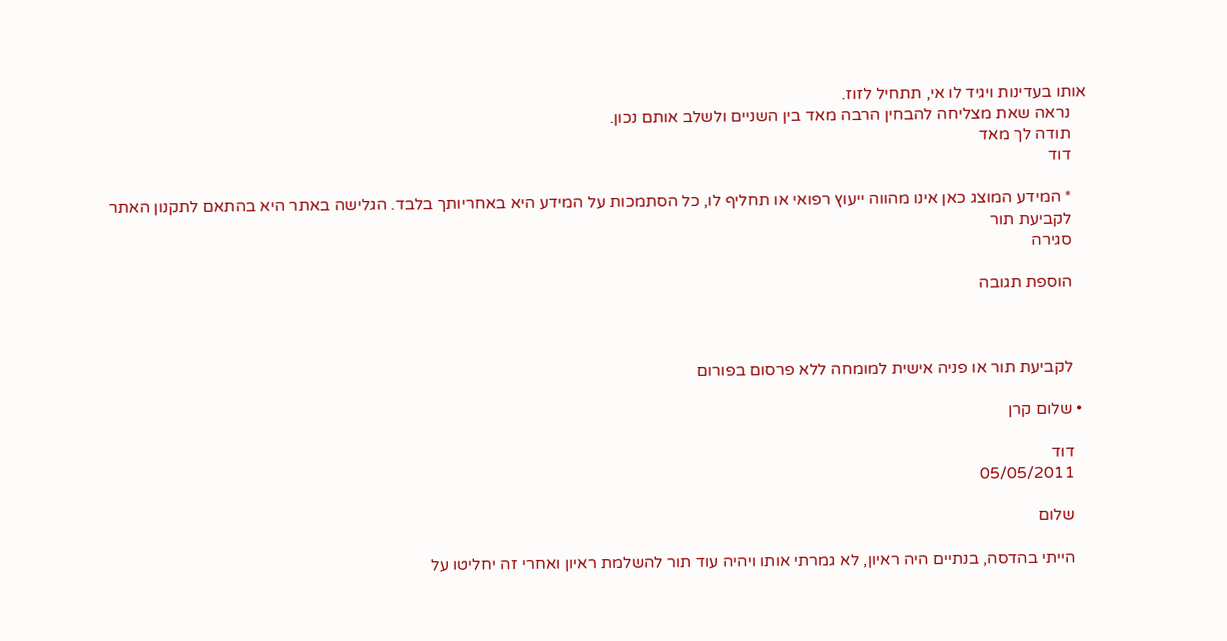אותו בעדינות ויגיד לו אי, תתחיל לזוז.
    נראה שאת מצליחה להבחין הרבה מאד בין השניים ולשלב אותם נכון.
    תודה לך מאד
    דוד

    * המידע המוצג כאן אינו מהווה ייעוץ רפואי או תחליף לו, כל הסתמכות על המידע היא באחריותך בלבד. הגלישה באתר היא בהתאם לתקנון האתר
    לקביעת תור
    סגירה

    הוספת תגובה



    לקביעת תור או פניה אישית למומחה ללא פרסום בפורום

  • שלום קרן

    דוד
    05/05/2011

    שלום

    הייתי בהדסה, בנתיים היה ראיון, לא גמרתי אותו ויהיה עוד תור להשלמת ראיון ואחרי זה יחליטו על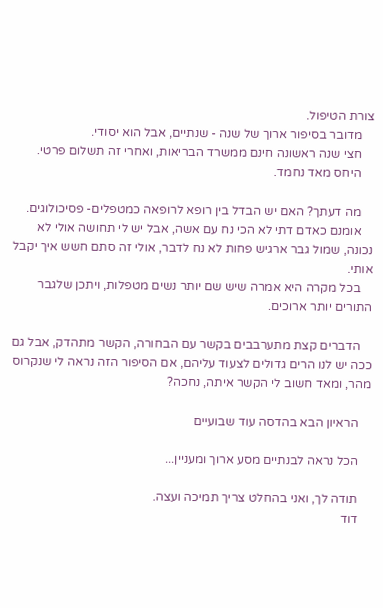צורת הטיפול.
    מדובר בסיפור ארוך של שנה - שנתיים, אבל הוא יסודי.
    חצי שנה ראשונה חינם ממשרד הבריאות, ואחרי זה תשלום פרטי.
    היחס מאד נחמד.

    מה דעתך? האם יש הבדל בין רופא לרופאה כמטפלים- פסיכולוגים.
    אומנם כאדם דתי לא הכי נח עם אשה, אבל יש לי תחושה אולי לא נכונה, שמול גבר ארגיש פחות לא נח לדבר, אולי זה סתם חשש איך יקבל אותי.
    בכל מקרה היא אמרה שיש שם יותר נשים מטפלות, ויתכן שלגבר התורים יותר ארוכים.

    הדברים קצת מתערבבים בקשר עם הבחורה, הקשר מתהדק, אבל גם ככה יש לנו הרים גדולים לצעוד עליהם, אם הסיפור הזה נראה לי שנקרוס מהר, ומאד חשוב לי הקשר איתה, נחכה?

    הראיון הבא בהדסה עוד שבועיים

    הכל נראה לבנתיים מסע ארוך ומעניין...

    תודה לך, ואני בהחלט צריך תמיכה ועצה.
    דוד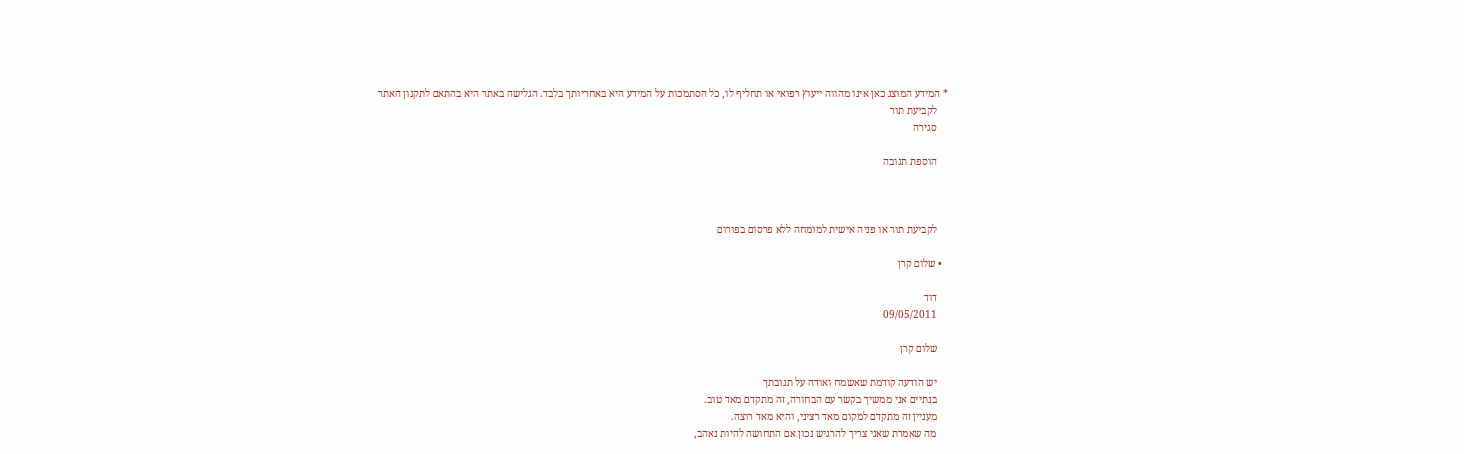* המידע המוצג כאן אינו מהווה ייעוץ רפואי או תחליף לו, כל הסתמכות על המידע היא באחריותך בלבד. הגלישה באתר היא בהתאם לתקנון האתר
    לקביעת תור
    סגירה

    הוספת תגובה



    לקביעת תור או פניה אישית למומחה ללא פרסום בפורום

  • שלום קרן

    דוד
    09/05/2011

    שלום קרן

    יש הודעה קודמת שאשמח ואודה על תגובתך
    בנתיים אני ממשיך בקשר עם הבחורה, זה מתקדם מאד טוב.
    מעניין זה מתקדם למקום מאד רציני, והיא מאד רוצה.
    מה שאמרת שאני צריך להרגיש נכון אם התחושה להיות נאהב,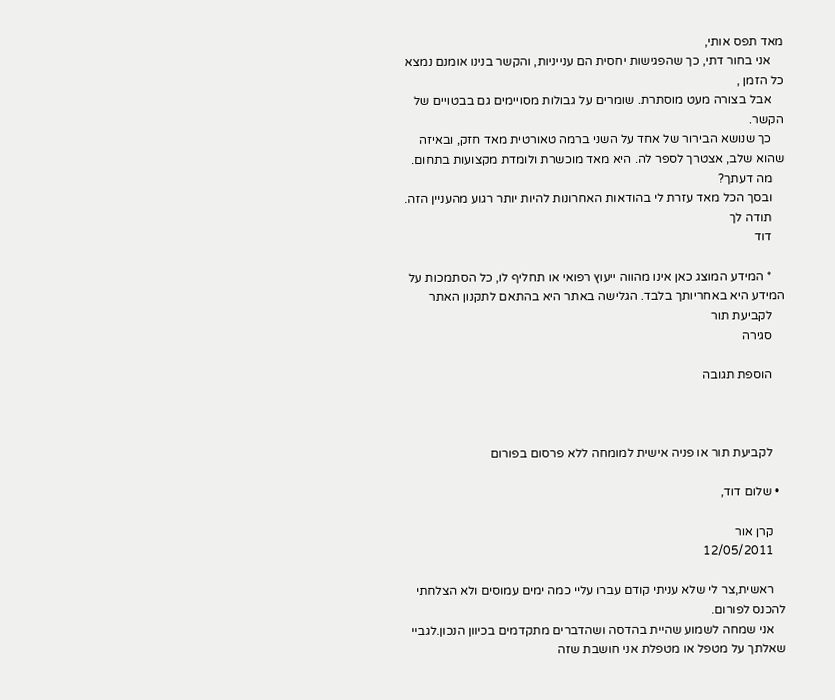מאד תפס אותי,
    אני בחור דתי, כך שהפגישות יחסית הם ענייניות, והקשר בנינו אומנם נמצא כל הזמן ,
    אבל בצורה מעט מוסתרת. שומרים על גבולות מסויימים גם בבטויים של הקשר.
    כך שנושא הבירור של אחד על השני ברמה טאורטית מאד חזק, ובאיזה שהוא שלב, אצטרך לספר לה. היא מאד מוכשרת ולומדת מקצועות בתחום.
    מה דעתך?
    ובסך הכל מאד עזרת לי בהודאות האחרונות להיות יותר רגוע מהעניין הזה.
    תודה לך
    דוד

    * המידע המוצג כאן אינו מהווה ייעוץ רפואי או תחליף לו, כל הסתמכות על המידע היא באחריותך בלבד. הגלישה באתר היא בהתאם לתקנון האתר
    לקביעת תור
    סגירה

    הוספת תגובה



    לקביעת תור או פניה אישית למומחה ללא פרסום בפורום

  • שלום דוד,

    קרן אור
    12/05/2011

    ראשית,צר לי שלא עניתי קודם עברו עליי כמה ימים עמוסים ולא הצלחתי להכנס לפורום.
    אני שמחה לשמוע שהיית בהדסה ושהדברים מתקדמים בכיוון הנכון.לגביי שאלתך על מטפל או מטפלת אני חושבת שזה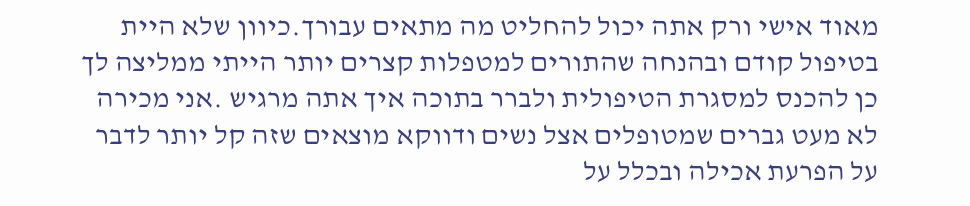מאוד אישי ורק אתה יכול להחליט מה מתאים עבורך.כיוון שלא היית בטיפול קודם ובהנחה שהתורים למטפלות קצרים יותר הייתי ממליצה לך כן להכנס למסגרת הטיפולית ולברר בתוכה איך אתה מרגיש .אני מכירה לא מעט גברים שמטופלים אצל נשים ודווקא מוצאים שזה קל יותר לדבר על הפרעת אכילה ובכלל על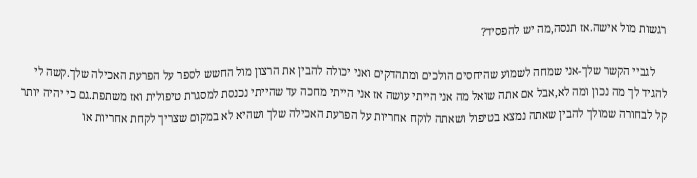רגשות מול אישה.אז תנסה,מה יש להפסיד?

    לגביי הקשר שלך-אני שמחה לשמוע שהיחסים הולכים ומתהדקים ואני יכולה להבין את הרצון מול החשש לספר על הפרעת האכילה שלך.קשה לי להגיד לך מה נכון ומה לא,אבל אם אתה שואל מה אני הייתי עושה אז אני הייתי מחכה עד שהייתי נכנסת למסגרת טיפולית ואז משתפת.גם כי יהיה יותר קל לבחורה שמולך להבין שאתה נמצא בטיפול ושאתה לוקח אחריות על הפרעת האכילה שלך ושהיא לא במקום שצריך לקחת אחריות או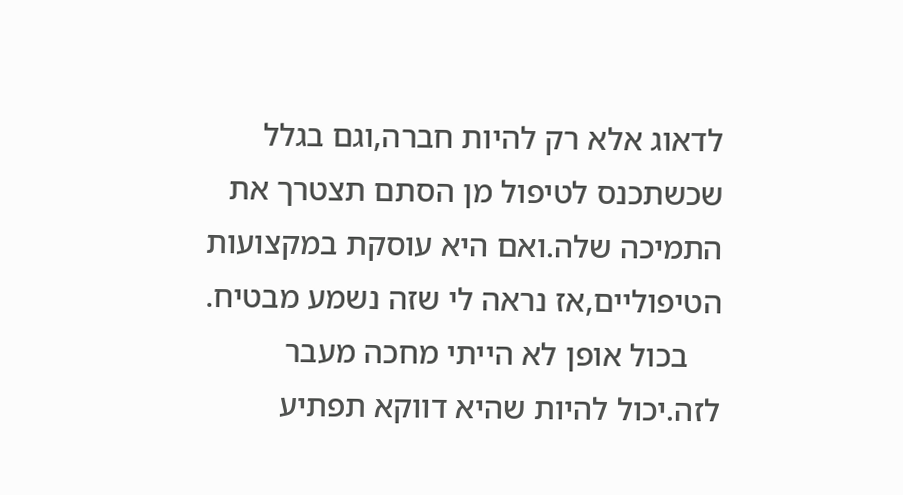לדאוג אלא רק להיות חברה,וגם בגלל שכשתכנס לטיפול מן הסתם תצטרך את התמיכה שלה.ואם היא עוסקת במקצועות הטיפוליים,אז נראה לי שזה נשמע מבטיח.
    בכול אופן לא הייתי מחכה מעבר לזה.יכול להיות שהיא דווקא תפתיע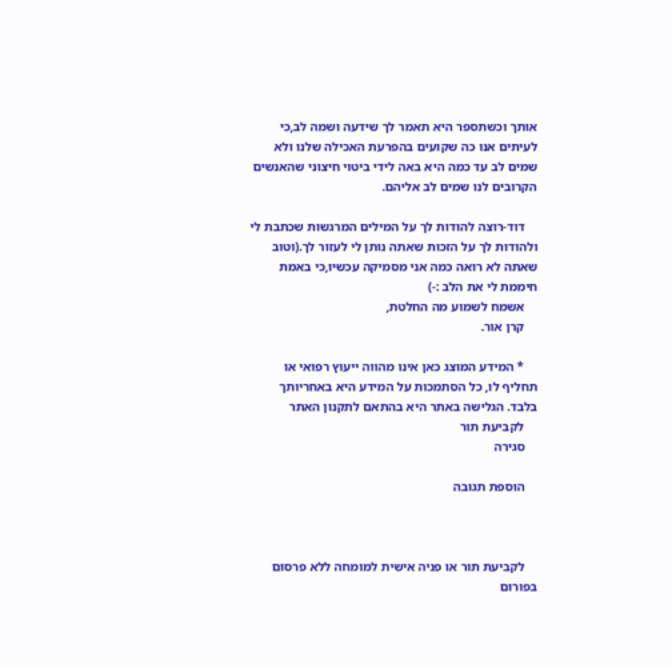אותך וכשתספר היא תאמר לך שידעה ושמה לב,כי לעיתים אנו כה שקועים בהפרעת האכילה שלנו ולא שמים לב עד כמה היא באה לידי ביטוי חיצוני שהאנשים הקרובים לנו שמים לב אליהם.

    דוד-רוצה להודות לך על המילים המרגשות שכתבת לי ולהודות לך על הזכות שאתה נותן לי לעזור לך.(וטוב שאתה לא רואה כמה אני מסמיקה עכשיו,כי באמת חיממת לי את הלב :-)
    אשמח לשמוע מה החלטת,
    קרן אור.

    * המידע המוצג כאן אינו מהווה ייעוץ רפואי או תחליף לו, כל הסתמכות על המידע היא באחריותך בלבד. הגלישה באתר היא בהתאם לתקנון האתר
    לקביעת תור
    סגירה

    הוספת תגובה



    לקביעת תור או פניה אישית למומחה ללא פרסום בפורום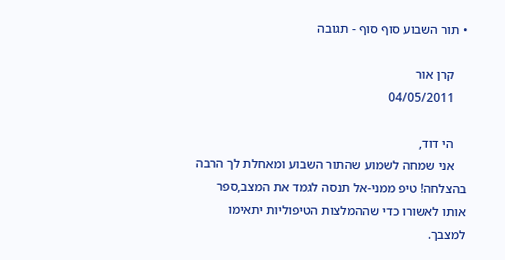• תור השבוע סוף סוף - תגובה

    קרן אור
    04/05/2011

    הי דוד,
    אני שמחה לשמוע שהתור השבוע ומאחלת לך הרבה בהצלחה! טיפ ממני-אל תנסה לגמד את המצב,ספר אותו לאשורו כדי שההמלצות הטיפוליות יתאימו למצבך.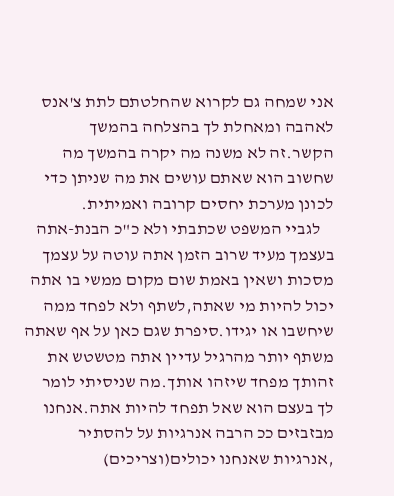אני שמחה גם לקרוא שהחלטתם לתת צ'אנס לאהבה ומאחלת לך בהצלחה בהמשך הקשר.זה לא משנה מה יקרה בהמשך מה שחשוב הוא שאתם עושים את מה שניתן כדי לכונן מערכת יחסים קרובה ואמיתית.
    לגביי המשפט שכתבתי ולא כ"כ הבנת-אתה בעצמך מעיד שרוב הזמן אתה עוטה על עצמך מסכות ושאין באמת שום מקום ממשי בו אתה יכול להיות מי שאתה,לשתף ולא לפחד ממה שיחשבו או יגידו.סיפרת שגם כאן על אף שאתה משתף יותר מהרגיל עדיין אתה מטשטש את זהותך מפחד שיזהו אותך.מה שניסיתי לומר לך בעצם הוא שאל תפחד להיות אתה.אנחנו מבזבזים ככ הרבה אנרגיות על להסתיר ,אנרגיות שאנחנו יכולים(וצריכים)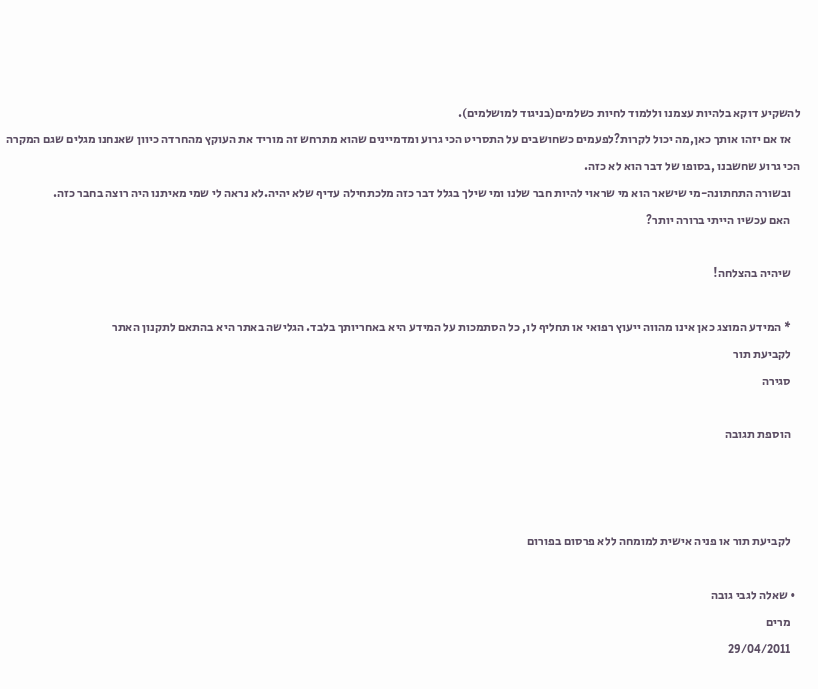להשקיע דוקא בלהיות עצמנו וללמוד לחיות כשלמים(בניגוד למושלמים).
    אז אם יזהו אותך כאן,מה יכול לקרות?לפעמים כשחושבים על התסריט הכי גרוע ומדמיינים שהוא מתרחש זה מוריד את העוקץ מהחרדה כיוון שאנחנו מגלים שגם המקרה הכי גרוע שחשבנו ,בסופו של דבר הוא לא כזה.
    ובשורה התחתונה-מי שישאר הוא מי שראוי להיות חבר שלנו ומי שילך בגלל דבר כזה מלכתחילה עדיף שלא יהיה.לא נראה לי שמי מאיתנו היה רוצה בחבר כזה.
    האם עכשיו הייתי ברורה יותר?

    שיהיה בהצלחה!

    * המידע המוצג כאן אינו מהווה ייעוץ רפואי או תחליף לו, כל הסתמכות על המידע היא באחריותך בלבד. הגלישה באתר היא בהתאם לתקנון האתר
    לקביעת תור
    סגירה

    הוספת תגובה



    לקביעת תור או פניה אישית למומחה ללא פרסום בפורום

  • שאלה לגבי גובה
    מרים
    29/04/2011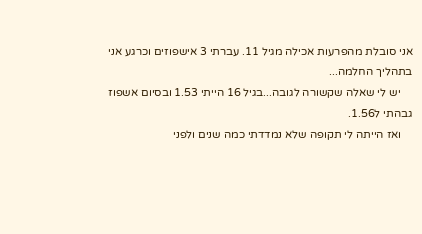אני סובלת מהפרעות אכילה מגיל 11. עברתי 3 אישפוזים וכרגע אני בתהליך החלמה...
    יש לי שאלה שקשורה לגובה...בגיל 16 הייתי 1.53 ובסיום אשפוז גבהתי ל1.56.
    ואז הייתה לי תקופה שלא נמדדתי כמה שנים ולפני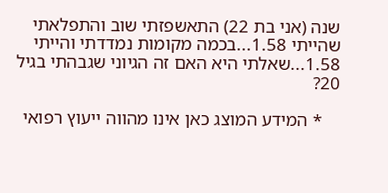שנה (אני בת 22) התאשפזתי שוב והתפלאתי שהייתי 1.58...בכמה מקומות נמדדתי והייתי 1.58...שאלתי היא האם זה הגיוני שגבהתי בגיל 20?

    * המידע המוצג כאן אינו מהווה ייעוץ רפואי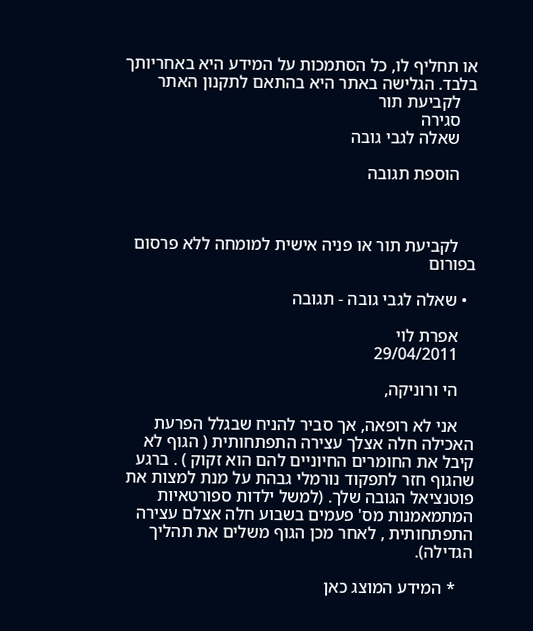או תחליף לו, כל הסתמכות על המידע היא באחריותך בלבד. הגלישה באתר היא בהתאם לתקנון האתר
    לקביעת תור
    סגירה
    שאלה לגבי גובה

    הוספת תגובה



    לקביעת תור או פניה אישית למומחה ללא פרסום בפורום

  • שאלה לגבי גובה - תגובה

    אפרת לוי
    29/04/2011

    הי ורוניקה,

    אני לא רופאה, אך סביר להניח שבגלל הפרעת האכילה חלה אצלך עצירה התפתחותית ( הגוף לא קיבל את החומרים החיוניים להם הוא זקוק ) . ברגע שהגוף חזר לתפקוד נורמלי גבהת על מנת למצות את פוטנציאל הגובה שלך. (למשל ילדות ספורטאיות המתמאמנות מס' פעמים בשבוע חלה אצלם עצירה התפתחותית , לאחר מכן הגוף משלים את תהליך הגדילה).

    * המידע המוצג כאן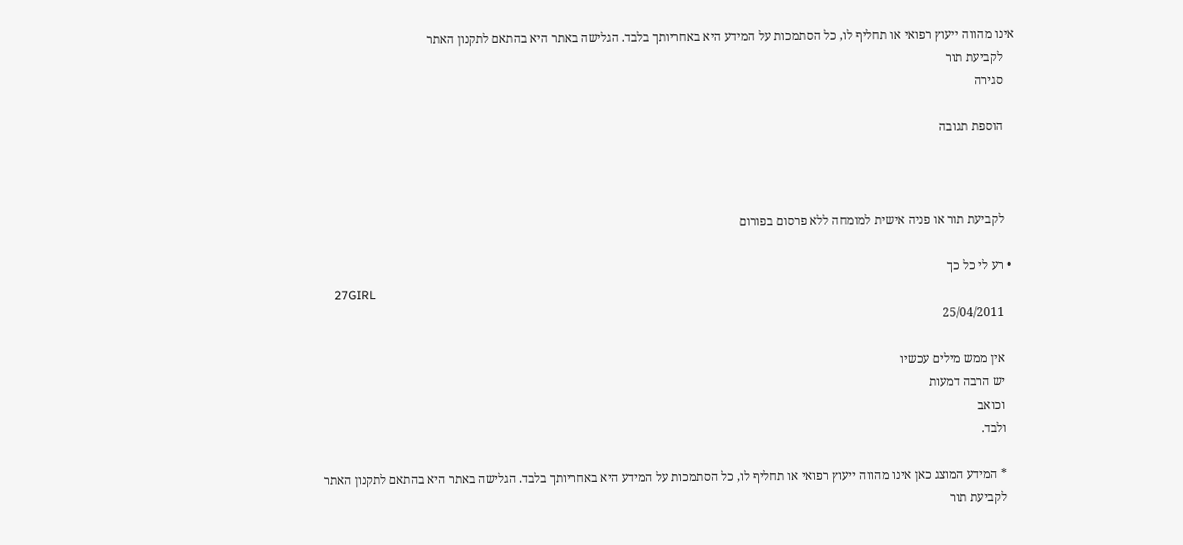אינו מהווה ייעוץ רפואי או תחליף לו, כל הסתמכות על המידע היא באחריותך בלבד. הגלישה באתר היא בהתאם לתקנון האתר
    לקביעת תור
    סגירה

    הוספת תגובה



    לקביעת תור או פניה אישית למומחה ללא פרסום בפורום

  • רע לי כל כך
    27GIRL
    25/04/2011

    אין ממש מילים עכשיו
    יש הרבה דמעות
    וכואב
    ולבד.

    * המידע המוצג כאן אינו מהווה ייעוץ רפואי או תחליף לו, כל הסתמכות על המידע היא באחריותך בלבד. הגלישה באתר היא בהתאם לתקנון האתר
    לקביעת תור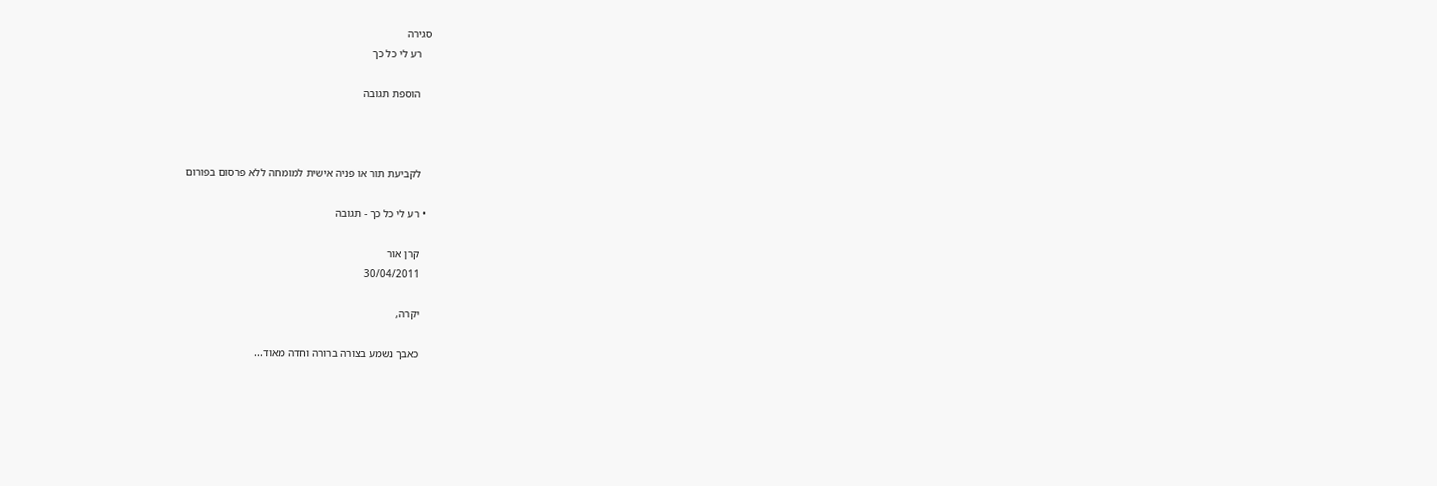סגירה
    רע לי כל כך

    הוספת תגובה



    לקביעת תור או פניה אישית למומחה ללא פרסום בפורום

  • רע לי כל כך - תגובה

    קרן אור
    30/04/2011

    יקרה,

    כאבך נשמע בצורה ברורה וחדה מאוד...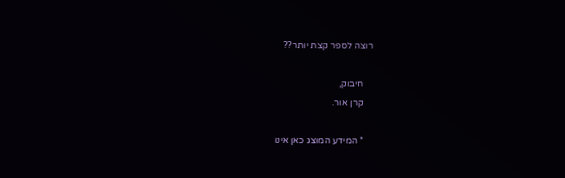רוצה לספר קצת יותר??

    חיבוק,
    קרן אור.

    * המידע המוצג כאן אינו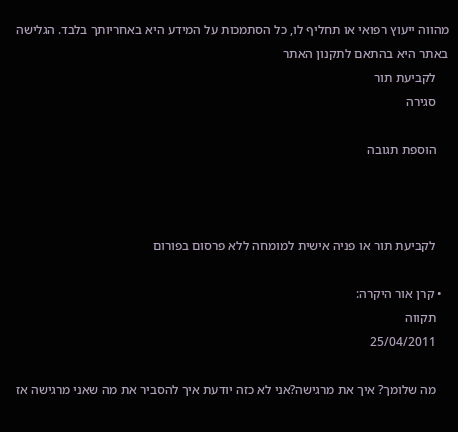מהווה ייעוץ רפואי או תחליף לו, כל הסתמכות על המידע היא באחריותך בלבד. הגלישה באתר היא בהתאם לתקנון האתר
    לקביעת תור
    סגירה

    הוספת תגובה



    לקביעת תור או פניה אישית למומחה ללא פרסום בפורום

  • קרן אור היקרה:
    תקווה
    25/04/2011

    מה שלומך? איך את מרגישה?אני לא כזה יודעת איך להסביר את מה שאני מרגישה אז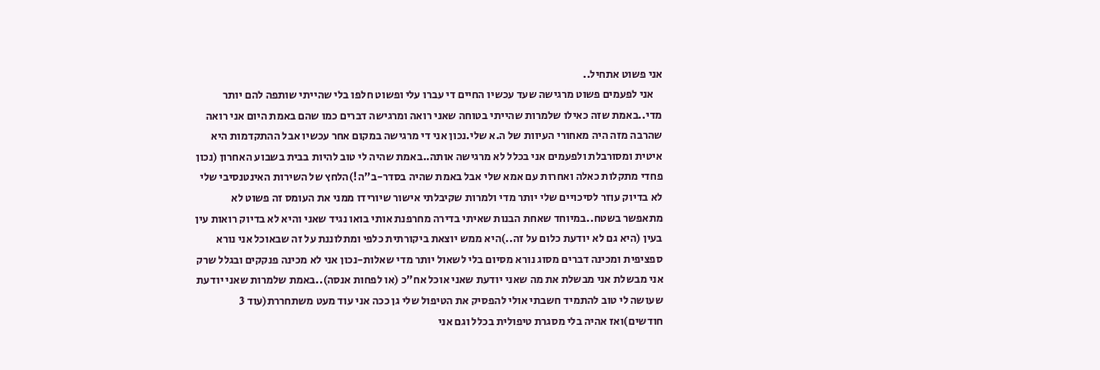אני פשוט אתחיל..
    אני לפעמים פשוט מרגישה שעד עכשיו החיים די עברו עלי ופשוט חלפו בלי שהייתי שותפה להם יותר מדי..באמת שזה כאילו שלמרות שהייתי בטוחה שאני רואה ומרגישה דברים כמו שהם באמת היום אני רואה שהרבה מזה היה מאחורי העיוות של ה.א שלי.נכון אני די מרגישה במקום אחר עכשיו אבל ההתקדמות היא איטית ומסורבלת ולפעמים אני בכלל לא מרגישה אותה..באמת שהיה לי טוב להיות בבית בשבוע האחרון (נכון פחדי מתקלות כאלה ואחרות עם אמא שלי אבל באמת שהיה בסדר-ב"ה!)הלחץ של השירות האינטנסיבי שלי לא בדיוק עוזר לסיכויים שלי יותר מדי ולמרות שקיבלתי אישור שיורידו ממני את העומס זה פשוט לא מתאפשר בשטח..במיוחד שאחת הבנות שאיתי בדירה מחרפנת אותי בואו נגיד שאני והיא לא בדיוק רואות עין בעין (היא גם לא יודעת כלום על זה..)היא ממש יוצאת ביקורתית כלפי ומתלוננת על זה שבאוכל אני נורא ספציפית ומכינה דברים מסוג נורא מסיום בלי לשאול יותר מדי שאלות-נכון אני לא מכינה פנקקים ובגלל שרק אני מבשלת אני מבשלת את מה שאני יודעת שאני אוכל אח"כ (או לפחות אנסה)..באמת שלמרות שאני יודעת שעושה לי טוב להתמיד חשבתי אולי להפסיק את הטיפול שלי גן ככה אני עוד מעט משתחררת(עוד 3 חודשים)ואז אהיה בלי מסגרת טיפולית בכלל וגם אני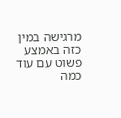מרגישה במין כזה באמצע פשוט עם עוד כמה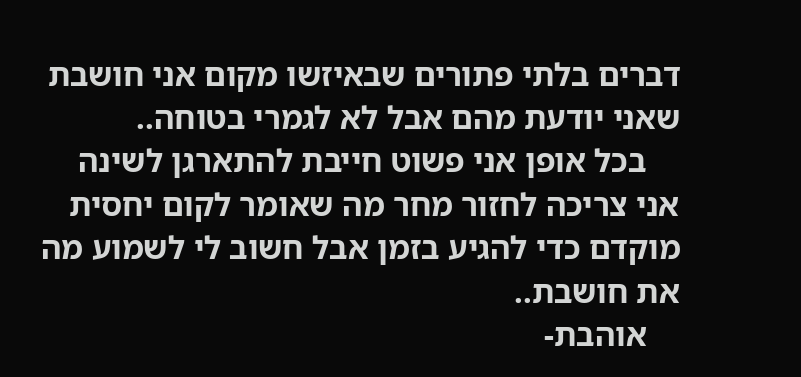דברים בלתי פתורים שבאיזשו מקום אני חושבת שאני יודעת מהם אבל לא לגמרי בטוחה..
    בכל אופן אני פשוט חייבת להתארגן לשינה אני צריכה לחזור מחר מה שאומר לקום יחסית מוקדם כדי להגיע בזמן אבל חשוב לי לשמוע מה את חושבת..
    אוהבת-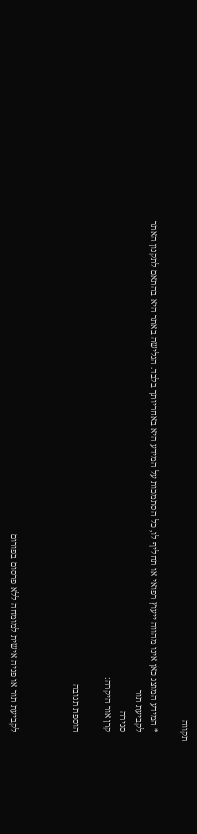תקווה

    * המידע המוצג כאן אינו מהווה ייעוץ רפואי או תחליף לו, כל הסתמכות על המידע היא באחריותך בלבד. הגלישה באתר היא בהתאם לתקנון האתר
    לקביעת תור
    סגירה
    קרן אור היקרה:

    הוספת תגובה



    לקביעת תור או פניה אישית למומחה ללא פרסום בפורום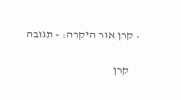• קרן אור היקרה: - תגובה

    קרן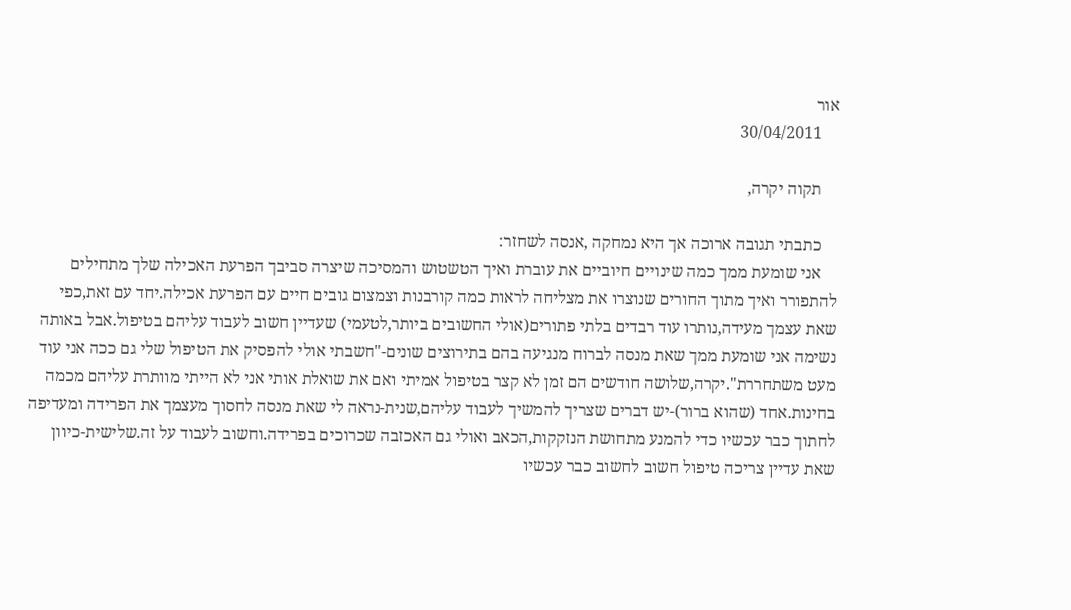אור
    30/04/2011

    תקוה יקרה,

    כתבתי תגובה ארוכה אך היא נמחקה ,אנסה לשחזר:
    אני שומעת ממך כמה שינויים חיוביים את עוברת ואיך הטשטוש והמסיכה שיצרה סביבך הפרעת האכילה שלך מתחילים להתפורר ואיך מתוך החורים שנוצרו את מצליחה לראות כמה קורבנות וצמצום גובים חיים עם הפרעת אכילה.יחד עם זאת,כפי שאת עצמך מעידה,נותרו עוד רבדים בלתי פתורים(אולי החשובים ביותר,לטעמי) שעדיין חשוב לעבוד עליהם בטיפול.אבל באותה נשימה אני שומעת ממך שאת מנסה לברוח מנגיעה בהם בתירוצים שונים-"חשבתי אולי להפסיק את הטיפול שלי גם ככה אני עוד מעט משתחררת".יקרה,שלושה חודשים הם זמן לא קצר בטיפול אמיתי ואם את שואלת אותי אני לא הייתי מוותרת עליהם מכמה בחינות.אחד (שהוא ברור)-יש דברים שצריך להמשיך לעבוד עליהם,שנית-נראה לי שאת מנסה לחסוך מעצמך את הפרידה ומעדיפה לחתוך כבר עכשיו כדי להמנע מתחושת הנזקקות,הכאב ואולי גם האכזבה שכרוכים בפרידה.וחשוב לעבוד על זה.שלישית-כיוון שאת עדיין צריכה טיפול חשוב לחשוב כבר עכשיו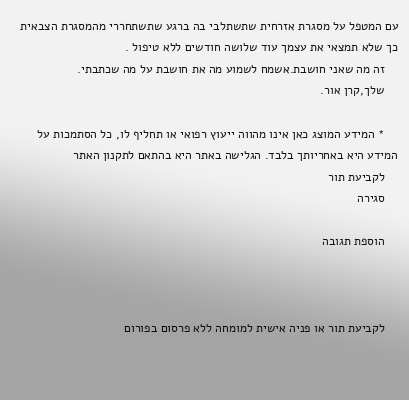עם המטפל על מסגרת אזרחית שתשתלבי בה ברגע שתשתחררי מהמסגרת הצבאית כך שלא תמצאי את עצמך עוד שלושה חודשים ללא טיפול .
    זה מה שאני חושבת.אשמח לשמוע מה את חושבת על מה שכתבתי.
    שלך,קרן אור.

    * המידע המוצג כאן אינו מהווה ייעוץ רפואי או תחליף לו, כל הסתמכות על המידע היא באחריותך בלבד. הגלישה באתר היא בהתאם לתקנון האתר
    לקביעת תור
    סגירה

    הוספת תגובה



    לקביעת תור או פניה אישית למומחה ללא פרסום בפורום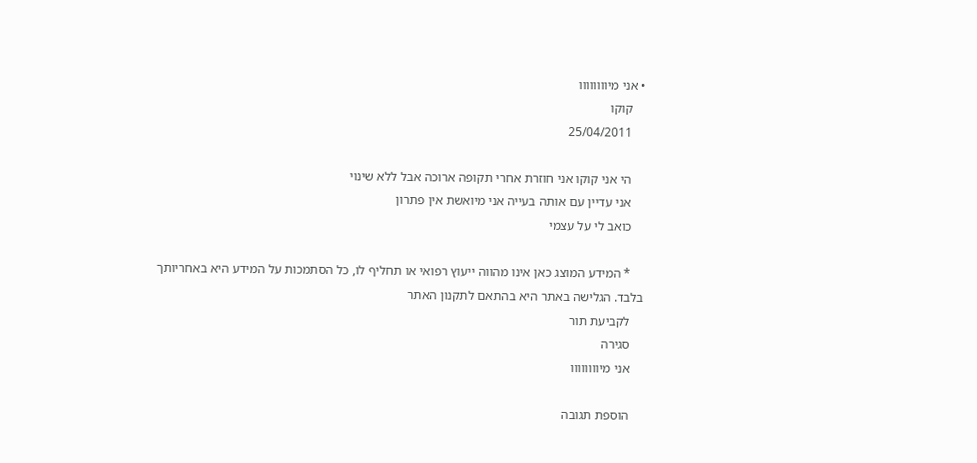• אני מיוווווווו
    קוקו
    25/04/2011

    הי אני קוקו אני חוזרת אחרי תקופה ארוכה אבל ללא שינוי
    אני עדיין עם אותה בעייה אני מיואשת אין פתרון
    כואב לי על עצמי

    * המידע המוצג כאן אינו מהווה ייעוץ רפואי או תחליף לו, כל הסתמכות על המידע היא באחריותך בלבד. הגלישה באתר היא בהתאם לתקנון האתר
    לקביעת תור
    סגירה
    אני מיוווווווו

    הוספת תגובה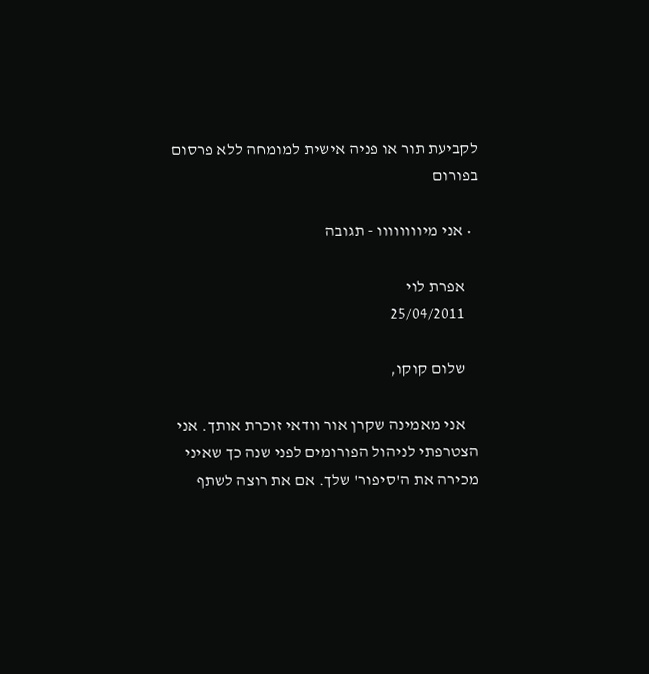לקביעת תור או פניה אישית למומחה ללא פרסום בפורום

  • אני מיוווווווו - תגובה

    אפרת לוי
    25/04/2011

    שלום קוקו,

    אני מאמינה שקרן אור וודאי זוכרת אותך. אני הצטרפתי לניהול הפורומים לפני שנה כך שאיני מכירה את ה'סיפור' שלך. אם את רוצה לשתף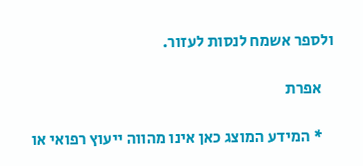ולספר אשמח לנסות לעזור.

    אפרת

    * המידע המוצג כאן אינו מהווה ייעוץ רפואי או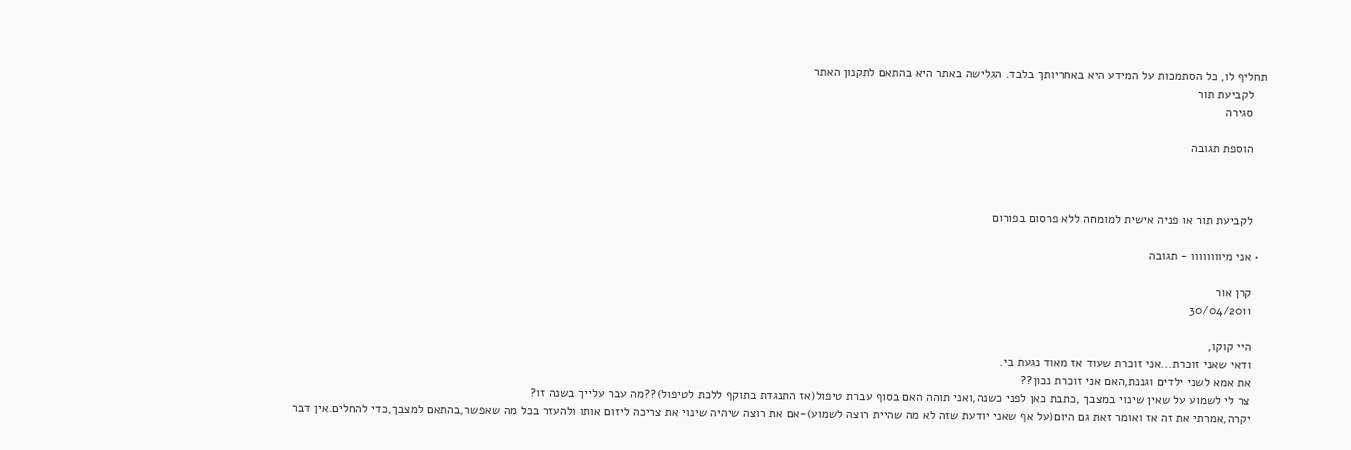תחליף לו, כל הסתמכות על המידע היא באחריותך בלבד. הגלישה באתר היא בהתאם לתקנון האתר
    לקביעת תור
    סגירה

    הוספת תגובה



    לקביעת תור או פניה אישית למומחה ללא פרסום בפורום

  • אני מיוווווווו - תגובה

    קרן אור
    30/04/2011

    היי קוקו,
    ודאי שאני זוכרת...אני זוכרת שעוד אז מאוד נגעת בי.
    את אמא לשני ילדים וגננת,האם אני זוכרת נכון??
    צר לי לשמוע על שאין שינוי במצבך ,כתבת כאן לפני כשנה,ואני תוהה האם בסוף עברת טיפול(אז התנגדת בתוקף ללכת לטיפול)??מה עבר עלייך בשנה זו?
    יקרה,אמרתי את זה אז ואומר זאת גם היום(על אף שאני יודעת שזה לא מה שהיית רוצה לשמוע)-אם את רוצה שיהיה שינוי את צריכה ליזום אותו ולהעזר בכל מה שאפשר,בהתאם למצבך,כדי להחלים.אין דבר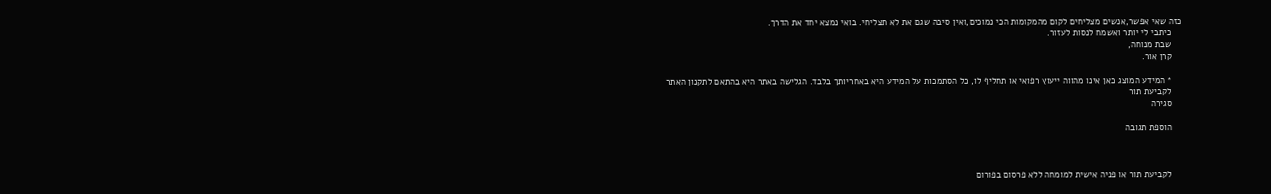כזה שאי אפשר,אנשים מצליחים לקום מהמקומות הכי נמוכים,ואין סיבה שגם את לא תצליחי. בואי נמצא יחד את הדרך.
    כיתבי לי יותר ואשמח לנסות לעזור.
    שבת מנוחה,
    קרן אור.

    * המידע המוצג כאן אינו מהווה ייעוץ רפואי או תחליף לו, כל הסתמכות על המידע היא באחריותך בלבד. הגלישה באתר היא בהתאם לתקנון האתר
    לקביעת תור
    סגירה

    הוספת תגובה



    לקביעת תור או פניה אישית למומחה ללא פרסום בפורום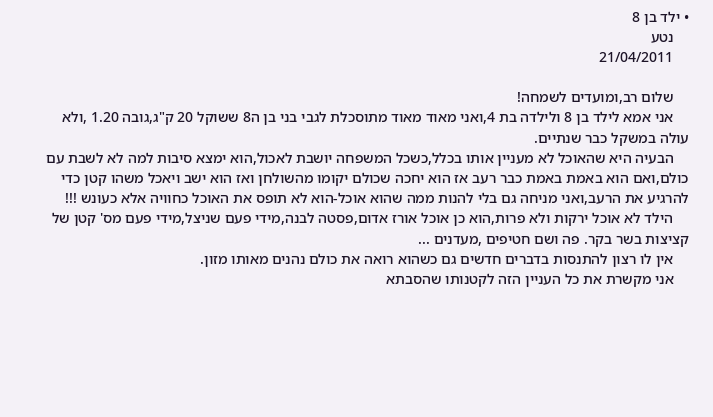• ילד בן 8
    נטע
    21/04/2011

    שלום רב,ומועדים לשמחה!
    אני אמא לילד בן 8 ולילדה בת 4,ואני מאוד מאוד מתוסכלת לגבי בני בן ה8 ששוקל 20 ק"ג,גובה 1.20 ,ולא עולה במשקל כבר שנתיים.
    הבעיה היא שהאוכל לא מעניין אותו בכלל,כשכל המשפחה יושבת לאכול,הוא ימצא סיבות למה לא לשבת עם כולם,ואם הוא באמת באמת כבר רעב אז הוא יחכה שכולם יקומו מהשולחן ואז הוא ישב ויאכל משהו קטן כדי להרגיע את הרעב,ואני מניחה גם בלי להנות ממה שהוא אוכל-הוא לא תופס את האוכל כחוויה אלא כעונש !!!
    הילד לא אוכל ירקות ולא פרות,הוא כן אוכל אורז אדום,פסטה לבנה,מידי פעם שניצל,מידי פעם מס' קטן של קציצות בשר בקר. פה ושם חטיפים ,מעדנים ...
    אין לו רצון להתנסות בדברים חדשים גם כשהוא רואה את כולם נהנים מאותו מזון.
    אני מקשרת את כל העניין הזה לקטנותו שהסבתא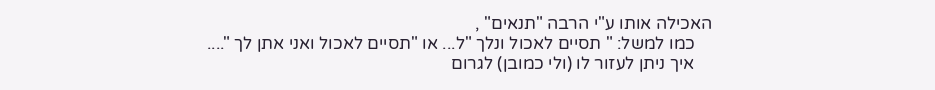האכילה אותו ע"י הרבה "תנאים" ,
    כמו למשל: " תסיים לאכול ונלך "ל... או "תסיים לאכול ואני אתן לך "....
    איך ניתן לעזור לו (ולי כמובן) לגרום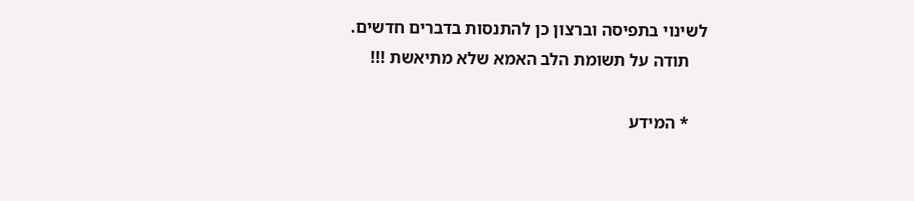לשינוי בתפיסה וברצון כן להתנסות בדברים חדשים.
    תודה על תשומת הלב האמא שלא מתיאשת !!!

    * המידע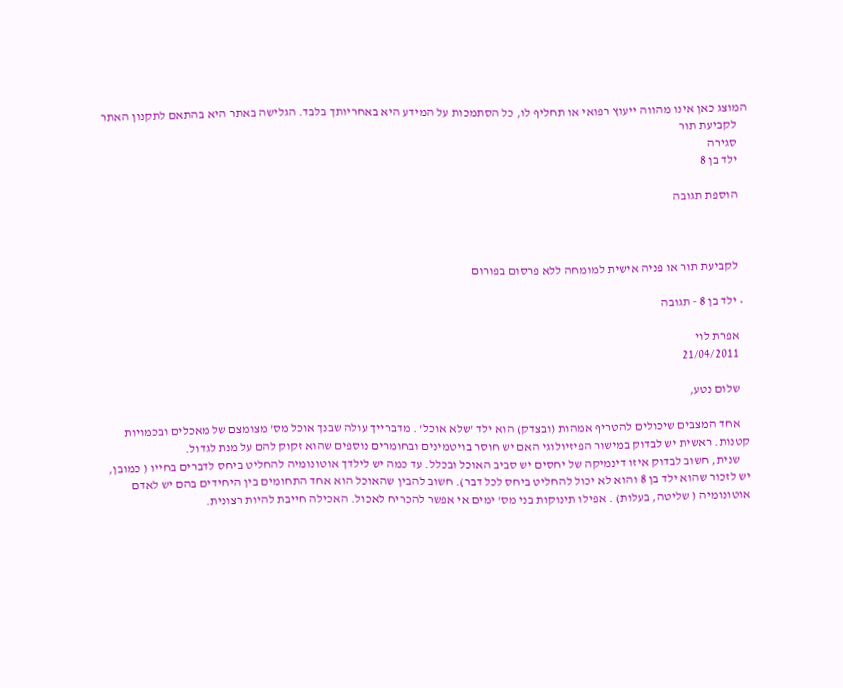המוצג כאן אינו מהווה ייעוץ רפואי או תחליף לו, כל הסתמכות על המידע היא באחריותך בלבד. הגלישה באתר היא בהתאם לתקנון האתר
    לקביעת תור
    סגירה
    ילד בן 8

    הוספת תגובה



    לקביעת תור או פניה אישית למומחה ללא פרסום בפורום

  • ילד בן 8 - תגובה

    אפרת לוי
    21/04/2011

    שלום נטע,

    אחד המצבים שיכולים להטריף אמהות (ובצדק) הוא ילד 'שלא אוכל' . מדברייך עולה שבנך אוכל מס' מצומצם של מאכלים ובכמויות קטנות. ראשית יש לבדוק במישור הפיזיולוגי האם יש חוסר בויטמינים ובחומרים נוספים שהוא זקוק להם על מנת לגדול.
    שנית, חשוב לבדוק איזו דינמיקה של יחסים יש סביב האוכל ובכלל. עד כמה יש לילדך אוטונומיה להחליט ביחס לדברים בחייו ( כמובן, יש לזכור שהוא ילד בן 8 והוא לא יכול להחליט ביחס לכל דבר). חשוב להבין שהאוכל הוא אחד התחומים בין היחידים בהם יש לאדם אוטונומיה ( שליטה, בעלות) . אפילו תינוקות בני מס' ימים אי אפשר להכריח לאכול. האכילה חייבת להיות רצונית.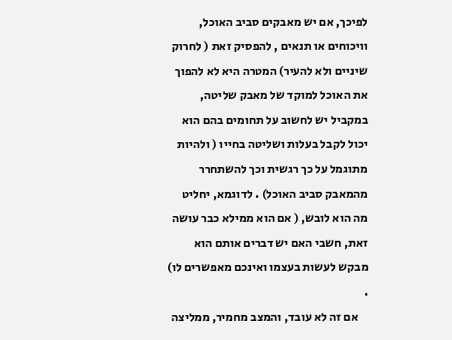לפיכך, אם יש מאבקים סביב האוכל, וויכוחים או תנאים , להפסיק זאת ( לחרוק שיניים ולא להעיר) המטרה היא לא להפוך את האוכל למוקד של מאבק שליטה, במקביל יש לחשוב על תחומים בהם הוא יכול לקבל בעלות ושליטה בחייו ( ולהיות מתוגמל על כך רגשית וכך להשתחרר מהמאבק סביב האוכל) . לדוגמא, יחליט מה הוא לובש, ( אם הוא ממילא כבר עושה זאת, חשבי האם יש דברים אותם הוא מבקש לעשות בעצמו ואינכם מאפשרים לו) .
    אם זה לא עובד, והמצב מחמיר, ממליצה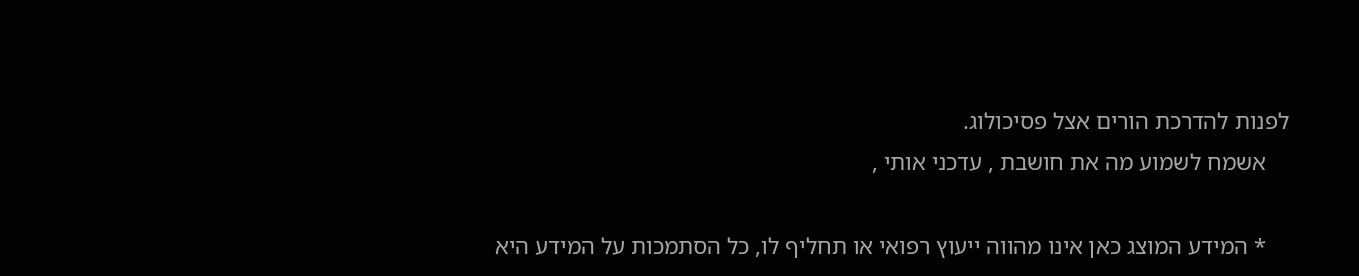לפנות להדרכת הורים אצל פסיכולוג.
    אשמח לשמוע מה את חושבת , עדכני אותי ,

    * המידע המוצג כאן אינו מהווה ייעוץ רפואי או תחליף לו, כל הסתמכות על המידע היא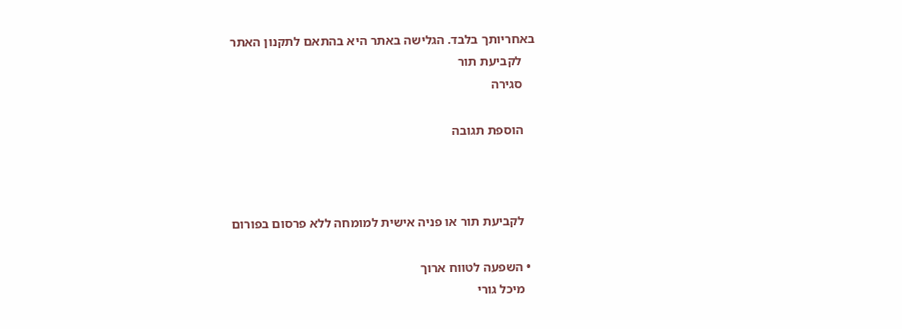באחריותך בלבד. הגלישה באתר היא בהתאם לתקנון האתר
    לקביעת תור
    סגירה

    הוספת תגובה



    לקביעת תור או פניה אישית למומחה ללא פרסום בפורום

  • השפעה לטווח ארוך
    מיכל גורי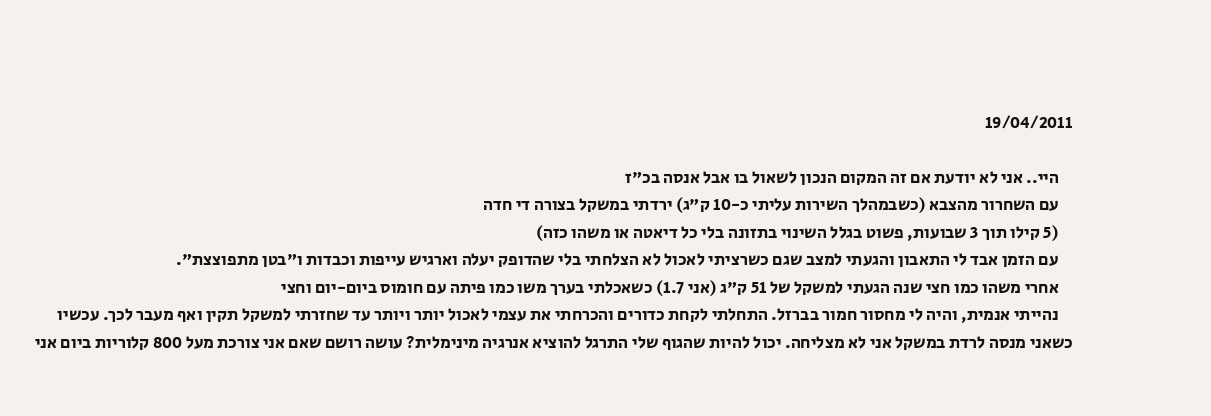19/04/2011

    היי.. אני לא יודעת אם זה המקום הנכון לשאול בו אבל אנסה בכ"ז
    עם השחרור מהצבא (כשבמהלך השירות עליתי כ-10 ק"ג) ירדתי במשקל בצורה די חדה
    (5 קילו תוך 3 שבועות, פשוט בגלל השינוי בתזונה בלי כל דיאטה או משהו כזה)
    עם הזמן אבד לי התאבון והגעתי למצב שגם כשרציתי לאכול לא הצלחתי בלי שהדופק יעלה וארגיש עייפות וכבדות ו"בטן מתפוצצת".
    אחרי משהו כמו חצי שנה הגעתי למשקל של 51 ק"ג (אני 1.7) כשאכלתי בערך משו כמו פיתה עם חומוס ביום-יום וחצי
    נהייתי אנמית, והיה לי מחסור חמור בברזל. התחלתי לקחת כדורים והכרחתי את עצמי לאכול יותר ויותר עד שחזרתי למשקל תקין ואף מעבר לכך. עכשיו כשאני מנסה לרדת במשקל אני לא מצליחה. יכול להיות שהגוף שלי התרגל להוציא אנרגיה מינימלית? עושה רושם שאם אני צורכת מעל 800 קלוריות ביום אני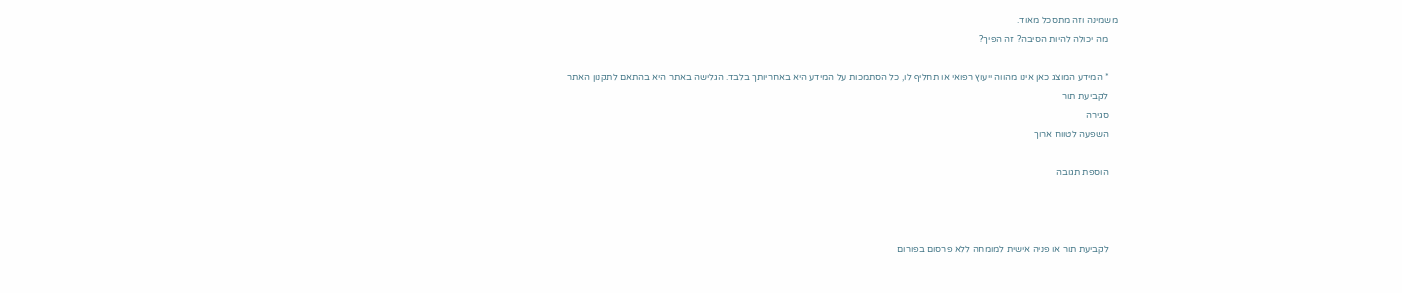משמינה וזה מתסכל מאוד.
    מה יכולה להיות הסיבה? זה הפיך?

    * המידע המוצג כאן אינו מהווה ייעוץ רפואי או תחליף לו, כל הסתמכות על המידע היא באחריותך בלבד. הגלישה באתר היא בהתאם לתקנון האתר
    לקביעת תור
    סגירה
    השפעה לטווח ארוך

    הוספת תגובה



    לקביעת תור או פניה אישית למומחה ללא פרסום בפורום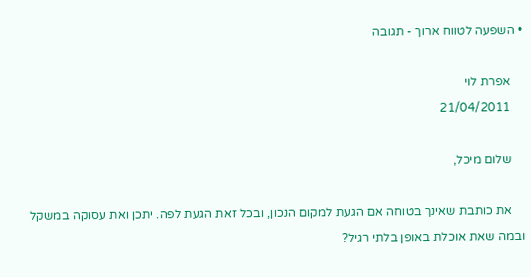• השפעה לטווח ארוך - תגובה

    אפרת לוי
    21/04/2011

    שלום מיכל,

    את כותבת שאינך בטוחה אם הגעת למקום הנכון, ובכל זאת הגעת לפה. יתכן ואת עסוקה במשקל ובמה שאת אוכלת באופן בלתי רגיל?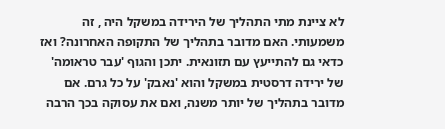לא ציינת מתי התהליך של הירידה במשקל היה , זה משמעותי. האם מדובר בתהליך של התקופה האחרונה? ואז כדאי גם להתייעץ עם תזונאית. יתכן והגוף 'עבר טראומה' של ירידה דרסטית במשקל והוא 'נאבק' על כל גרם. אם מדובר בתהליך של יותר משנה, ואם את עסוקה בכך הרבה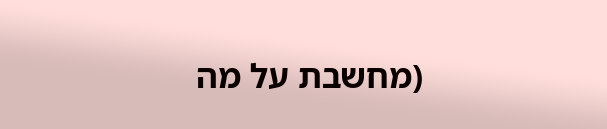(מחשבת על מה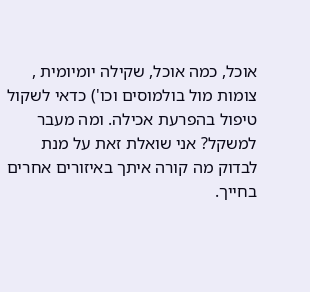אוכל, כמה אוכל, שקילה יומיומית , צומות מול בולמוסים וכו') כדאי לשקול טיפול בהפרעת אכילה. ומה מעבר למשקל? אני שואלת זאת על מנת לבדוק מה קורה איתך באיזורים אחרים בחייך.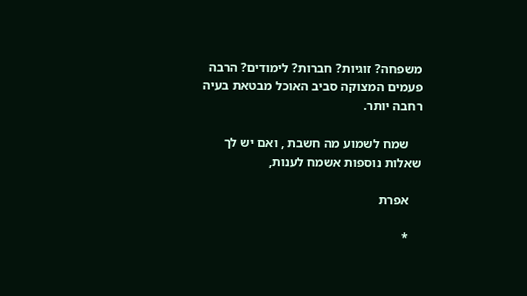משפחה? זוגיות? חברות? לימודים? הרבה פעמים המצוקה סביב האוכל מבטאת בעיה רחבה יותר.

    שמח לשמוע מה חשבת , ואם יש לך שאלות נוספות אשמח לענות,

    אפרת

    *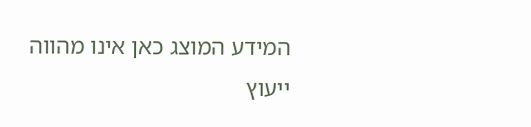המידע המוצג כאן אינו מהווה ייעוץ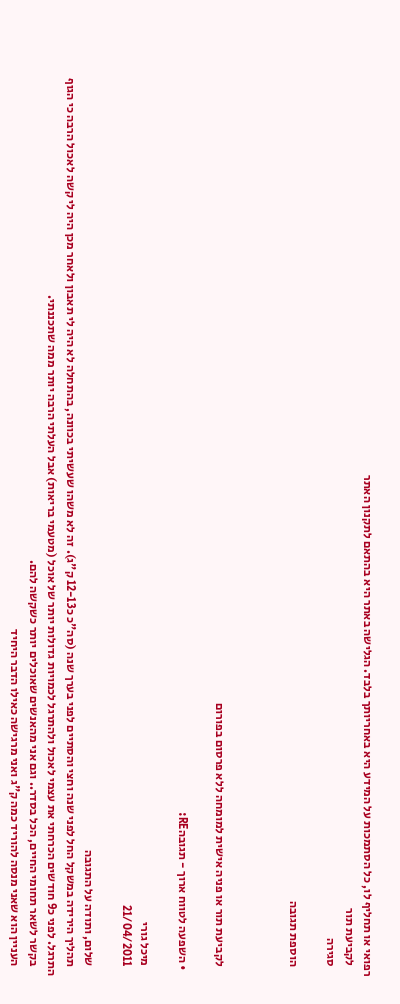רפואי או תחליף לו, כל הסתמכות על המידע היא באחריותך בלבד. הגלישה באתר היא בהתאם לתקנון האתר
    לקביעת תור
    סגירה

    הוספת תגובה



    לקביעת תור או פניה אישית למומחה ללא פרסום בפורום

  • השפעה לטווח ארוך - תגובהRE:

    מיכל גורי
    21/04/2011

    שלום, ותודה על התגובה
    תהליך הירידה במשקל החל לפני שנה וחצי והסתיים לפני בערך שנה (סה"כ כ12-13 ק"ג). זה לא משהו שעשיתי בכוונה, בהתחלה לא היה לי תאבון ולאחר מכן היה לי קשה לאכול הרבה כי הגוף התרגל. לפני כ9 חודשים הכרחתי את עצמי לאכול ולהתרגל לכמויות גדולות יותר של אוכל (מטעמי בריאות) אבל העלתי הרבה יותר ממה שתכננתי.
    בקשר לשאר תחומי החיים, הכל בסדר.. וגם אני מהאנשים שאוכלים יותר כשקשה להם.
    העניין הוא שאני מנסה להוריד כמה ק"ג ואני מרגישה כאילו הדבר היחיד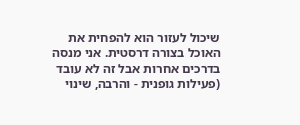שיכול לעזור הוא להפחית את האוכל בצורה דרסטית. אני מנסה בדרכים אחרות אבל זה לא עובד (פעילות גופנית - והרבה, שינוי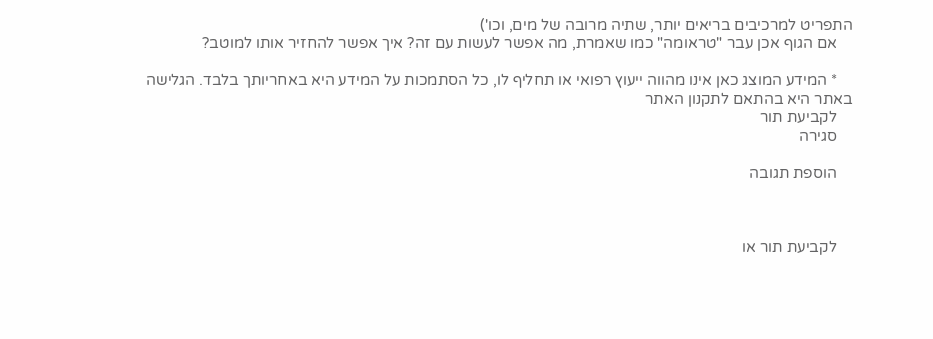התפריט למרכיבים בריאים יותר, שתיה מרובה של מים, וכו')
    אם הגוף אכן עבר "טראומה" כמו שאמרת, מה אפשר לעשות עם זה? איך אפשר להחזיר אותו למוטב?

    * המידע המוצג כאן אינו מהווה ייעוץ רפואי או תחליף לו, כל הסתמכות על המידע היא באחריותך בלבד. הגלישה באתר היא בהתאם לתקנון האתר
    לקביעת תור
    סגירה

    הוספת תגובה



    לקביעת תור או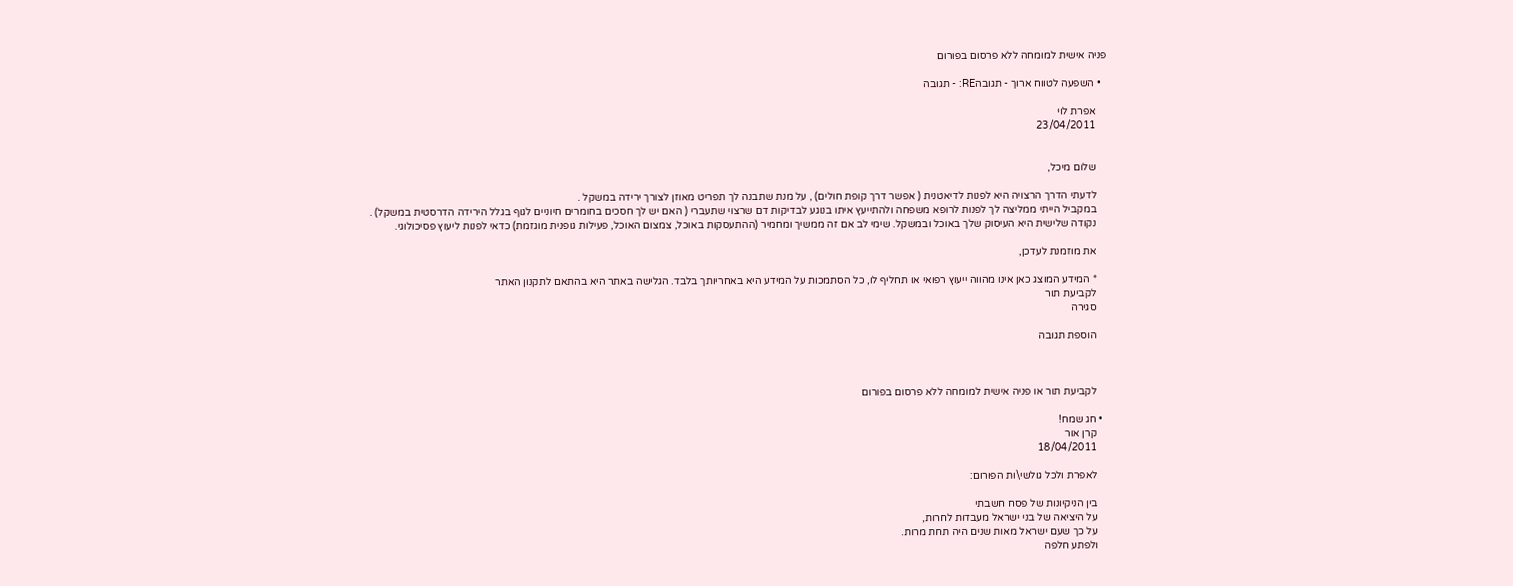פניה אישית למומחה ללא פרסום בפורום

  • השפעה לטווח ארוך - תגובהRE: - תגובה

    אפרת לוי
    23/04/2011


    שלום מיכל,

    לדעתי הדרך הרצויה היא לפנות לדיאטנית ( אפשר דרך קופת חולים) , על מנת שתבנה לך תפריט מאוזן לצורך ירידה במשקל .
    במקביל הייתי ממליצה לך לפנות לרופא משפחה ולהתייעץ איתו בנוגע לבדיקות דם שרצוי שתעברי ( האם יש לך חסכים בחומרים חיוניים לגוף בגלל הירידה הדרסטית במשקל) .
    נקודה שלישית היא העיסוק שלך באוכל ובמשקל. שימי לב אם זה ממשיך ומחמיר (ההתעסקות באוכל, צמצום האוכל, פעילות גופנית מוגזמת) כדאי לפנות ליעוץ פסיכולוגי.

    את מוזמנת לעדכן,

    * המידע המוצג כאן אינו מהווה ייעוץ רפואי או תחליף לו, כל הסתמכות על המידע היא באחריותך בלבד. הגלישה באתר היא בהתאם לתקנון האתר
    לקביעת תור
    סגירה

    הוספת תגובה



    לקביעת תור או פניה אישית למומחה ללא פרסום בפורום

  • חג שמח!
    קרן אור
    18/04/2011

    לאפרת ולכל גולשי\ות הפורום:

    בין הניקיונות של פסח חשבתי
    על היציאה של בני ישראל מעבדות לחרות,
    על כך שעם ישראל מאות שנים היה תחת מרות.
    ולפתע חלפה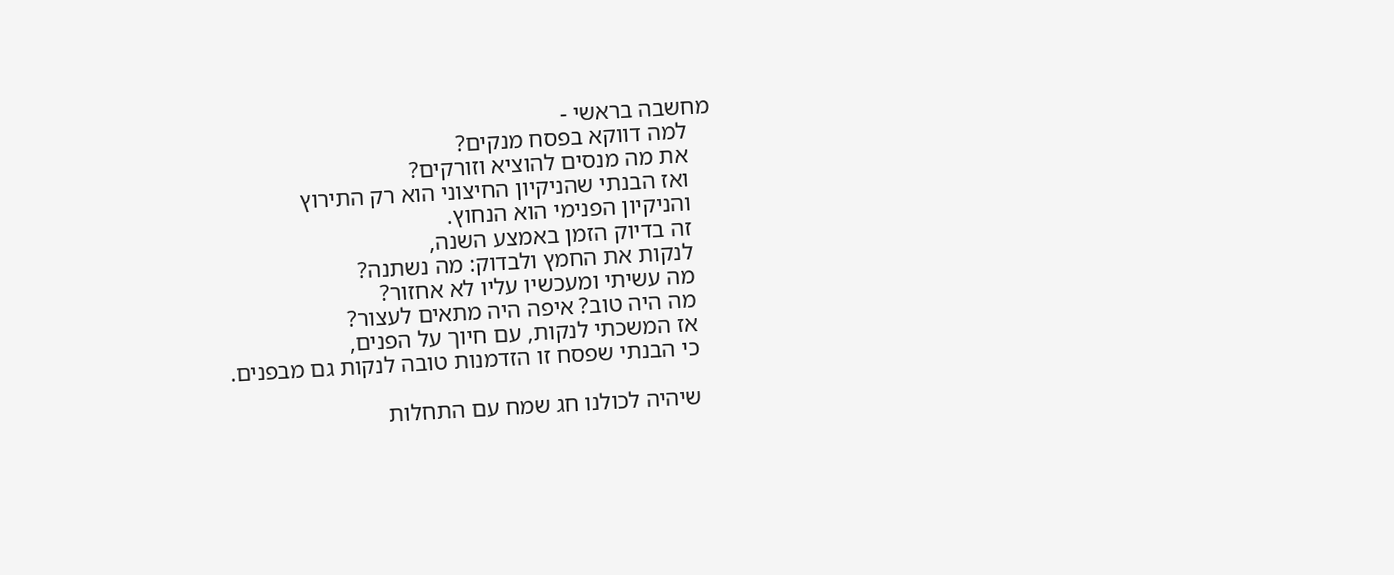מחשבה בראשי -
    למה דווקא בפסח מנקים?
    את מה מנסים להוציא וזורקים?
    ואז הבנתי שהניקיון החיצוני הוא רק התירוץ
    והניקיון הפנימי הוא הנחוץ.
    זה בדיוק הזמן באמצע השנה,
    לנקות את החמץ ולבדוק: מה נשתנה?
    מה עשיתי ומעכשיו עליו לא אחזור?
    מה היה טוב? איפה היה מתאים לעצור?
    אז המשכתי לנקות, עם חיוך על הפנים,
    כי הבנתי שפסח זו הזדמנות טובה לנקות גם מבפנים.

    שיהיה לכולנו חג שמח עם התחלות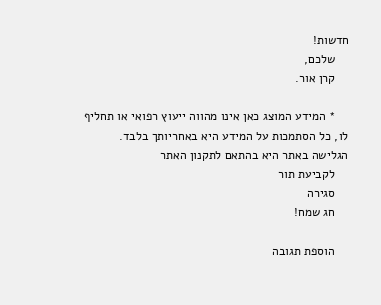חדשות!
    שלכם,
    קרן אור.

    * המידע המוצג כאן אינו מהווה ייעוץ רפואי או תחליף לו, כל הסתמכות על המידע היא באחריותך בלבד. הגלישה באתר היא בהתאם לתקנון האתר
    לקביעת תור
    סגירה
    חג שמח!

    הוספת תגובה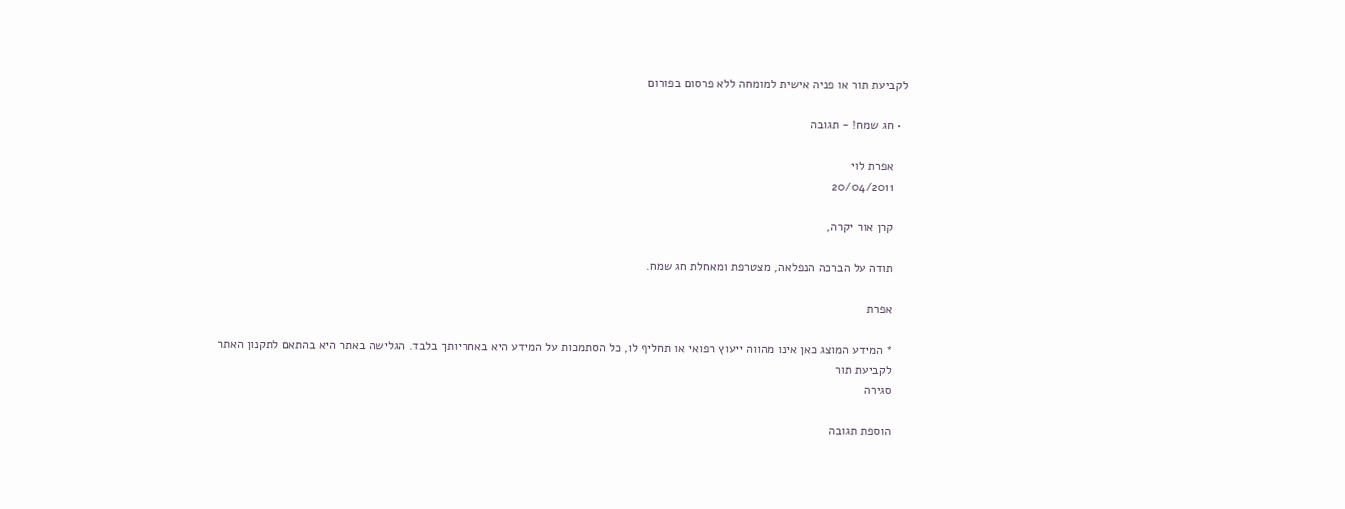לקביעת תור או פניה אישית למומחה ללא פרסום בפורום

  • חג שמח! - תגובה

    אפרת לוי
    20/04/2011

    קרן אור יקרה,

    תודה על הברכה הנפלאה, מצטרפת ומאחלת חג שמח.

    אפרת

    * המידע המוצג כאן אינו מהווה ייעוץ רפואי או תחליף לו, כל הסתמכות על המידע היא באחריותך בלבד. הגלישה באתר היא בהתאם לתקנון האתר
    לקביעת תור
    סגירה

    הוספת תגובה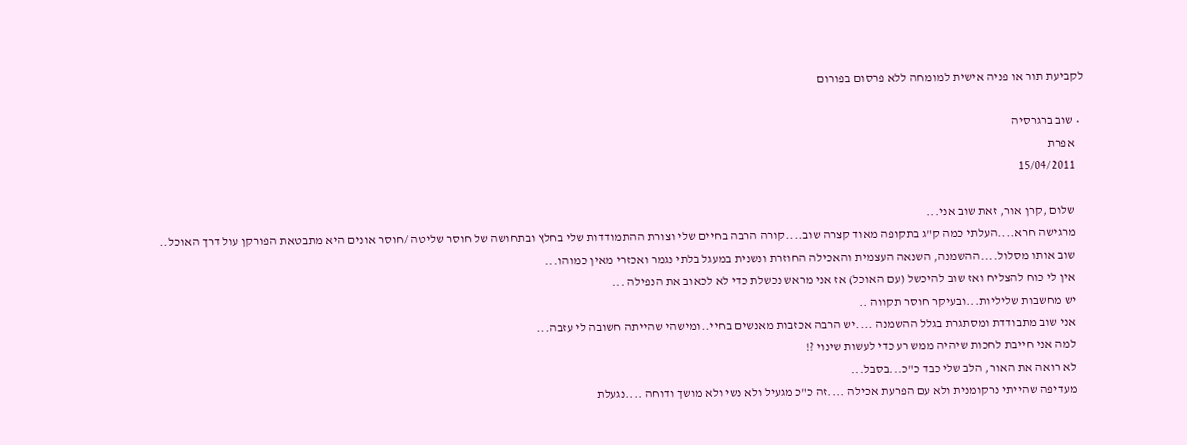לקביעת תור או פניה אישית למומחה ללא פרסום בפורום

  • שוב ברגרסיה
    אפרת
    15/04/2011

    שלום ,קרן אור, זאת שוב אני...
    מרגישה חרא....העלתי כמה ק"ג בתקופה מאוד קצרה שוב....קורה הרבה בחיים שלי וצורת ההתמודדות שלי בחלץ ובתחושה של חוסר שליטה /חוסר אונים היא מתבטאת הפורקן עול דרך האוכל..
    שוב אותו מסלול....ההשמנה, השנאה העצמית והאכילה החוזרת ונשנית במעגל בלתי נגמר ואכזרי מאין כמוהו...
    אין לי כוח להצליח ואז שוב להיכשל (עם האוכל) אז אני מראש נכשלת כדי לא לכאוב את הנפילה ...
    יש מחשבות שליליות...ובעיקר חוסר תקווה ..
    אני שוב מתבודדת ומסתגרת בגלל ההשמנה ....יש הרבה אכזבות מאנשים בחיי..ומישהי שהייתה חשובה לי עזבה...
    למה אני חייבת לחכות שיהיה ממש רע כדי לעשות שינוי ?!
    לא רואה את האור, הלב שלי כבד כ"כ...בסבל...
    מעדיפה שהייתי נרקומנית ולא עם הפרעת אכילה ....זה כ"כ מגעיל ולא נשי ולא מושך ודוחה ....נגעלת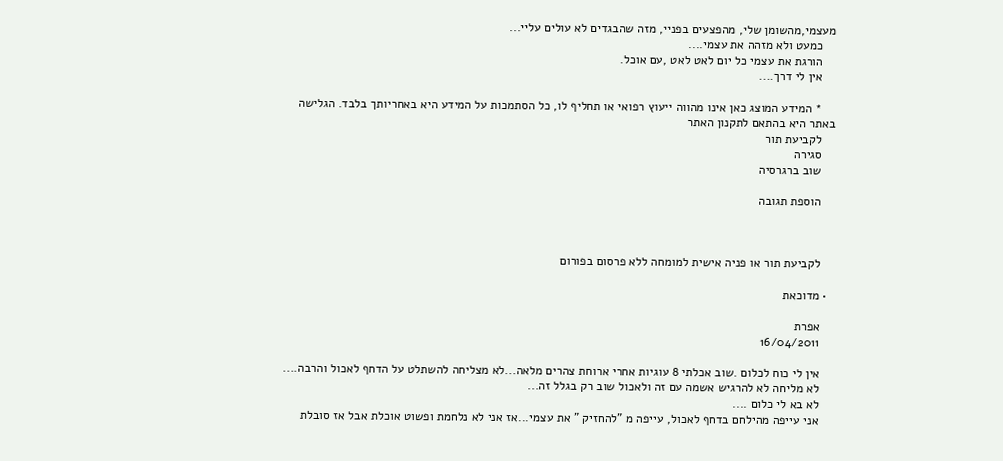מעצמי,מהשומן שלי, מהפצעים בפניי, מזה שהבגדים לא עולים עליי...
    כמעט ולא מזהה את עצמי....
    הורגת את עצמי כל יום לאט לאט ,עם אוכל.
    אין לי דרך....

    * המידע המוצג כאן אינו מהווה ייעוץ רפואי או תחליף לו, כל הסתמכות על המידע היא באחריותך בלבד. הגלישה באתר היא בהתאם לתקנון האתר
    לקביעת תור
    סגירה
    שוב ברגרסיה

    הוספת תגובה



    לקביעת תור או פניה אישית למומחה ללא פרסום בפורום

  • מדוכאת

    אפרת
    16/04/2011

    אין לי כוח לכלום .שוב אכלתי 8 עוגיות אחרי ארוחת צהרים מלאה...לא מצליחה להשתלט על הדחף לאכול והרבה....
    לא מליחה לא להרגיש אשמה עם זה ולאכול שוב רק בגלל זה...
    לא בא לי כלום ....
    אני עייפה מהילחם בדחף לאכול, עייפה מ "להחזיק " את עצמי...אז אני לא נלחמת ופשוט אוכלת אבל אז סובלת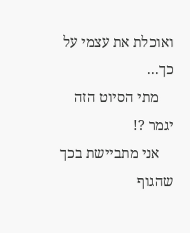ואוכלת את עצמי על כך...
    מתי הסיוט הזה יגמר ?!
    אני מתביישת בכך שהגוף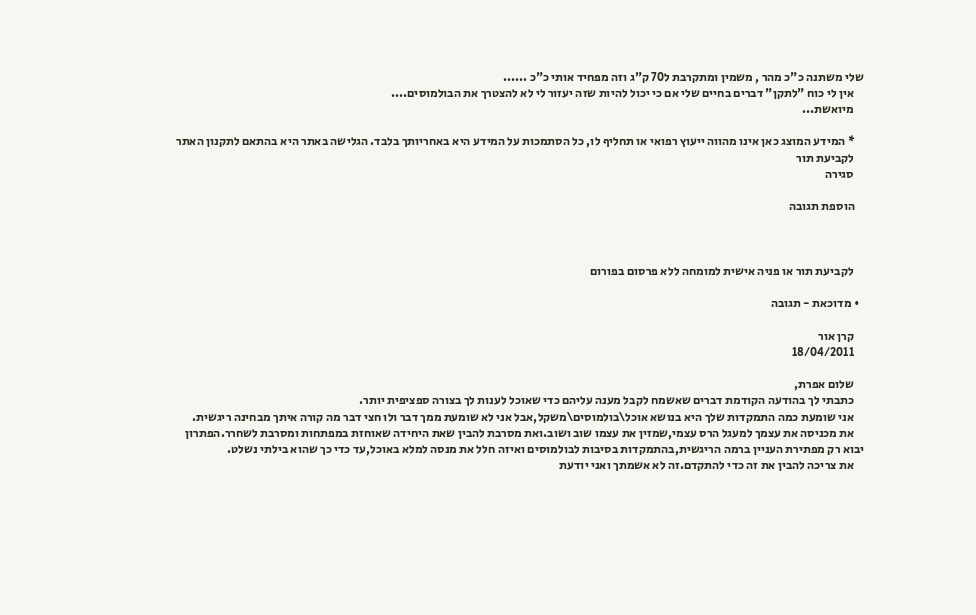שלי משתנה כ"כ מהר , משמין ומתקרבת ל70 ק"ג וזה מפחיד אותי כ"כ ......
    אין לי כוח "לתקן" דברים בחיים שלי אם כי יכול להיות שזה יעזור לי לא להצטרך את הבולמוסים....
    מיואשת...

    * המידע המוצג כאן אינו מהווה ייעוץ רפואי או תחליף לו, כל הסתמכות על המידע היא באחריותך בלבד. הגלישה באתר היא בהתאם לתקנון האתר
    לקביעת תור
    סגירה

    הוספת תגובה



    לקביעת תור או פניה אישית למומחה ללא פרסום בפורום

  • מדוכאת - תגובה

    קרן אור
    18/04/2011

    שלום אפרת,
    כתבתי לך בהודעה הקודמת דברים שאשמח לקבל מענה עליהם כדי שאוכל לענות לך בצורה ספציפית יותר.
    אני שומעת כמה התמקדות שלך היא בנושא אוכל\בולמוסים\משקל,אבל אני לא שומעת ממך דבר ולו חצי דבר מה קורה איתך מבחינה ריגשית.
    את מכניסה את עצמך למעגל הרס עצמי,שמזין את עצמו שוב ושוב.ואת מסרבת להבין שאת היחידה שאוחזת במפתחות ומסרבת לשחרר.הפתרון יבוא רק מפתירת העניין ברמה הריגשית,בהתמקדות בסיבות לבולמוסים ואיזה חלל את מנסה למלא באוכל,עד כדי כך שהוא בילתי נשלט.
    את צריכה להבין את זה כדי להתקדם.זה לא אשמתך ואני יודעת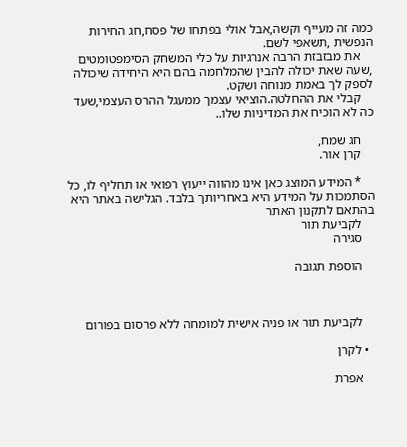כמה זה מעייף וקשה,אבל אולי בפתחו של פסח,חג החירות הנפשית ,תשאפי לשם.
    את מבזבזת הרבה אנרגיות על כלי המשחק הסימפטומטים ,שעה שאת יכולה להבין שהמלחמה בהם היא היחידה שיכולה לספק לך באמת מנוחה ושקט.
    קבלי את ההחלטה.הוציאי עצמך ממעגל ההרס העצמי,שעד כה לא הוכיח את המדיניות שלו..

    חג שמח,
    קרן אור.

    * המידע המוצג כאן אינו מהווה ייעוץ רפואי או תחליף לו, כל הסתמכות על המידע היא באחריותך בלבד. הגלישה באתר היא בהתאם לתקנון האתר
    לקביעת תור
    סגירה

    הוספת תגובה



    לקביעת תור או פניה אישית למומחה ללא פרסום בפורום

  • לקרן

    אפרת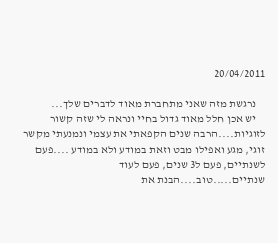20/04/2011

    נרגשת מזה שאני מתחברת מאוד לדברים שלך...
    יש אכן חלל מאוד גדול בחיי ונראה לי שזה קשור לזוגיות....הרבה שנים הקפאתי את עצמי ונמנעתי מקשר זוגי, מגע ואפילו מבט וזאת במודע ולא במודע ....פעם לשנתיים, פעם ל3 שנים, פעם לעוד שנתיים.....טוב....הבנת את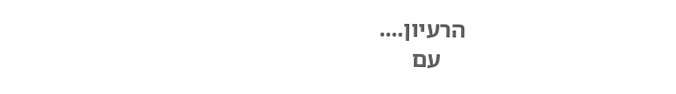הרעיון....
    עם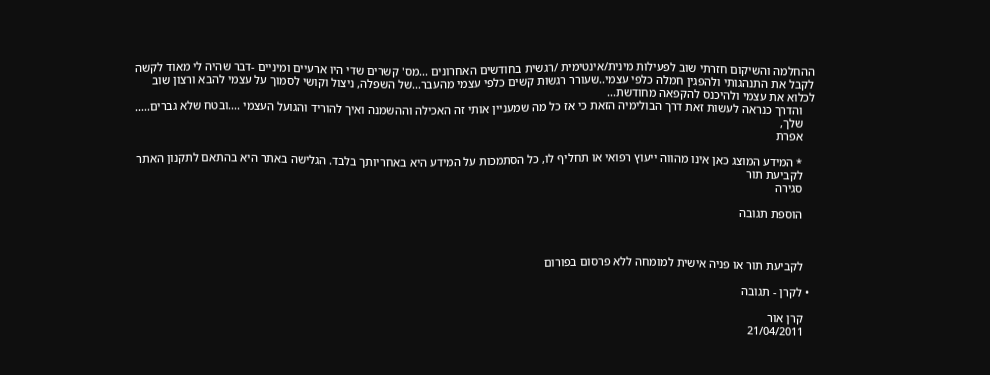ההחלמה והשיקום חזרתי שוב לפעילות מינית/אינטימית /רגשית בחודשים האחרונים ...מס' קשרים שדי היו ארעיים ומיניים -דבר שהיה לי מאוד לקשה לקבל את התנהגותי ולהפגין חמלה כלפי עצמי..שעורר רגשות קשים כלפי עצמי מהעבר...של השפלה, ניצול וקושי לסמוך על עצמי להבא ורצון שוב לכלוא את עצמי ולהיכנס להקפאה מחודשת...
    והדרך כנראה לעשות זאת דרך הבולימיה הזאת כי אז כל מה שמעניין אותי זה האכילה וההשמנה ואיך להוריד והגועל העצמי ....ובטח שלא גברים.....
    שלך,
    אפרת

    * המידע המוצג כאן אינו מהווה ייעוץ רפואי או תחליף לו, כל הסתמכות על המידע היא באחריותך בלבד. הגלישה באתר היא בהתאם לתקנון האתר
    לקביעת תור
    סגירה

    הוספת תגובה



    לקביעת תור או פניה אישית למומחה ללא פרסום בפורום

  • לקרן - תגובה

    קרן אור
    21/04/2011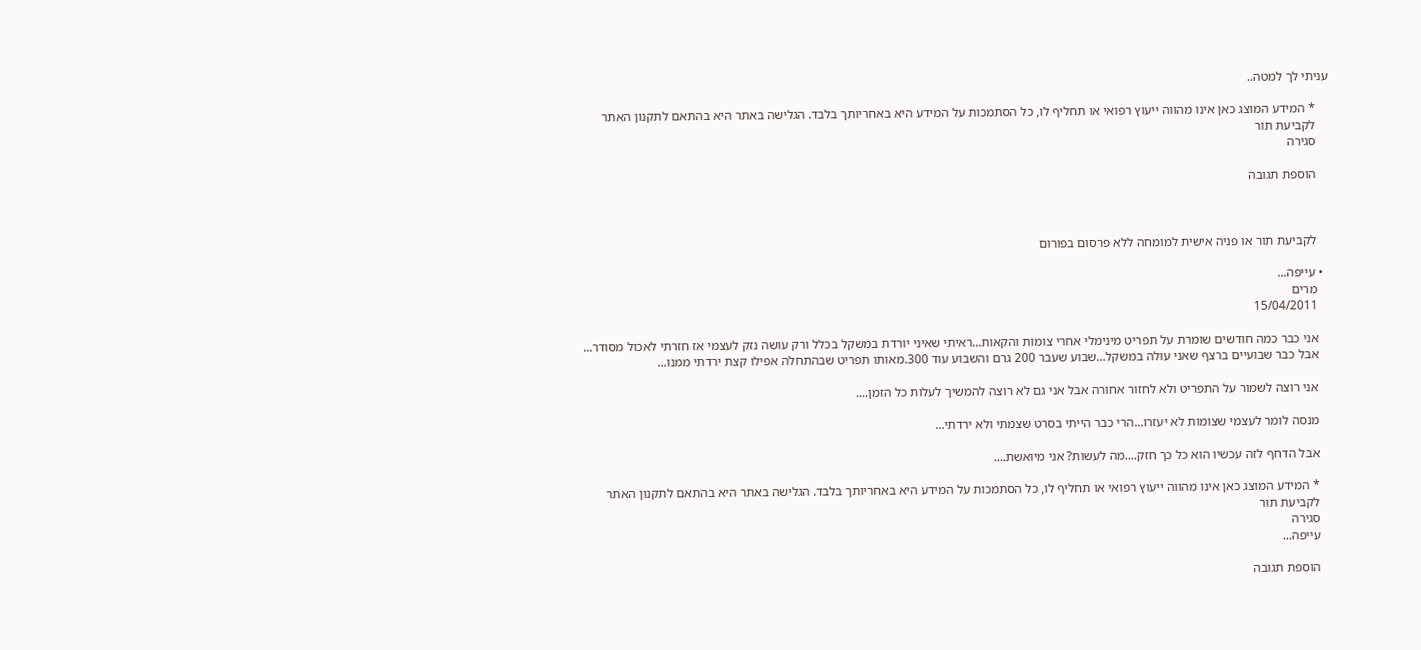עניתי לך למטה..

    * המידע המוצג כאן אינו מהווה ייעוץ רפואי או תחליף לו, כל הסתמכות על המידע היא באחריותך בלבד. הגלישה באתר היא בהתאם לתקנון האתר
    לקביעת תור
    סגירה

    הוספת תגובה



    לקביעת תור או פניה אישית למומחה ללא פרסום בפורום

  • עייפה...
    מרים
    15/04/2011

    אני כבר כמה חודשים שומרת על תפריט מינימלי אחרי צומות והקאות...ראיתי שאיני יורדת במשקל בכלל ורק עושה נזק לעצמי אז חזרתי לאכול מסודר...
    אבל כבר שבועיים ברצף שאני עולה במשקל...שבוע שעבר 200 גרם והשבוע עוד 300.מאותו תפריט שבהתחלה אפילו קצת ירדתי ממנו...

    אני רוצה לשמור על התפריט ולא לחזור אחורה אבל אני גם לא רוצה להמשיך לעלות כל הזמן....

    מנסה לומר לעצמי שצומות לא יעזרו...הרי כבר הייתי בסרט שצמתי ולא ירדתי...

    אבל הדחף לזה עכשיו הוא כל כך חזק....מה לעשות? אני מיואשת....

    * המידע המוצג כאן אינו מהווה ייעוץ רפואי או תחליף לו, כל הסתמכות על המידע היא באחריותך בלבד. הגלישה באתר היא בהתאם לתקנון האתר
    לקביעת תור
    סגירה
    עייפה...

    הוספת תגובה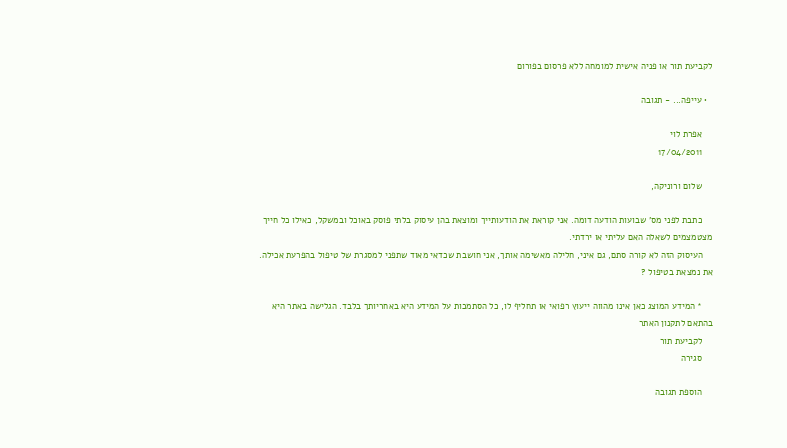לקביעת תור או פניה אישית למומחה ללא פרסום בפורום

  • עייפה... - תגובה

    אפרת לוי
    17/04/2011

    שלום ורוניקה,

    כתבת לפני מס' שבועות הודעה דומה. אני קוראת את הודעותייך ומוצאת בהן עיסוק בלתי פוסק באוכל ובמשקל, כאילו כל חייך מצטמצמים לשאלה האם עליתי או ירדתי.
    העיסוק הזה לא קורה סתם, גם איני, חלילה מאשימה אותך, אני חושבת שכדאי מאוד שתפני למסגרת של טיפול בהפרעת אכילה. את נמצאת בטיפול ?

    * המידע המוצג כאן אינו מהווה ייעוץ רפואי או תחליף לו, כל הסתמכות על המידע היא באחריותך בלבד. הגלישה באתר היא בהתאם לתקנון האתר
    לקביעת תור
    סגירה

    הוספת תגובה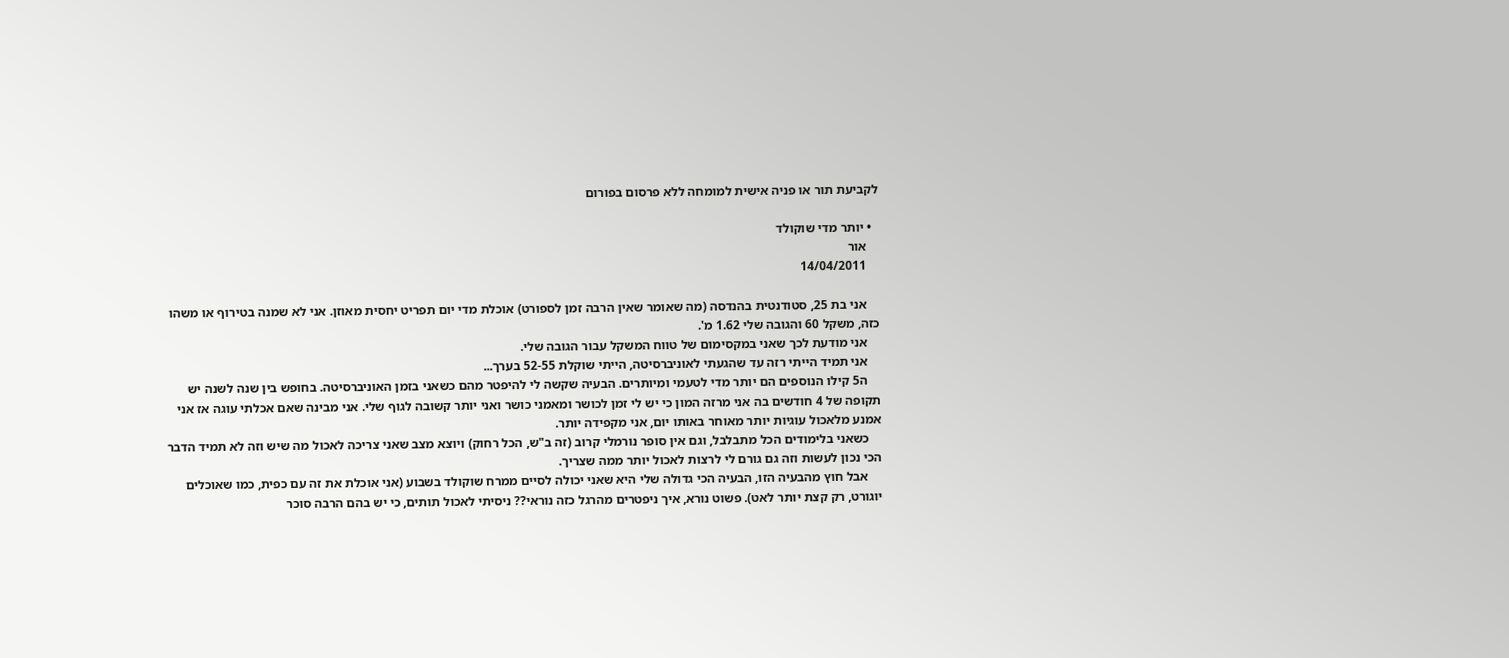לקביעת תור או פניה אישית למומחה ללא פרסום בפורום

  • יותר מדי שוקולד
    אור
    14/04/2011

    אני בת 25, סטודנטית בהנדסה (מה שאומר שאין הרבה זמן לספורט) אוכלת מדי יום תפריט יחסית מאוזן. אני לא שמנה בטירוף או משהו כזה, משקל 60 והגובה שלי 1.62 מ'.
    אני מודעת לכך שאני במקסימום של טווח המשקל עבור הגובה שלי.
    אני תמיד הייתי רזה עד שהגעתי לאוניברסיטה, הייתי שוקלת 52-55 בערך...
    ה5 קילו הנוספים הם יותר מדי לטעמי ומיותרים. הבעיה שקשה לי להיפטר מהם כשאני בזמן האוניברסיטה. בחופש בין שנה לשנה יש תקופה של 4 חודשים בה אני מרזה המון כי יש לי זמן לכושר ומאמני כושר ואני יותר קשובה לגוף שלי. אני מבינה שאם אכלתי עוגה אז אני אמנע מלאכול עוגיות יותר מאוחר באותו יום, אני מקפידה יותר.
    כשאני בלימודים הכל מתבלבל, וגם אין סופר נורמלי קרוב (זה ב"ש, הכל רחוק) ויוצא מצב שאני צריכה לאכול מה שיש וזה לא תמיד הדבר הכי נכון לעשות וזה גם גורם לי לרצות לאכול יותר ממה שצריך.
    אבל חוץ מהבעיה הזו, הבעיה הכי גדולה שלי היא שאני יכולה לסיים ממרח שוקולד בשבוע (אני אוכלת את זה עם כפית, כמו שאוכלים יוגורט, רק קצת יותר לאט). פשוט נורא, איך ניפטרים מהרגל כזה נוראי?? ניסיתי לאכול תותים, כי יש בהם הרבה סוכר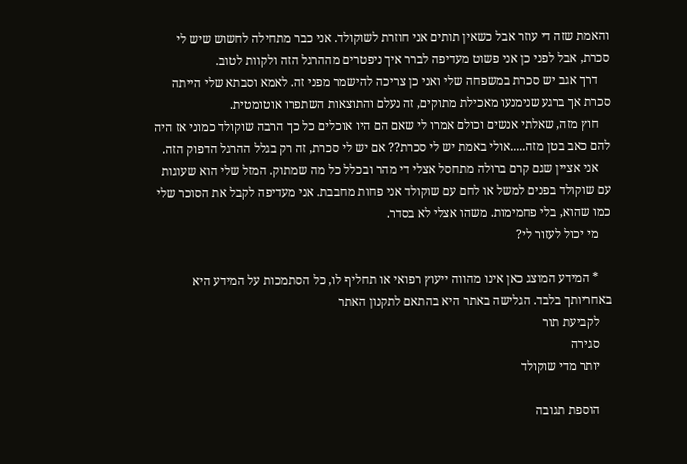והאמת שזה די עוזר אבל כשאין תותים אני חוזרת לשוקולד. אני כבר מתחילה לחשוש שיש לי סכרת, אבל לפני כן אני פשוט מעדיפה לברר איך ניפטרים מההרגל הזה ולקוות לטוב.
    דרך אגב יש סכרת במשפחה שלי ואני כן צריכה להישמר מפני זה. לאמא וסבתא שלי הייתה סכרת אך ברגע שנימנעו מאכילת מתוקים, זה נעלם והתוצאות השתפרו אוטומטית.
    חוץ מזה, שאלתי אנשים וכולם אמרו לי שאם הם היו אוכלים כל כך הרבה שוקולד כמוני אז היה להם כאב בטן מזה.....אולי באמת יש לי סכרת?? אם יש לי סכרת, זה רק בגלל ההרגל הדפוק הזה.
    אני אציין שגם קרם ברולה מתחסל אצלי די מהר ובכלל כל מה שמתוק. המזל שלי הוא שעוגות עם שוקולד בפנים למשל או לחם עם שוקולד אני פחות מחבבת. אני מעדיפה לקבל את הסוכר שלי כמו שהוא, בלי פחמימות. משהו אצלי לא בסדר.
    מי יכול לעזור לי?

    * המידע המוצג כאן אינו מהווה ייעוץ רפואי או תחליף לו, כל הסתמכות על המידע היא באחריותך בלבד. הגלישה באתר היא בהתאם לתקנון האתר
    לקביעת תור
    סגירה
    יותר מדי שוקולד

    הוספת תגובה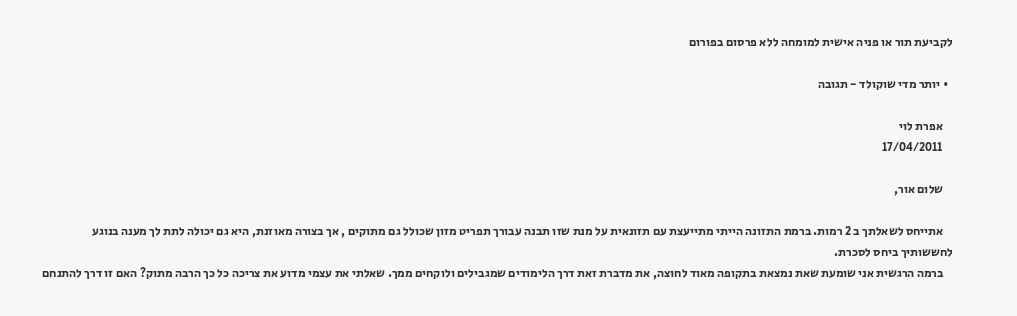לקביעת תור או פניה אישית למומחה ללא פרסום בפורום

  • יותר מדי שוקולד - תגובה

    אפרת לוי
    17/04/2011

    שלום אור,

    אתייחס לשאלתך ב 2 רמות. ברמת התזונה הייתי מתייעצת עם תזונאית על מנת שזו תבנה עבורך תפריט מזון שכולל גם מתוקים , אך בצורה מאוזנת, היא גם יכולה לתת לך מענה בנוגע לחששותיך ביחס לסכרת.
    ברמה הרגשית אני שומעת שאת נמצאת בתקופה מאוד לחוצה, את מדברת זאת דרך הלימודים שמגבילים ולוקחים ממך. שאלתי את עצמי מדוע את צריכה כל כך הרבה מתוק? האם זו דרך להתנחם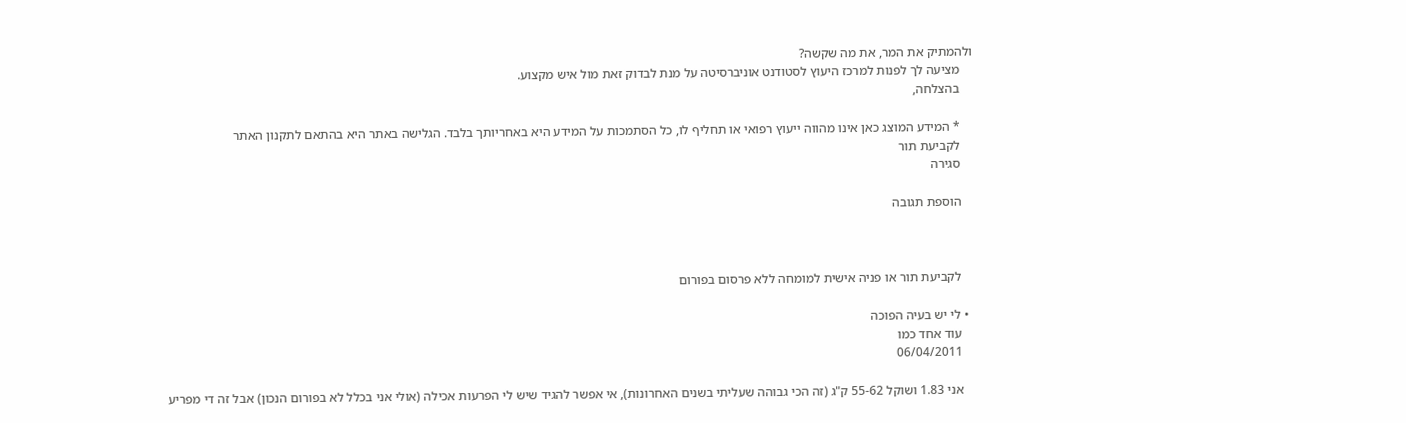ולהמתיק את המר, את מה שקשה?
    מציעה לך לפנות למרכז היעוץ לסטודנט אוניברסיטה על מנת לבדוק זאת מול איש מקצוע.
    בהצלחה,

    * המידע המוצג כאן אינו מהווה ייעוץ רפואי או תחליף לו, כל הסתמכות על המידע היא באחריותך בלבד. הגלישה באתר היא בהתאם לתקנון האתר
    לקביעת תור
    סגירה

    הוספת תגובה



    לקביעת תור או פניה אישית למומחה ללא פרסום בפורום

  • לי יש בעיה הפוכה
    עוד אחד כמו
    06/04/2011

    אני 1.83 ושוקל 55-62 ק"ג (זה הכי גבוהה שעליתי בשנים האחרונות), אי אפשר להגיד שיש לי הפרעות אכילה (אולי אני בכלל לא בפורום הנכון) אבל זה די מפריע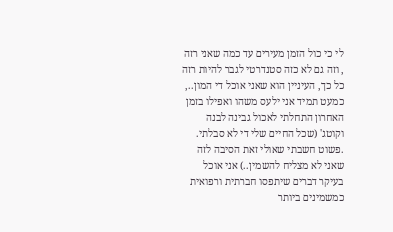לי כי כול הזמן מעירים עד כמה שאני רזה , וזה גם לא כזה סטנדרטי לגבר להיות רזה כל כך, העיניין הוא שאני אוכל די המון.., כמעט תמיד אני ילעס משהו ואפילו בזמן האחרון התחלתי לאכול גבינה לבנה וקוטג' (שכל החיים שלי די לא סבלתי. .פשוט חשבתי שאולי זאת הסיבה לזה שאני לא מצליח להשמין..) אני אוכל בעיקר דברים שיתפסו חברתית ורפואית כמשמינים ביותר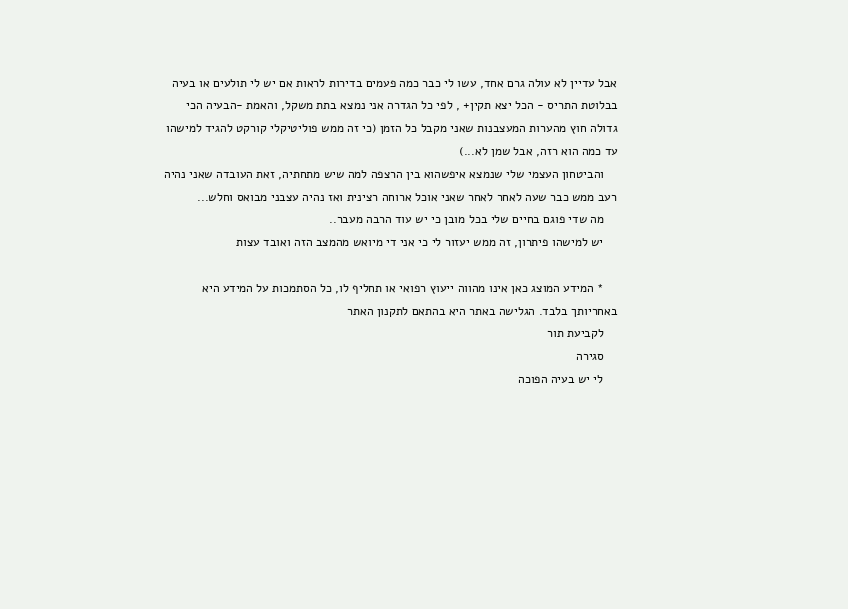אבל עדיין לא עולה גרם אחד, עשו לי כבר כמה פעמים בדירות לראות אם יש לי תולעים או בעיה בבלוטת התריס - הכל יצא תקין+ , לפי כל הגדרה אני נמצא בתת משקל, והאמת -הבעיה הכי גדולה חוץ מהערות המעצבנות שאני מקבל כל הזמן (כי זה ממש פוליטיקלי קורקט להגיד למישהו עד כמה הוא רזה, אבל שמן לא...)
    והביטחון העצמי שלי שנמצא איפשהוא בין הרצפה למה שיש מתחתיה, זאת העובדה שאני נהיה רעב ממש כבר שעה לאחר לאחר שאני אוכל ארוחה רצינית ואז נהיה עצבני מבואס וחלש...
    מה שדי פוגם בחיים שלי בכל מובן כי יש עוד הרבה מעבר..
    יש למישהו פיתרון, זה ממש יעזור לי כי אני די מיואש מהמצב הזה ואובד עצות

    * המידע המוצג כאן אינו מהווה ייעוץ רפואי או תחליף לו, כל הסתמכות על המידע היא באחריותך בלבד. הגלישה באתר היא בהתאם לתקנון האתר
    לקביעת תור
    סגירה
    לי יש בעיה הפוכה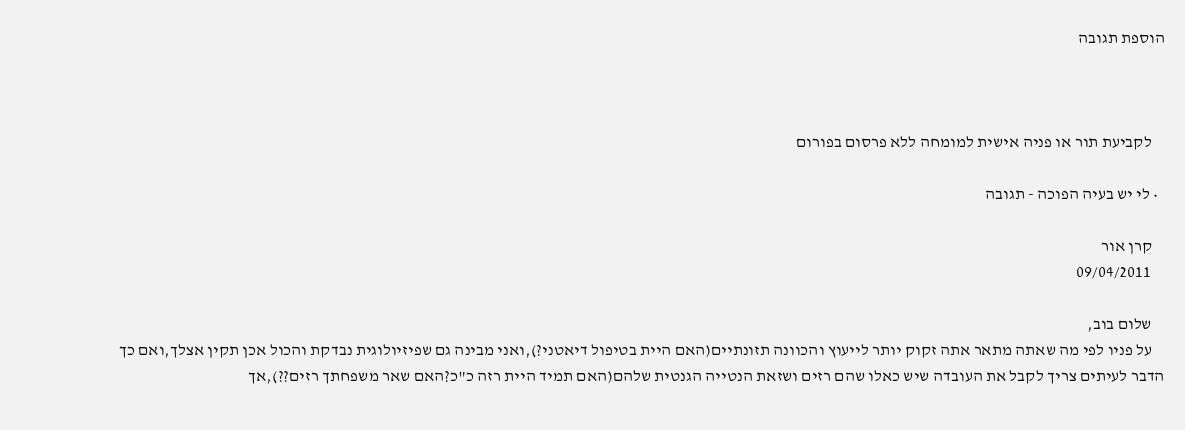הוספת תגובה



    לקביעת תור או פניה אישית למומחה ללא פרסום בפורום

  • לי יש בעיה הפוכה - תגובה

    קרן אור
    09/04/2011

    שלום בוב,
    על פניו לפי מה שאתה מתאר אתה זקוק יותר לייעוץ והכוונה תזונתיים(האם היית בטיפול דיאטני?),ואני מבינה גם שפיזיולוגית נבדקת והכול אכן תקין אצלך,ואם כך הדבר לעיתים צריך לקבל את העובדה שיש כאלו שהם רזים ושזאת הנטייה הגנטית שלהם(האם תמיד היית רזה כ"כ?האם שאר משפחתך רזים??),אך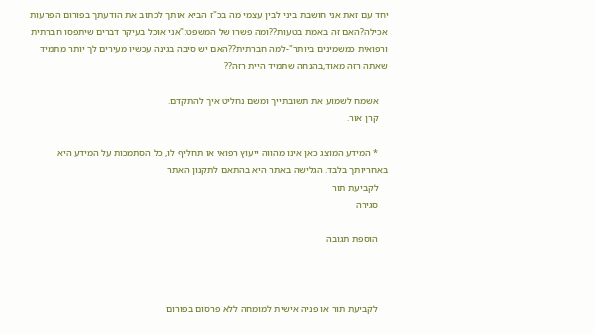יחד עם זאת אני חושבת ביני לבין עצמי מה בכ"ז הביא אותך לכתוב את הודעתך בפורום הפרעות אכילה?האם זה באמת בטעות??ומה פשרו של המשפט:"אני אוכל בעיקר דברים שיתפסו חברתית ורפואית כמשמינים ביותר"-למה חברתית??האם יש סיבה בגינה עכשיו מעירים לך יותר מתמיד שאתה רזה מאוד,בהנחה שתמיד היית רזה??

    אשמח לשמוע את תשובתייך ומשם נחליט איך להתקדם.
    קרן אור.

    * המידע המוצג כאן אינו מהווה ייעוץ רפואי או תחליף לו, כל הסתמכות על המידע היא באחריותך בלבד. הגלישה באתר היא בהתאם לתקנון האתר
    לקביעת תור
    סגירה

    הוספת תגובה



    לקביעת תור או פניה אישית למומחה ללא פרסום בפורום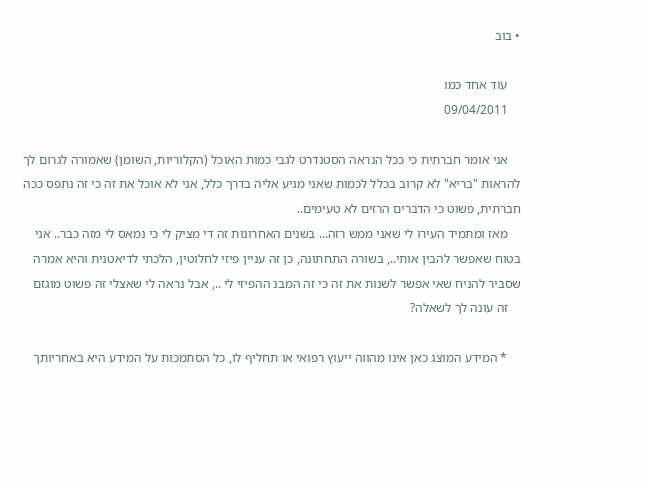• בוב

    עוד אחד כמו
    09/04/2011

    אני אומר חברתית כי ככל הנראה הסטנדרט לגבי כמות האוכל (הקלוריות, השומן) שאמורה לגרום לך להראות "בריא" לא קרוב בכלל לכמות שאני מגיע אליה בדרך כלל, אני לא אוכל את זה כי זה נתפס ככה חברתית, פשוט כי הדברים הרזים לא טעימים..
    מאז ומתמיד העירו לי שאני ממש רזה... בשנים האחרונות זה די מציק לי כי נמאס לי מזה כבר.. אני בטוח שאפשר להבין אותי.., בשורה התחתונה, כן זה עניין פיזי לחלוטין, הלכתי לדיאטנית והיא אמרה שסביר להניח שאי אפשר לשנות את זה כי זה המבנ ההפיזי לי .., אבל נראה לי שאצלי זה פשוט מוגזם
    זה עונה לך לשאלה?

    * המידע המוצג כאן אינו מהווה ייעוץ רפואי או תחליף לו, כל הסתמכות על המידע היא באחריותך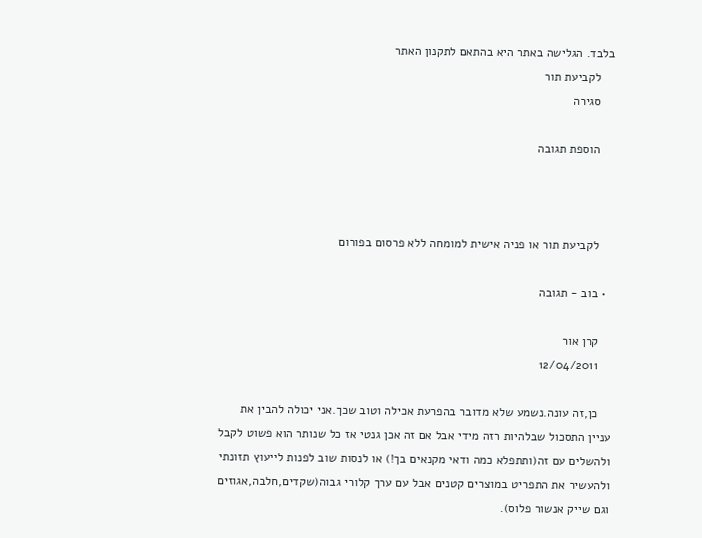בלבד. הגלישה באתר היא בהתאם לתקנון האתר
    לקביעת תור
    סגירה

    הוספת תגובה



    לקביעת תור או פניה אישית למומחה ללא פרסום בפורום

  • בוב - תגובה

    קרן אור
    12/04/2011

    כן,זה עונה.נשמע שלא מדובר בהפרעת אכילה וטוב שכך.אני יכולה להבין את עניין התסכול שבלהיות רזה מידי אבל אם זה אכן גנטי אז כל שנותר הוא פשוט לקבל ולהשלים עם זה(ותתפלא כמה ודאי מקנאים בך!) או לנסות שוב לפנות לייעוץ תזונתי ולהעשיר את התפריט במוצרים קטנים אבל עם ערך קלורי גבוה(שקדים,חלבה,אגוזים וגם שייק אנשור פלוס).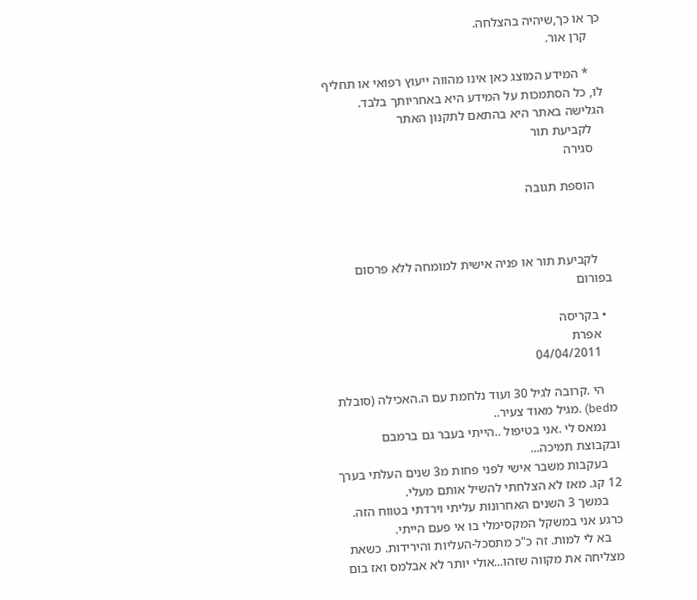כך או כך,שיהיה בהצלחה.
    קרן אור.

    * המידע המוצג כאן אינו מהווה ייעוץ רפואי או תחליף לו, כל הסתמכות על המידע היא באחריותך בלבד. הגלישה באתר היא בהתאם לתקנון האתר
    לקביעת תור
    סגירה

    הוספת תגובה



    לקביעת תור או פניה אישית למומחה ללא פרסום בפורום

  • בקריסה
    אפרת
    04/04/2011

    הי .קרובה לגיל 30 ועוד נלחמת עם ה.האכילה (סובלת מbed) .מגיל מאוד צעיר..
    נמאס לי .אני בטיפול ..הייתי בעבר גם ברמבם ובקבוצת תמיכה...
    בעקבות משבר אישי לפני פחות מ3 שנים העלתי בערך 12 קג. מאז לא הצלחתי להשיל אותם מעלי.
    במשך 3 השנים האחרונות עליתי וירדתי בטווח הזה. כרגע אני במשקל המקסימלי בו אי פעם הייתי.
    בא לי למות. זה כ"כ מתסכל-העליות והירידות. כשאת מצליחה את מקווה שזהו...אולי יותר לא אבלמס ואז בום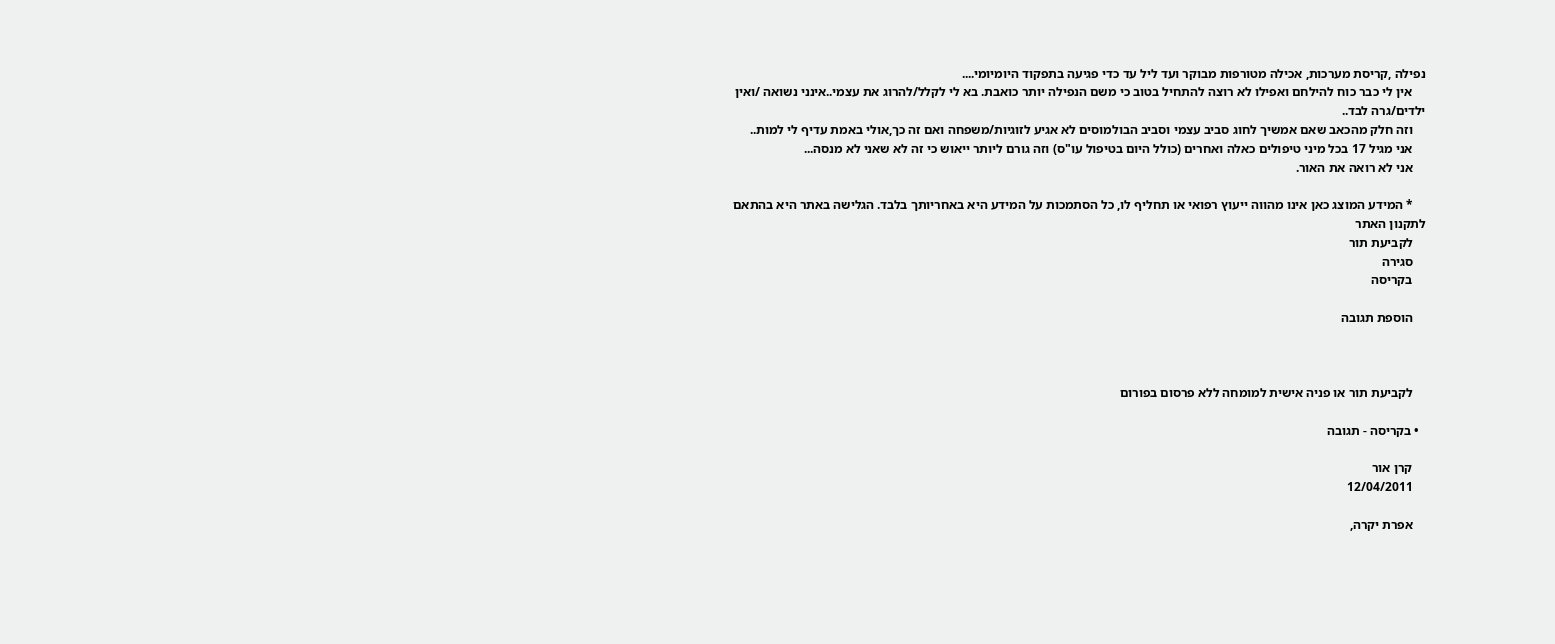נפילה ,קריסת מערכות, אכילה מטורפות מבוקר ועד ליל עד כדי פגיעה בתפקוד היומיומי....
    אין לי כבר כוח להילחם ואפילו לא רוצה להתחיל בטוב כי משם הנפילה יותר כואבת. בא לי לקלל/להרוג את עצמי..אינני נשואה /ואין ילדים/גרה לבד..
    וזה חלק מהכאב שאם אמשיך לחוג סביב עצמי וסביב הבולמוסים לא אגיע לזוגיות/משפחה ואם זה כך,אולי באמת עדיף לי למות..
    אני מגיל 17 בכל מיני טיפולים כאלה ואחרים (כולל היום בטיפול עו"ס) וזה גורם ליותר ייאוש כי זה לא שאני לא מנסה...
    אני לא רואה את האור.

    * המידע המוצג כאן אינו מהווה ייעוץ רפואי או תחליף לו, כל הסתמכות על המידע היא באחריותך בלבד. הגלישה באתר היא בהתאם לתקנון האתר
    לקביעת תור
    סגירה
    בקריסה

    הוספת תגובה



    לקביעת תור או פניה אישית למומחה ללא פרסום בפורום

  • בקריסה - תגובה

    קרן אור
    12/04/2011

    אפרת יקרה,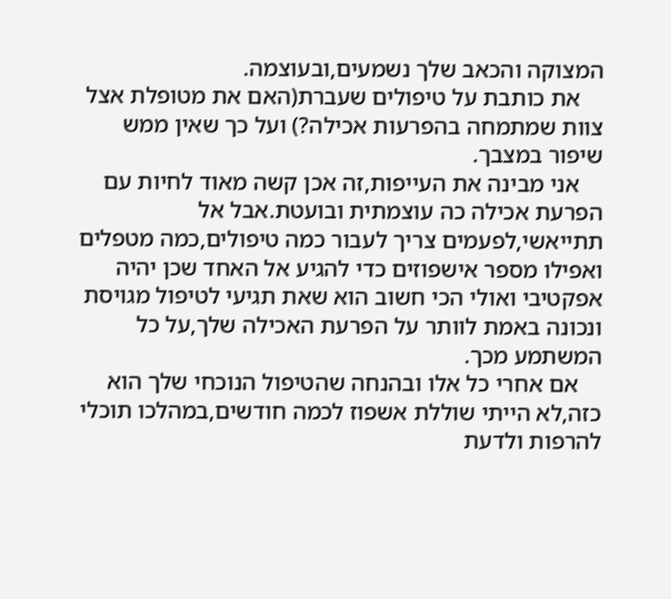המצוקה והכאב שלך נשמעים,ובעוצמה.
    את כותבת על טיפולים שעברת(האם את מטופלת אצל צוות שמתמחה בהפרעות אכילה?) ועל כך שאין ממש שיפור במצבך.
    אני מבינה את העייפות,זה אכן קשה מאוד לחיות עם הפרעת אכילה כה עוצמתית ובועטת.אבל אל תתייאשי,לפעמים צריך לעבור כמה טיפולים,כמה מטפלים ואפילו מספר אישפוזים כדי להגיע אל האחד שכן יהיה אפקטיבי ואולי הכי חשוב הוא שאת תגיעי לטיפול מגויסת ונכונה באמת לוותר על הפרעת האכילה שלך,על כל המשתמע מכך.
    אם אחרי כל אלו ובהנחה שהטיפול הנוכחי שלך הוא כזה,לא הייתי שוללת אשפוז לכמה חודשים,במהלכו תוכלי להרפות ולדעת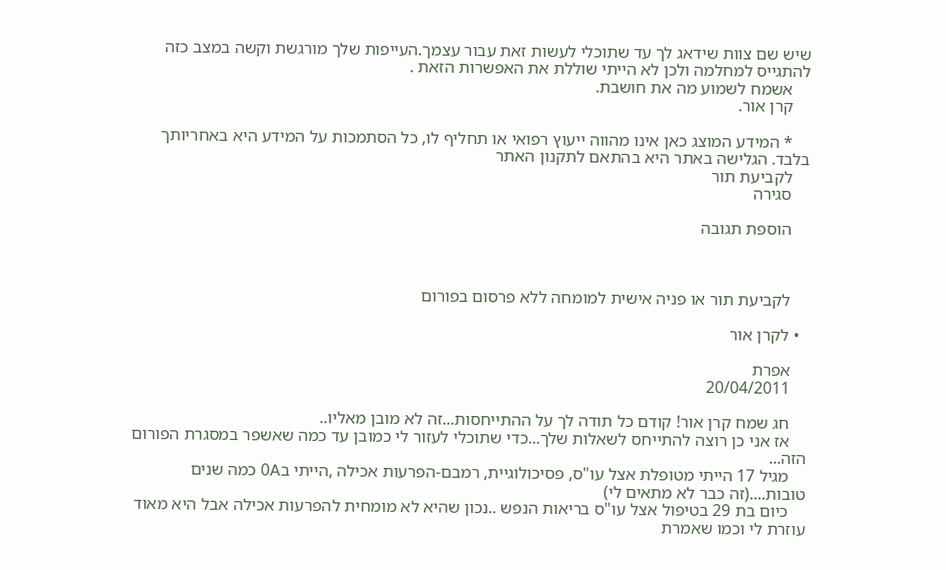שיש שם צוות שידאג לך עד שתוכלי לעשות זאת עבור עצמך.העייפות שלך מורגשת וקשה במצב כזה להתגייס למחלמה ולכן לא הייתי שוללת את האפשרות הזאת .
    אשמח לשמוע מה את חושבת.
    קרן אור.

    * המידע המוצג כאן אינו מהווה ייעוץ רפואי או תחליף לו, כל הסתמכות על המידע היא באחריותך בלבד. הגלישה באתר היא בהתאם לתקנון האתר
    לקביעת תור
    סגירה

    הוספת תגובה



    לקביעת תור או פניה אישית למומחה ללא פרסום בפורום

  • לקרן אור

    אפרת
    20/04/2011

    חג שמח קרן אור! קודם כל תודה לך על ההתייחסות...זה לא מובן מאליו..
    אז אני כן רוצה להתייחס לשאלות שלך...כדי שתוכלי לעזור לי כמובן עד כמה שאשפר במסגרת הפורום הזה...
    מגיל 17 הייתי מטופלת אצל עו"ס, פסיכולוגיית, רמבם-הפרעות אכילה ,הייתי ב0A כמה שנים טובות....(זה כבר לא מתאים לי)
    כיום בת 29 בטיפול אצל עו"ס בריאות הנפש ..נכון שהיא לא מומחית להפרעות אכילה אבל היא מאוד עוזרת לי וכמו שאמרת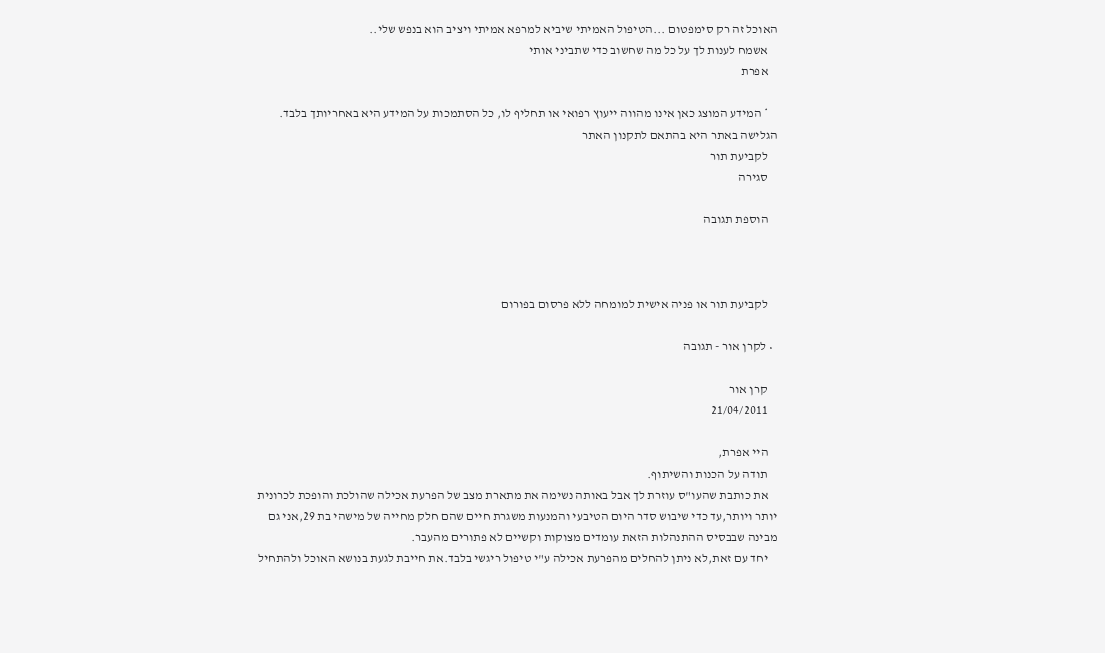האוכל זה רק סימפטום ...הטיפול האמיתי שיביא למרפא אמיתי ויציב הוא בנפש שלי..
    אשמח לענות לך על כל מה שחשוב כדי שתביני אותי
    אפרת

    * המידע המוצג כאן אינו מהווה ייעוץ רפואי או תחליף לו, כל הסתמכות על המידע היא באחריותך בלבד. הגלישה באתר היא בהתאם לתקנון האתר
    לקביעת תור
    סגירה

    הוספת תגובה



    לקביעת תור או פניה אישית למומחה ללא פרסום בפורום

  • לקרן אור - תגובה

    קרן אור
    21/04/2011

    היי אפרת,
    תודה על הכנות והשיתוף.
    את כותבת שהעו"ס עוזרת לך אבל באותה נשימה את מתארת מצב של הפרעת אכילה שהולכת והופכת לכרונית יותר ויותר,עד כדי שיבוש סדר היום הטיבעי והמנעות משגרת חיים שהם חלק מחייה של מישהי בת 29,אני גם מבינה שבבסיס ההתנהלות הזאת עומדים מצוקות וקשיים לא פתורים מהעבר.
    יחד עם זאת,לא ניתן להחלים מהפרעת אכילה ע"י טיפול ריגשי בלבד.את חייבת לגעת בנושא האוכל ולהתחיל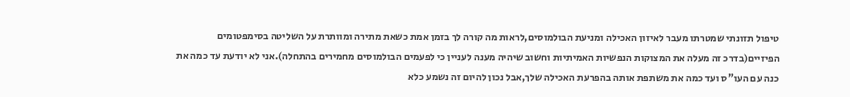טיפול תזונתי שמטרתו מעבר לאיזון האכילה ומניעת הבולמוסים,לראות מה קורה לך בזמן אמת כשאת מתירה ומוותרת על השליטה בסימפטומים הפיזיים(בדרכ זה מעלה את המצוקות הנפשיות האמיתיות וחשוב שיהיה מענה לעניין כי לפעמים הבולמוסים מחמירים בהתחלה).אני לא יודעת עד כמה את כנה עם העו"ס ועד כמה את משתפת אותה בהפרעת האכילה שלך,אבל נכון להיום זה נשמע כלא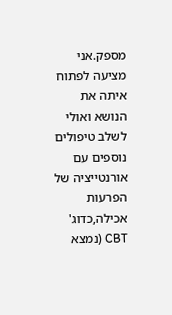מספק.אני מציעה לפתוח איתה את הנושא ואולי לשלב טיפולים נוספים עם אורנטייציה של הפרעות אכילה,כדוג' CBT (נמצא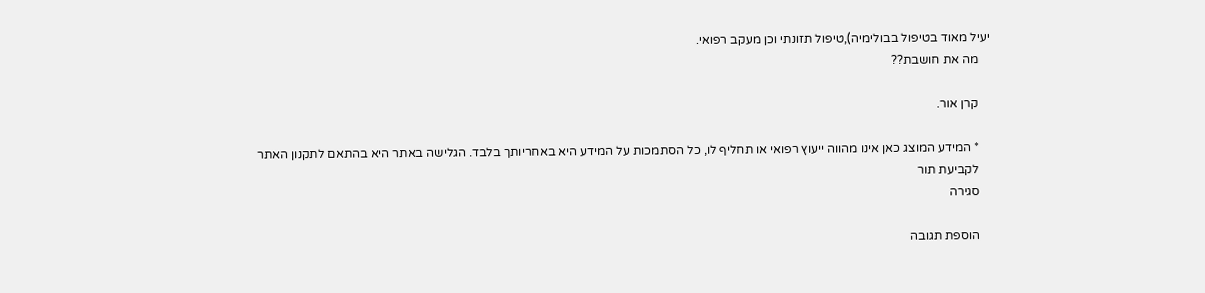יעיל מאוד בטיפול בבולימיה),טיפול תזונתי וכן מעקב רפואי.
    מה את חושבת??

    קרן אור.

    * המידע המוצג כאן אינו מהווה ייעוץ רפואי או תחליף לו, כל הסתמכות על המידע היא באחריותך בלבד. הגלישה באתר היא בהתאם לתקנון האתר
    לקביעת תור
    סגירה

    הוספת תגובה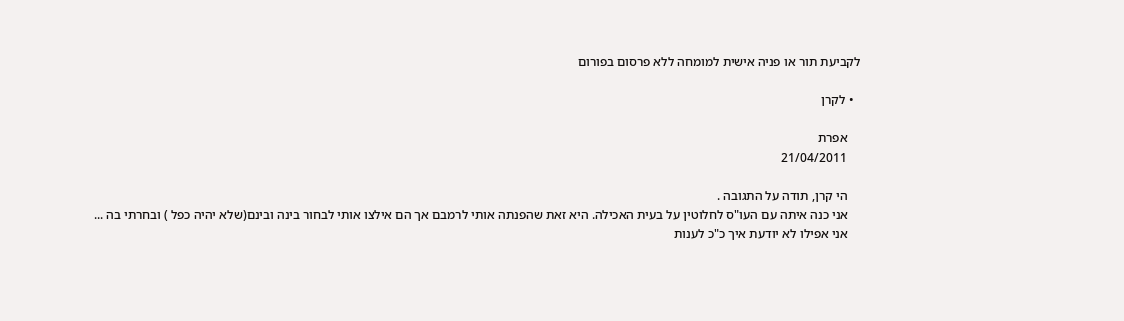לקביעת תור או פניה אישית למומחה ללא פרסום בפורום

  • לקרן

    אפרת
    21/04/2011

    הי קרן, תודה על התגובה .
    אני כנה איתה עם העו"ס לחלוטין על בעית האכילה. היא זאת שהפנתה אותי לרמבם אך הם אילצו אותי לבחור בינה ובינם(שלא יהיה כפל ) ובחרתי בה ...
    אני אפילו לא יודעת איך כ"כ לענות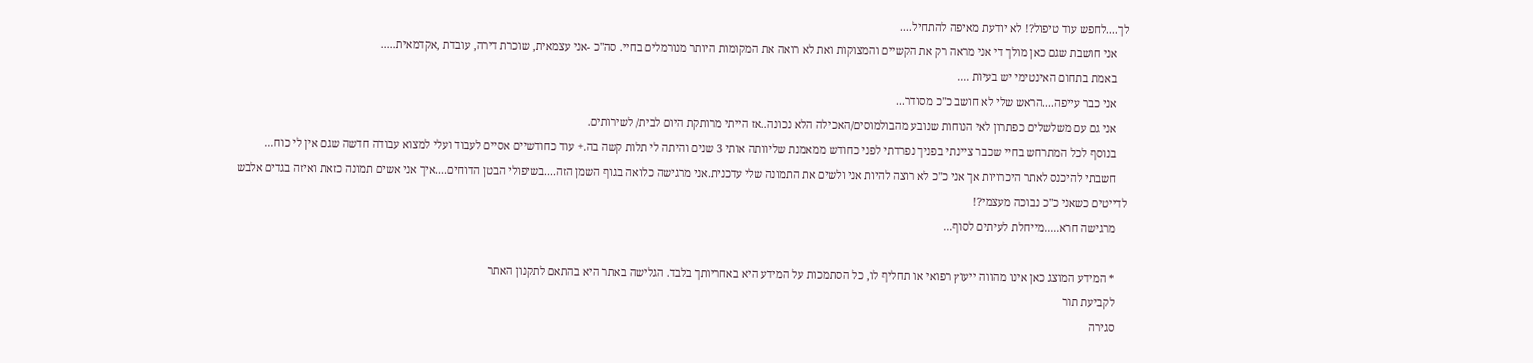לך....לחפש עוד טיפול?! לא יודעת מאיפה להתחיל....
    אני חושבת שגם כאן מולך די אני מראה רק את הקשיים והמצוקות ואת לא רואה את המקומות היותר מנורמלים בחיי. סה"כ -אני עצמאית, שוכרת דירה, עובדת ,אקדמאית.....
    באמת בתחום האינטימי יש בעיות ....
    אני כבר עייפה....הראש שלי לא חושב כ"כ מסודר...
    אני גם עם משלשלים כפתרון לאי הנוחות שנובע מהבולמוסים/האכילה הלא נכונה..אז הייתי מרותקת היום לבית/ לשירותים.
    בנוסף לכל המתרחש בחיי שכבר ציינתי בפניך נפרדתי לפני כחודש ממאמנת שליוותה אותי 3 שנים והיתה לי תלות קשה בה.+ עוד כחודשיים אסיים לעבוד ועלי למצוא עבודה חדשה שגם אין לי כוח...
    חשבתי להיכנס לאתר היכרויות אך אני כ"כ לא רוצה להיות אני ולשים את התמונה שלי עדכנית.אני מרגישה כלואה בגוף השמן הזה....בשיפולי הבטן הדוחים....איך אני אשים תמונה כזאת ואיזה בגדים אלבש לדייטים כשאני כ"כ נבוכה מעצמי?!
    מרגישה חרא.....מייחלת לעיתים לסוף...

    * המידע המוצג כאן אינו מהווה ייעוץ רפואי או תחליף לו, כל הסתמכות על המידע היא באחריותך בלבד. הגלישה באתר היא בהתאם לתקנון האתר
    לקביעת תור
    סגירה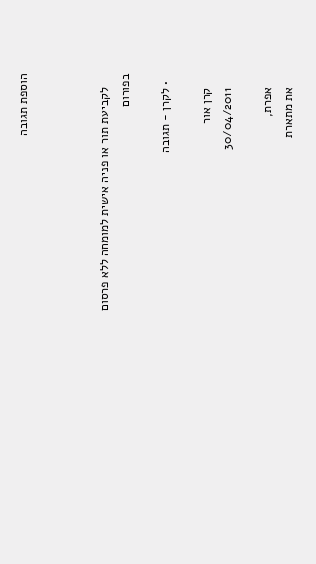הוספת תגובה



    לקביעת תור או פניה אישית למומחה ללא פרסום בפורום

  • לקרן - תגובה

    קרן אור
    30/04/2011

    אפרת,
    את מתארת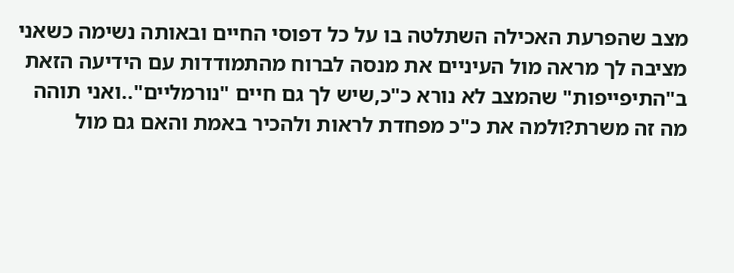מצב שהפרעת האכילה השתלטה בו על כל דפוסי החיים ובאותה נשימה כשאני מציבה לך מראה מול העיניים את מנסה לברוח מהתמודדות עם הידיעה הזאת ב"התיפייפות" שהמצב לא נורא כ"כ,שיש לך גם חיים "נורמליים"..ואני תוהה מה זה משרת?ולמה את כ"כ מפחדת לראות ולהכיר באמת והאם גם מול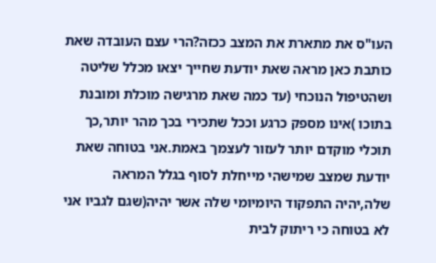העו"ס את מתארת את המצב ככזה?הרי עצם העובדה שאת כותבת כאן מראה שאת יודעת שחייך יצאו מכלל שליטה ושהטיפול הנוכחי (עד כמה שאת מרגישה מוכלת ומובנת בתוכו )אינו מספק כרגע וככל שתכירי בכך מהר יותר,כך תוכלי מוקדם יותר לעזור לעצמך באמת.אני בטוחה שאת יודעת שמצב שמישהי מייחלת לסוף בגלל המראה שלה,יהיה התפקוד היומיומי שלה אשר יהיה(שגם לגביו אני לא בטוחה כי ריתוק לבית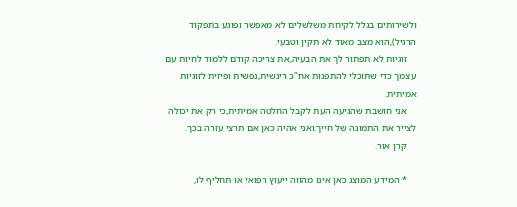ולשירותים בגלל לקיחת משלשלים לא מאפשר ופוגע בתפקוד הרגיל),הוא מצב מאוד לא תקין וטבעי.
    זוגיות לא תפתור לך את הבעיה,את צריכה קודם ללמוד לחיות עם עצמך כדי שתוכלי להתפנות אח"כ ריגשית,נפשית ופיזית לזוגיות אמיתית.
    אני חושבת שהגיעה העת לקבל החלטה אמיתית,כי רק את יכולה לצייר את התמונה של חייך.ואני אהיה כאן אם תרצי עזרה בכך.
    קרן אור.

    * המידע המוצג כאן אינו מהווה ייעוץ רפואי או תחליף לו,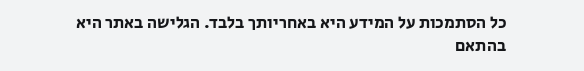כל הסתמכות על המידע היא באחריותך בלבד. הגלישה באתר היא בהתאם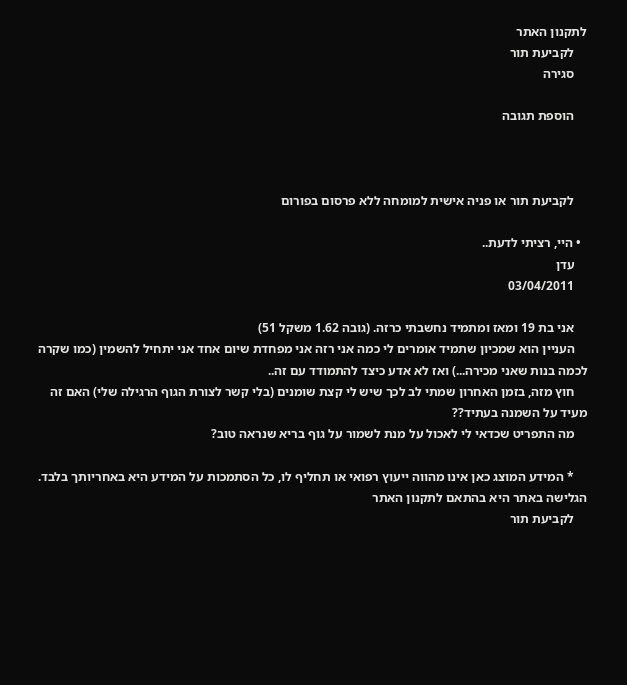לתקנון האתר
    לקביעת תור
    סגירה

    הוספת תגובה



    לקביעת תור או פניה אישית למומחה ללא פרסום בפורום

  • היי, רציתי לדעת..
    עדן
    03/04/2011

    אני בת 19 ומאז ומתמיד נחשבתי כרזה. (גובה 1.62 משקל 51)
    העניין הוא שמכיון שתמיד אומרים לי כמה אני רזה אני מפחדת שיום אחד אני יתחיל להשמין (כמו שקרה לכמה בנות שאני מכירה...) ואז לא אדע כיצד להתמודד עם זה..
    חוץ מזה, בזמן האחרון שמתי לב לכך שיש לי קצת שומנים (בלי קשר לצורת הגוף הרגילה שלי) האם זה מעיד על השמנה בעתיד??
    מה התפריט שכדאי לי לאכול על מנת לשמור על גוף בריא שנראה טוב?

    * המידע המוצג כאן אינו מהווה ייעוץ רפואי או תחליף לו, כל הסתמכות על המידע היא באחריותך בלבד. הגלישה באתר היא בהתאם לתקנון האתר
    לקביעת תור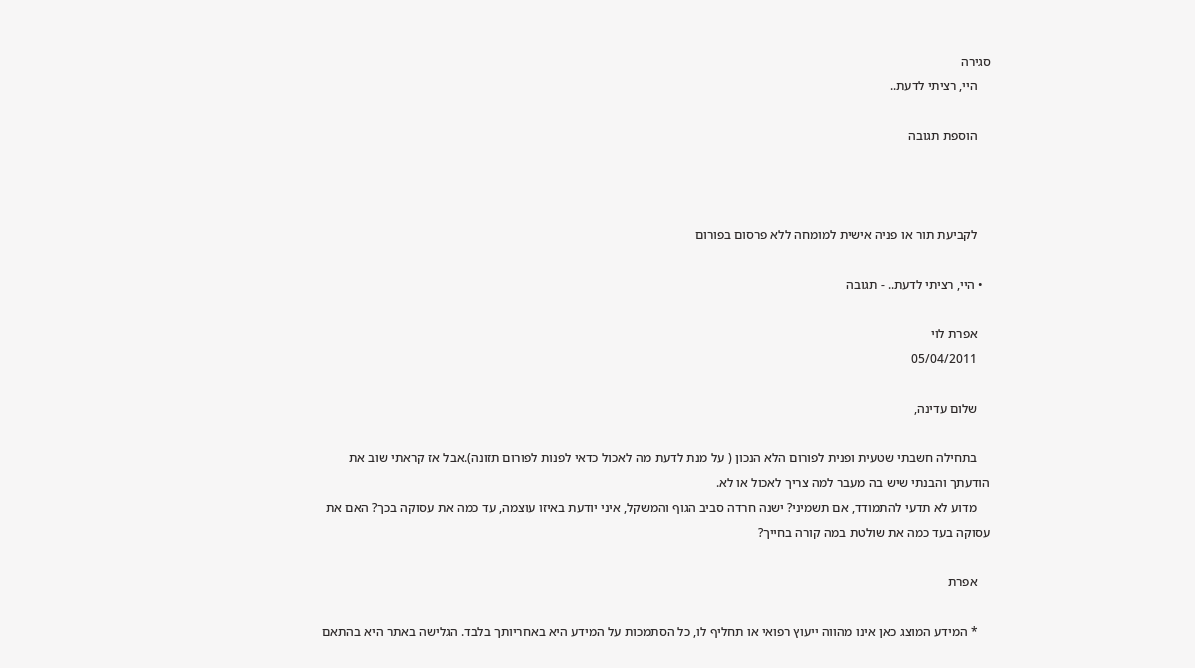סגירה
    היי, רציתי לדעת..

    הוספת תגובה



    לקביעת תור או פניה אישית למומחה ללא פרסום בפורום

  • היי, רציתי לדעת.. - תגובה

    אפרת לוי
    05/04/2011

    שלום עדינה,

    בתחילה חשבתי שטעית ופנית לפורום הלא הנכון ( על מנת לדעת מה לאכול כדאי לפנות לפורום תזונה).אבל אז קראתי שוב את הודעתך והבנתי שיש בה מעבר למה צריך לאכול או לא.
    מדוע לא תדעי להתמודד, אם תשמיני? ישנה חרדה סביב הגוף והמשקל, איני יודעת באיזו עוצמה, עד כמה את עסוקה בכך? האם את עסוקה בעד כמה את שולטת במה קורה בחייך?

    אפרת

    * המידע המוצג כאן אינו מהווה ייעוץ רפואי או תחליף לו, כל הסתמכות על המידע היא באחריותך בלבד. הגלישה באתר היא בהתאם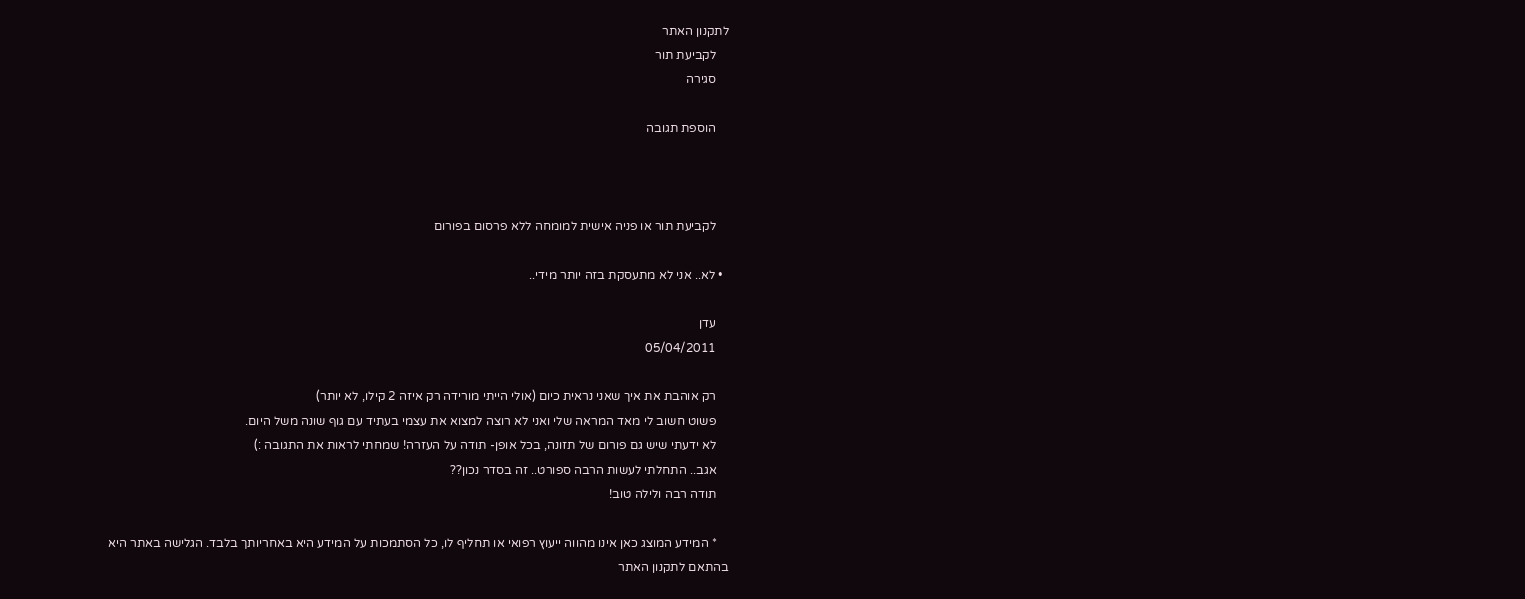לתקנון האתר
    לקביעת תור
    סגירה

    הוספת תגובה



    לקביעת תור או פניה אישית למומחה ללא פרסום בפורום

  • לא.. אני לא מתעסקת בזה יותר מידי..

    עדן
    05/04/2011

    רק אוהבת את איך שאני נראית כיום (אולי הייתי מורידה רק איזה 2 קילו, לא יותר)
    פשוט חשוב לי מאד המראה שלי ואני לא רוצה למצוא את עצמי בעתיד עם גוף שונה משל היום.
    לא ידעתי שיש גם פורום של תזונה, בכל אופן- תודה על העזרה! שמחתי לראות את התגובה :)
    אגב.. התחלתי לעשות הרבה ספורט.. זה בסדר נכון??
    תודה רבה ולילה טוב!

    * המידע המוצג כאן אינו מהווה ייעוץ רפואי או תחליף לו, כל הסתמכות על המידע היא באחריותך בלבד. הגלישה באתר היא בהתאם לתקנון האתר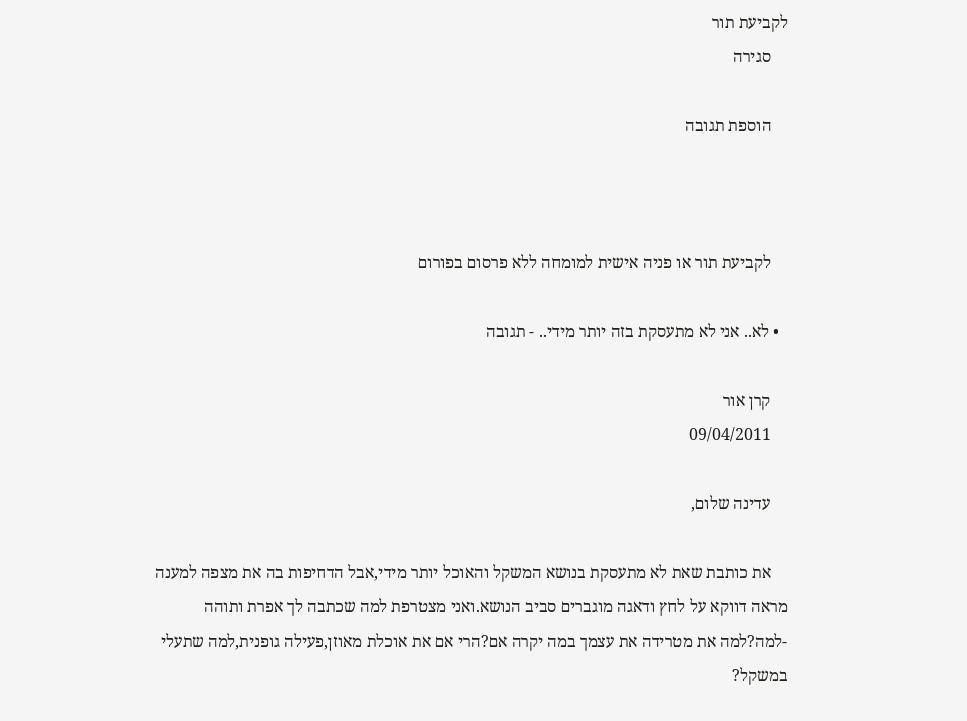לקביעת תור
    סגירה

    הוספת תגובה



    לקביעת תור או פניה אישית למומחה ללא פרסום בפורום

  • לא.. אני לא מתעסקת בזה יותר מידי.. - תגובה

    קרן אור
    09/04/2011

    עדינה שלום,

    את כותבת שאת לא מתעסקת בנושא המשקל והאוכל יותר מידי,אבל הדחיפות בה את מצפה למענה מראה דווקא על לחץ ודאגה מוגברים סביב הנושא.ואני מצטרפת למה שכתבה לך אפרת ותוהה -למה?למה את מטרידה את עצמך במה יקרה אם?הרי אם את אוכלת מאוזן,פעילה גופנית,למה שתעלי במשקל?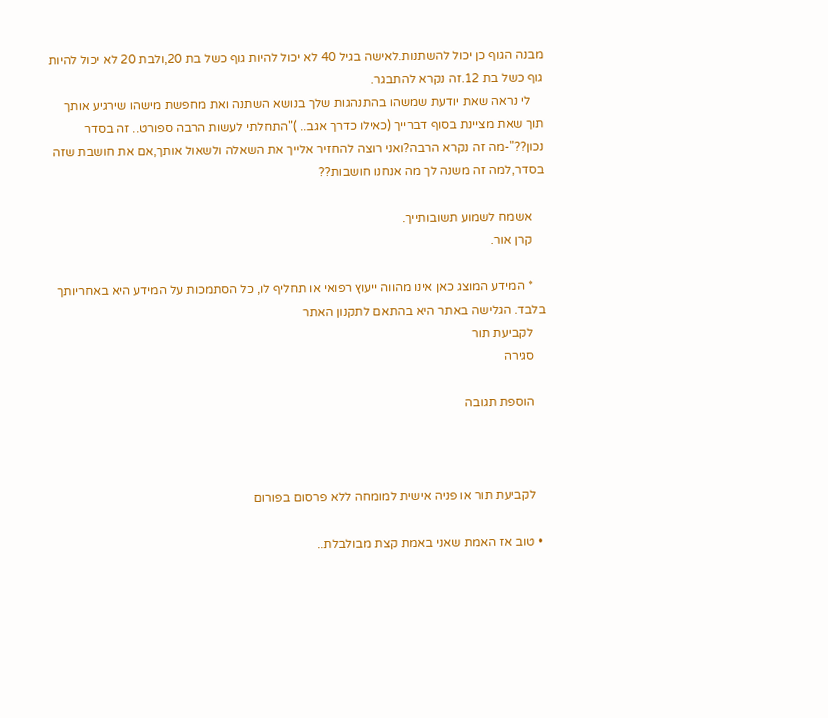מבנה הגוף כן יכול להשתנות.לאישה בגיל 40 לא יכול להיות גוף כשל בת 20,ולבת 20 לא יכול להיות גוף כשל בת 12.זה נקרא להתבגר.
    לי נראה שאת יודעת שמשהו בהתנהגות שלך בנושא השתנה ואת מחפשת מישהו שירגיע אותך תוך שאת מציינת בסוף דברייך (כאילו כדרך אגב.. )"התחלתי לעשות הרבה ספורט.. זה בסדר נכון??"-מה זה נקרא הרבה?ואני רוצה להחזיר אלייך את השאלה ולשאול אותך,אם את חושבת שזה בסדר,למה זה משנה לך מה אנחנו חושבות??

    אשמח לשמוע תשובותייך.
    קרן אור.

    * המידע המוצג כאן אינו מהווה ייעוץ רפואי או תחליף לו, כל הסתמכות על המידע היא באחריותך בלבד. הגלישה באתר היא בהתאם לתקנון האתר
    לקביעת תור
    סגירה

    הוספת תגובה



    לקביעת תור או פניה אישית למומחה ללא פרסום בפורום

  • טוב אז האמת שאני באמת קצת מבולבלת..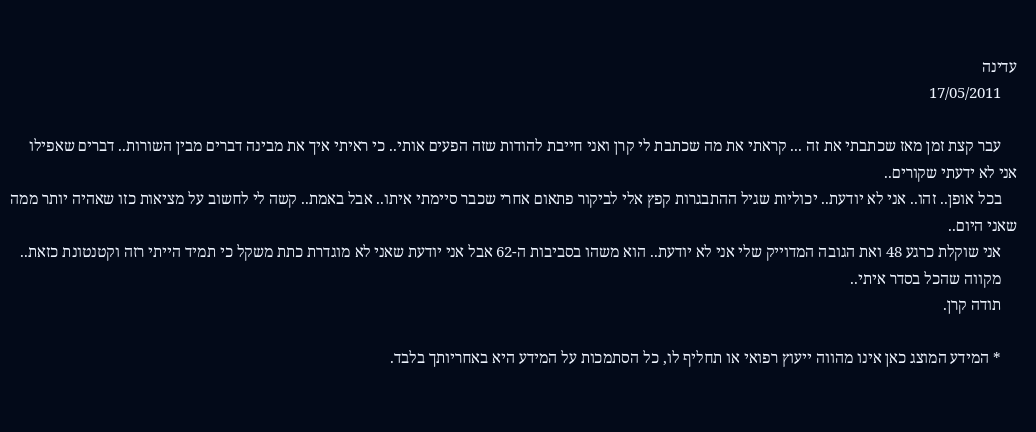עדינה
    17/05/2011

    עבר קצת זמן מאז שכתבתי את זה ... קראתי את מה שכתבת לי קרן ואני חייבת להודות שזה הפעים אותי.. כי ראיתי איך את מבינה דברים מבין השורות.. דברים שאפילו אני לא ידעתי שקורים..
    בכל אופן.. זהו.. אני לא יודעת.. יכוליות שגיל ההתבגרות קפץ אלי לביקור פתאום אחרי שכבר סיימתי איתו.. אבל באמת.. קשה לי לחשוב על מציאות כזו שאהיה יותר ממה שאני היום..
    אני שוקלת כרגע 48 ואת הגובה המדוייק שלי אני לא יודעת.. הוא משהו בסביבות ה-62 אבל אני יודעת שאני לא מוגדרת כתת משקל כי תמיד הייתי רזה וקטנטונת כזאת..
    מקווה שהכל בסדר איתי..
    תודה קרן.

    * המידע המוצג כאן אינו מהווה ייעוץ רפואי או תחליף לו, כל הסתמכות על המידע היא באחריותך בלבד.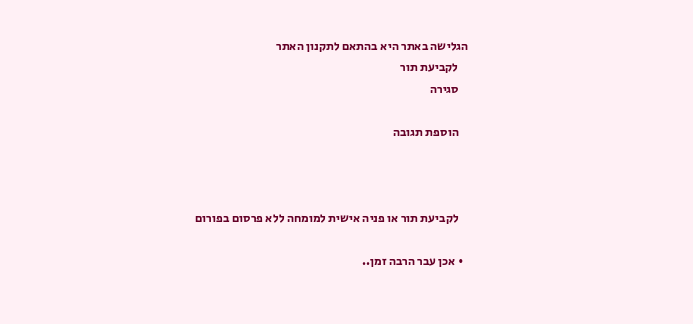הגלישה באתר היא בהתאם לתקנון האתר
    לקביעת תור
    סגירה

    הוספת תגובה



    לקביעת תור או פניה אישית למומחה ללא פרסום בפורום

  • אכן עבר הרבה זמן..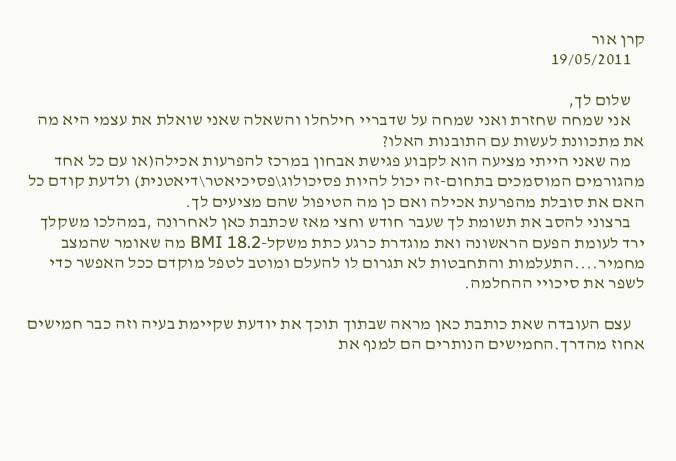קרן אור
    19/05/2011

    שלום לך,
    אני שמחה שחזרת ואני שמחה על שדבריי חילחלו והשאלה שאני שואלת את עצמי היא מה את מתכוונת לעשות עם התובנות האלו?
    מה שאני הייתי מציעה הוא לקבוע פגישת אבחון במרכז להפרעות אכילה(או עם כל אחד מהגורמים המוסמכים בתחום-זה יכול להיות פסיכולוג\פסיכיאטר\דיאטנית) ולדעת קודם כל האם את סובלת מהפרעת אכילה ואם כן מה הטיפול שהם מציעים לך.
    ברצוני להסב את תשומת לך שעבר חודש וחצי מאז שכתבת כאן לאחרונה ,במהלכו משקלך ירד לעומת הפעם הראשונה ואת מוגדרת כרגע כתת משקל-BMI 18.2 מה שאומר שהמצב מחמיר....התעלמות והתחבטות לא תגרום לו להעלם ומוטב לטפל מוקדם ככל האפשר כדי לשפר את סיכויי ההחלמה.

    עצם העובדה שאת כותבת כאן מראה שבתוך תוכך את יודעת שקיימת בעיה וזה כבר חמישים אחוז מהדרך.החמישים הנותרים הם למנף את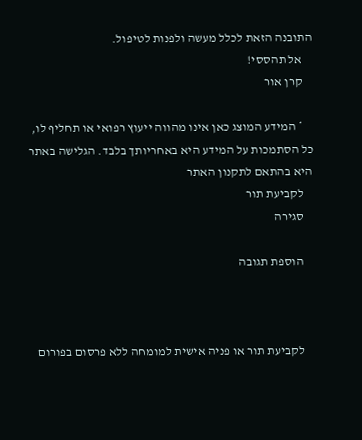התובנה הזאת לכלל מעשה ולפנות לטיפול.
    אל תהססי!
    קרן אור

    * המידע המוצג כאן אינו מהווה ייעוץ רפואי או תחליף לו, כל הסתמכות על המידע היא באחריותך בלבד. הגלישה באתר היא בהתאם לתקנון האתר
    לקביעת תור
    סגירה

    הוספת תגובה



    לקביעת תור או פניה אישית למומחה ללא פרסום בפורום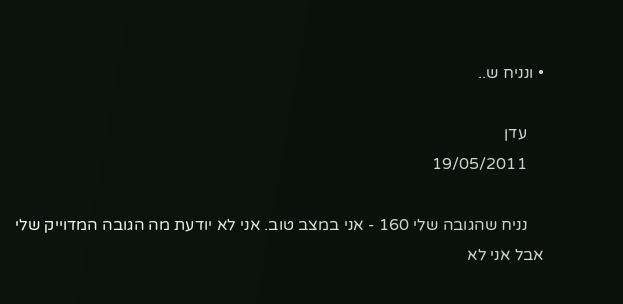• ונניח ש..

    עדן
    19/05/2011

    נניח שהגובה שלי 160 - אני במצב טוב. אני לא יודעת מה הגובה המדוייק שלי אבל אני לא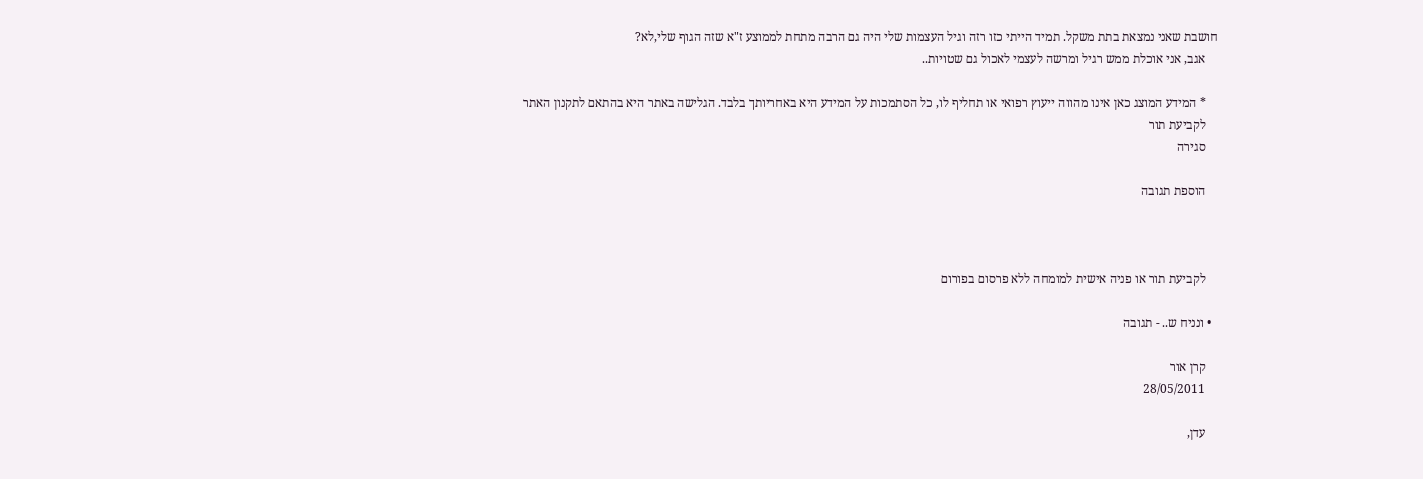חושבת שאני נמצאת בתת משקל. תמיד הייתי כזו רזה וגיל העצמות שלי היה גם הרבה מתחת לממוצע ז"א שזה הגוף שלי,לא?
    אגב, אני אוכלת ממש רגיל ומרשה לעצמי לאכול גם שטויות..

    * המידע המוצג כאן אינו מהווה ייעוץ רפואי או תחליף לו, כל הסתמכות על המידע היא באחריותך בלבד. הגלישה באתר היא בהתאם לתקנון האתר
    לקביעת תור
    סגירה

    הוספת תגובה



    לקביעת תור או פניה אישית למומחה ללא פרסום בפורום

  • ונניח ש.. - תגובה

    קרן אור
    28/05/2011

    עדן,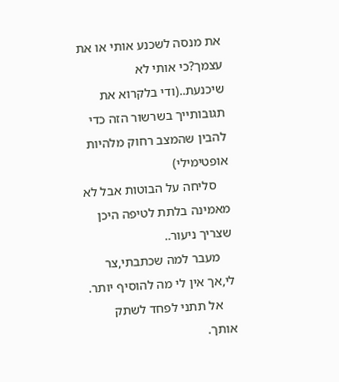את מנסה לשכנע אותי או את עצמך?כי אותי לא שיכנעת..(ודי בלקרוא את תגובותייך בשרשור הזה כדי להבין שהמצב רחוק מלהיות אופטימילי)
    סליחה על הבוטות אבל לא מאמינה בלתת לטיפה היכן שצריך ניעור..
    מעבר למה שכתבתי,צר לי,אך אין לי מה להוסיף יותר.
    אל תתני לפחד לשתק אותך.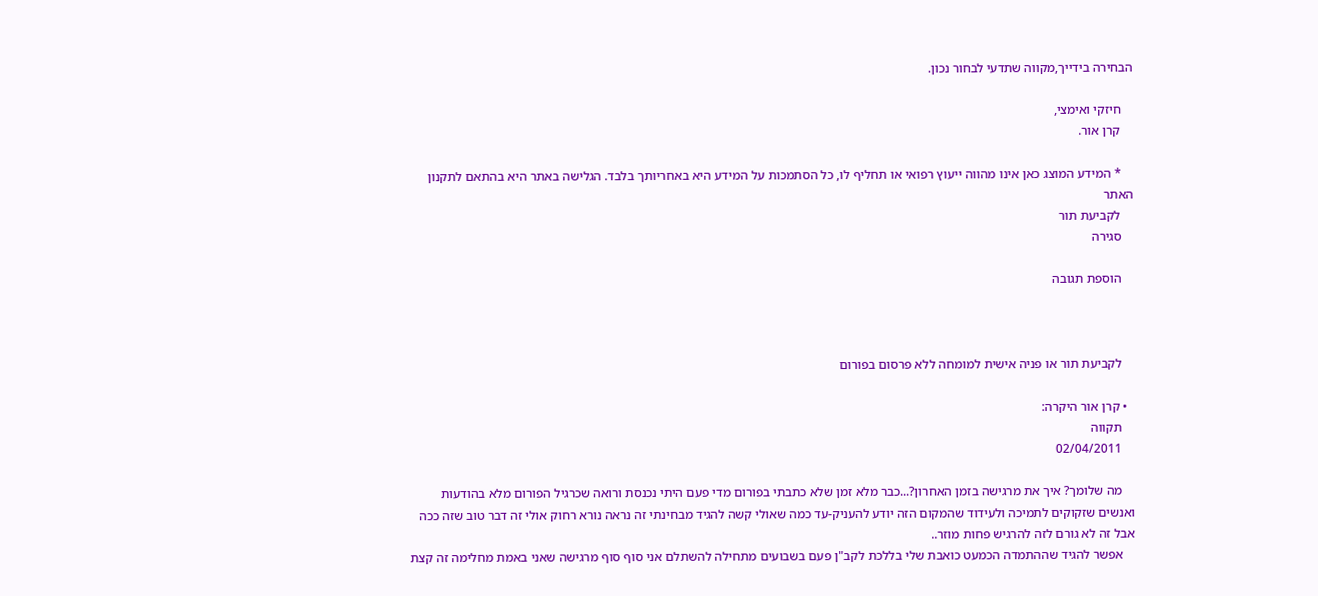הבחירה בידייך,מקווה שתדעי לבחור נכון.

    חיזקי ואימצי,
    קרן אור.

    * המידע המוצג כאן אינו מהווה ייעוץ רפואי או תחליף לו, כל הסתמכות על המידע היא באחריותך בלבד. הגלישה באתר היא בהתאם לתקנון האתר
    לקביעת תור
    סגירה

    הוספת תגובה



    לקביעת תור או פניה אישית למומחה ללא פרסום בפורום

  • קרן אור היקרה:
    תקווה
    02/04/2011

    מה שלומך? איך את מרגישה בזמן האחרון?...כבר מלא זמן שלא כתבתי בפורום מדי פעם היתי נכנסת ורואה שכרגיל הפורום מלא בהודעות ואנשים שזקוקים לתמיכה ולעידוד שהמקום הזה יודע להעניק-עד כמה שאולי קשה להגיד מבחינתי זה נראה נורא רחוק אולי זה דבר טוב שזה ככה אבל זה לא גורם לזה להרגיש פחות מוזר..
    אפשר להגיד שההתמדה הכמעט כואבת שלי בללכת לקב"ן פעם בשבועים מתחילה להשתלם אני סוף סוף מרגישה שאני באמת מחלימה זה קצת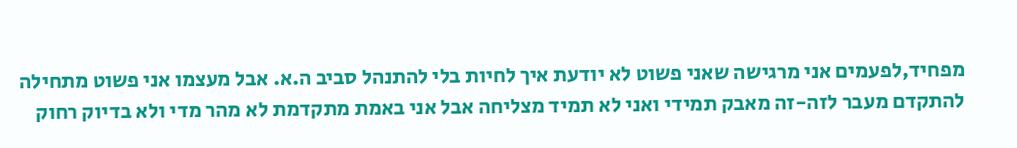מפחיד,לפעמים אני מרגישה שאני פשוט לא יודעת איך לחיות בלי להתנהל סביב ה.א. אבל מעצמו אני פשוט מתחילה להתקדם מעבר לזה-זה מאבק תמידי ואני לא תמיד מצליחה אבל אני באמת מתקדמת לא מהר מדי ולא בדיוק רחוק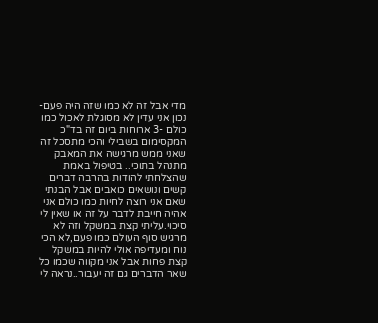מדי אבל זה לא כמו שזה היה פעם-נכון אני עדין לא מסוגלת לאכול כמו כולם -3 ארוחות ביום זה בד"כ המקסימום בשבילי והכי מתסכל זה שאני ממש מרגישה את המאבק מתנהל בתוכי.. בטיפול באמת שהצלחתי להודות בהרבה דברים קשים ונושאים כואבים אבל הבנתי שאם אני רוצה לחיות כמו כולם אני אהיה חייבת לדבר על זה או שאין לי סיכוי.עליתי קצת במשקל וזה לא מרגיש סוף העולם כמו פעם,לא הכי נוח ומעדיפה אולי להיות במשקל קצת פחות אבל אני מקווה שכמו כל שאר הדברים גם זה יעבור..נראה לי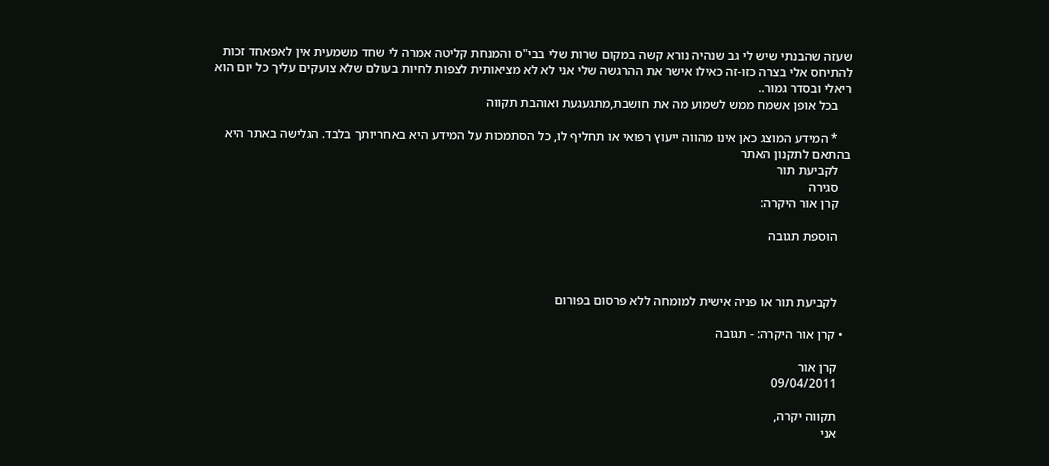שעזה שהבנתי שיש לי גב שנהיה נורא קשה במקום שרות שלי בבי"ס והמנחת קליטה אמרה לי שחד משמעית אין לאפאחד זכות להתיחס אלי בצרה כזו-זה כאילו אישר את ההרגשה שלי אני לא לא מציאותית לצפות לחיות בעולם שלא צועקים עליך כל יום הוא ריאלי ובסדר גמור..
    בכל אופן אשמח ממש לשמוע מה את חושבת,מתגעגעת ואוהבת תקווה

    * המידע המוצג כאן אינו מהווה ייעוץ רפואי או תחליף לו, כל הסתמכות על המידע היא באחריותך בלבד. הגלישה באתר היא בהתאם לתקנון האתר
    לקביעת תור
    סגירה
    קרן אור היקרה:

    הוספת תגובה



    לקביעת תור או פניה אישית למומחה ללא פרסום בפורום

  • קרן אור היקרה: - תגובה

    קרן אור
    09/04/2011

    תקווה יקרה,
    אני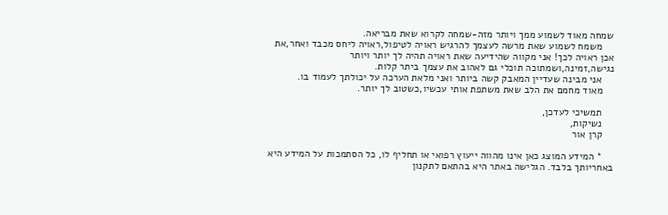שמחה מאוד לשמוע ממך ויותר מזה-שמחה לקרוא שאת מבריאה.
    משמח לשמוע שאת מרשה לעצמך להרגיש ראויה לטיפול,ראויה ליחס מכבד ואחר,את אכן ראויה לכך! אני מקווה שהידיעה שאת ראויה תהיה לך יותר ויותר נגישה,זמינה,ושמתוכה תוכלי גם לאהוב את עצמך ביתר קלות.
    אני מבינה שעדיין המאבק קשה ביותר ואני מלאת הערכה על יכולתך לעמוד בו.
    מאוד מחמם את הלב שאת משתפת אותי עכשיו,כשטוב לך יותר.

    תמשיכי לעדכן,
    נשיקות,
    קרן אור

    * המידע המוצג כאן אינו מהווה ייעוץ רפואי או תחליף לו, כל הסתמכות על המידע היא באחריותך בלבד. הגלישה באתר היא בהתאם לתקנון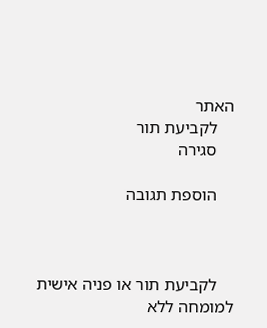האתר
    לקביעת תור
    סגירה

    הוספת תגובה



    לקביעת תור או פניה אישית למומחה ללא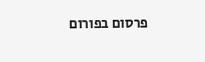פרסום בפורום